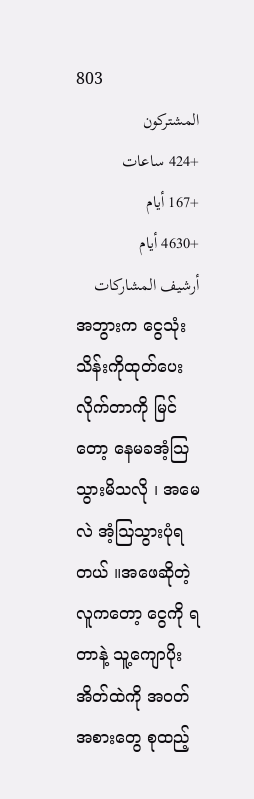803
المشتركون
+424 ساعات
+167 أيام
+4630 أيام
أرشيف المشاركات
အဘွားက ငွေသုံးသိန်းကိုထုတ်ပေးလိုက်တာကို မြင်တော့ နေမခအံ့သြသွားမိသလို ၊ အမေလဲ အံ့ဩသွားပုံရတယ် ။အဖေဆိုတဲ့လူကတော့ ငွေကို ရတာနဲ့ သူ့ကျောပိုးအိတ်ထဲကို အဝတ်အစားတွေ စုထည့်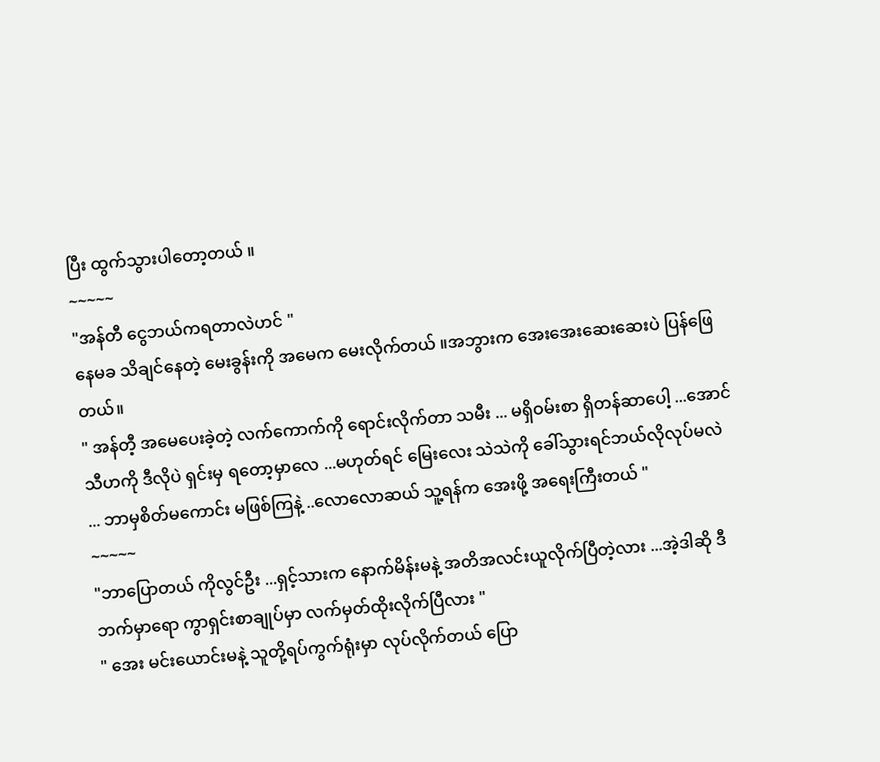ပြီး ထွက်သွားပါတော့တယ် ။
~~~~~
"အန်တီ ငွေဘယ်ကရတာလဲဟင် "
နေမခ သိချင်နေတဲ့ မေးခွန်းကို အမေက မေးလိုက်တယ် ။အဘွားက အေးအေးဆေးဆေးပဲ ပြန်ဖြေတယ်။
" အန်တီ့ အမေပေးခဲ့တဲ့ လက်ကောက်ကို ရောင်းလိုက်တာ သမီး ... မရှိဝမ်းစာ ရှိတန်ဆာပေါ့ ...အောင်သီဟကို ဒီလိုပဲ ရှင်းမှ ရတော့မှာလေ ...မဟုတ်ရင် မြေးလေး သဲသဲကို ခေါ်သွားရင်ဘယ်လိုလုပ်မလဲ ... ဘာမှစိတ်မကောင်း မဖြစ်ကြနဲ့ ..လောလောဆယ် သူ့ရန်က အေးဖို့ အရေးကြီးတယ် "
~~~~~
"ဘာပြောတယ် ကိုလွင်ဦး ...ရှင့်သားက နောက်မိန်းမနဲ့ အတိအလင်းယူလိုက်ပြီတဲ့လား ...အဲ့ဒါဆို ဒီဘက်မှာရော ကွာရှင်းစာချုပ်မှာ လက်မှတ်ထိုးလိုက်ပြီလား "
" အေး မင်းယောင်းမနဲ့ သူတို့ရပ်ကွက်ရုံးမှာ လုပ်လိုက်တယ် ပြော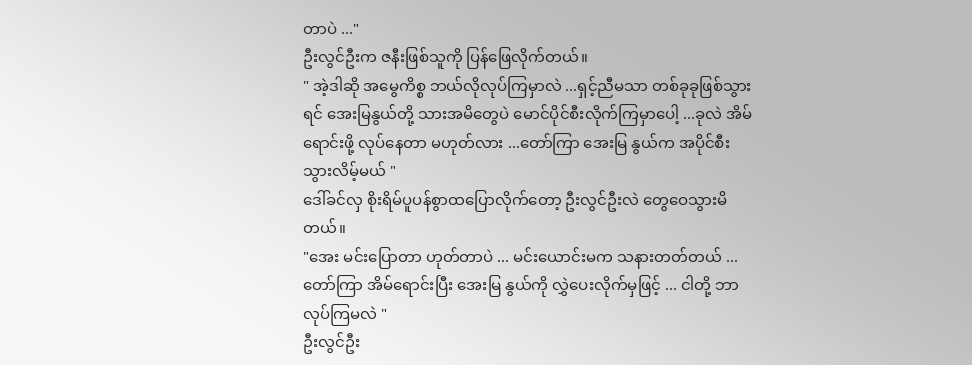တာပဲ ..."
ဦးလွင်ဦးက ဇနီးဖြစ်သူကို ပြန်ဖြေလိုက်တယ်။
" အဲ့ဒါဆို အမွေကိစ္စ ဘယ်လိုလုပ်ကြမှာလဲ ...ရှင့်ညီမသာ တစ်ခုခုဖြစ်သွားရင် အေးမြနွယ်တို့ သားအမိတွေပဲ မောင်ပိုင်စီးလိုက်ကြမှာပေါ့ ...ခုလဲ အိမ်ရောင်းဖို့ လုပ်နေတာ မဟုတ်လား ...တော်ကြာ အေးမြ နွယ်က အပိုင်စီးသွားလိမ့်မယ် "
ဒေါ်ခင်လှ စိုးရိမ်ပူပန်စွာထပြောလိုက်တော့ ဦးလွင်ဦးလဲ တွေဝေသွားမိတယ်။
"အေး မင်းပြောတာ ဟုတ်တာပဲ ... မင်းယောင်းမက သနားတတ်တယ် ... တော်ကြာ အိမ်ရောင်းပြီး အေးမြ နွယ်ကို လွှဲပေးလိုက်မှဖြင့် ... ငါတို့ ဘာလုပ်ကြမလဲ "
ဦးလွင်ဦး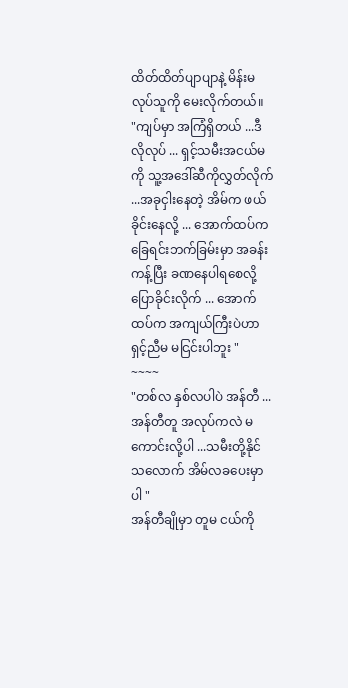ထိတ်ထိတ်ပျာပျာနဲ့ မိန်းမလုပ်သူကို မေးလိုက်တယ်။
"ကျပ်မှာ အကြံရှိတယ် ...ဒီလိုလုပ် ... ရှင့်သမီးအငယ်မကို သူ့အဒေါ်ဆီကိုလွှတ်လိုက် ...အခုငှါးနေတဲ့ အိမ်က ဖယ်ခိုင်းနေလို့ ... အောက်ထပ်က ခြေရင်းဘက်ခြမ်းမှာ အခန်းကန့်ပြီး ခဏနေပါရစေလို့ ပြောခိုင်းလိုက် ... အောက်ထပ်က အကျယ်ကြီးပဲဟာ ရှင့်ညီမ မငြင်းပါဘူး "
~~~~
"တစ်လ နှစ်လပါပဲ အန်တီ ... အန်တီတူ အလုပ်ကလဲ မကောင်းလို့ပါ ...သမီးတို့နိုင်သလောက် အိမ်လခပေးမှာပါ "
အန်တီချိုမှာ တူမ ငယ်ကို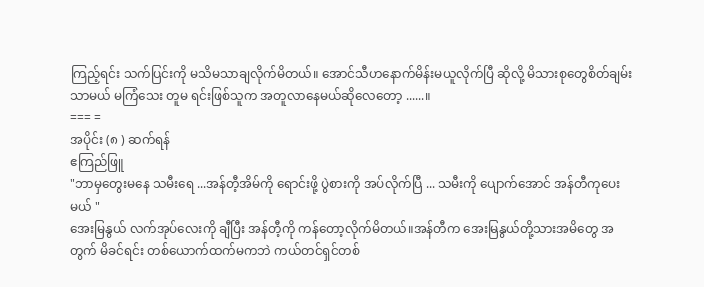ကြည့်ရင်း သက်ပြင်းကို မသိမသာချလိုက်မိတယ်။ အောင်သီဟနောက်မိန်းမယူလိုက်ပြီ ဆိုလို့ မိသားစုတွေစိတ်ချမ်းသာမယ် မကြံသေး တူမ ရင်းဖြစ်သူက အတူလာနေမယ်ဆိုလေတော့ ......။
=== =
အပိုင်း (၈ ) ဆက်ရန်
ဧကြည်ဖြူ
"ဘာမှတွေးမနေ သမီးရေ ...အန်တီ့အိမ်ကို ရောင်းဖို့ ပွဲစားကို အပ်လိုက်ပြီ ... သမီးကို ပျောက်အောင် အန်တီကုပေးမယ် "
အေးမြနွယ် လက်အုပ်လေးကို ချီပြီး အန်တီ့ကို ကန်တော့လိုက်မိတယ်။အန်တီက အေးမြနွယ်တို့သားအမိတွေ အတွက် မိခင်ရင်း တစ်ယောက်ထက်မကဘဲ ကယ်တင်ရှင်တစ်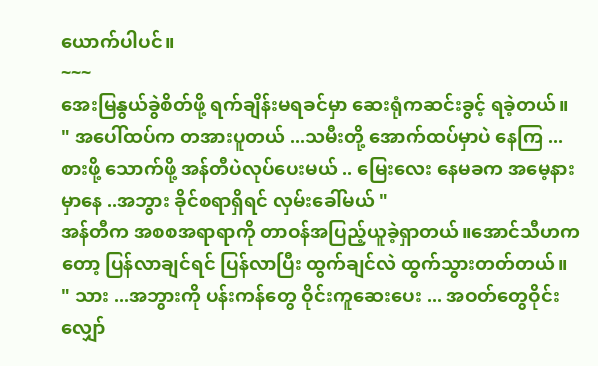ယောက်ပါပင်။
~~~
အေးမြနွယ်ခွဲစိတ်ဖို့ ရက်ချိန်းမရခင်မှာ ဆေးရုံကဆင်းခွင့် ရခဲ့တယ်။
" အပေါ်ထပ်က တအားပူတယ် ...သမီးတို့ အောက်ထပ်မှာပဲ နေကြ ...စားဖို့ သောက်ဖို့ အန်တီပဲလုပ်ပေးမယ် .. မြေးလေး နေမခက အမေ့နားမှာနေ ..အဘွား ခိုင်စရာရှိရင် လှမ်းခေါ်မယ် "
အန်တီက အစစအရာရာကို တာဝန်အပြည့်ယူခဲ့ရှာတယ်။အောင်သီဟကတော့ ပြန်လာချင်ရင် ပြန်လာပြီး ထွက်ချင်လဲ ထွက်သွားတတ်တယ်။
" သား ...အဘွားကို ပန်းကန်တွေ ဝိုင်းကူဆေးပေး ... အဝတ်တွေဝိုင်းလျှော်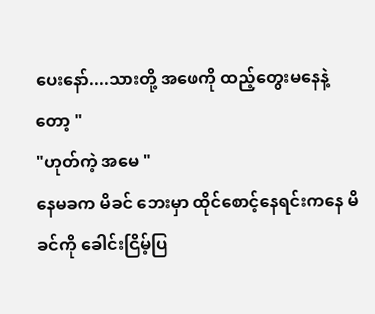ပေးနော်....သားတို့ အဖေကို ထည့်တွေးမနေနဲ့တော့ "
"ဟုတ်ကဲ့ အမေ "
နေမခက မိခင် ဘေးမှာ ထိုင်စောင့်နေရင်းကနေ မိခင်ကို ခေါင်းငြိမ့်ပြ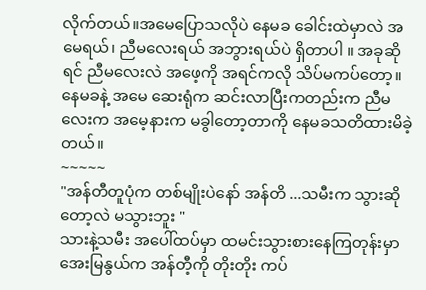လိုက်တယ်။အမေပြောသလိုပဲ နေမခ ခေါင်းထဲမှာလဲ အမေရယ်၊ ညီမလေးရယ် အဘွားရယ်ပဲ ရှိတာပါ ။ အခုဆိုရင် ညီမလေးလဲ အဖေ့ကို အရင်ကလို သိပ်မကပ်တော့။နေမခနဲ့ အမေ ဆေးရုံက ဆင်းလာပြီးကတည်းက ညီမလေးက အမေ့နားက မခွါတော့တာကို နေမခသတိထားမိခဲ့တယ်။
~~~~~
"အန်တီတူပုံက တစ်မျိုးပဲနော် အန်တိ ...သမီးက သွားဆိုတော့လဲ မသွားဘူး "
သားနဲ့သမီး အပေါ်ထပ်မှာ ထမင်းသွားစားနေကြတုန်းမှာ အေးမြနွယ်က အန်တီ့ကို တိုးတိုး ကပ်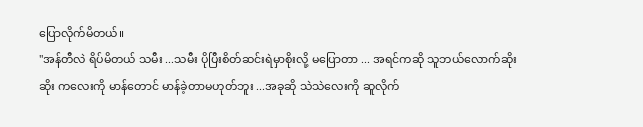ပြောလိုက်မိတယ်။
"အန်တီလဲ ရိပ်မိတယ် သမီး ...သမီး ပိုပြီးစိတ်ဆင်းရဲမှာစိုးလို့ မပြောတာ ... အရင်ကဆို သူဘယ်လောက်ဆိုးဆိုး ကလေးကို မာန်တောင် မာန်ခဲ့တာမဟုတ်ဘူး ...အခုဆို သဲသဲလေးကို ဆူလိုက်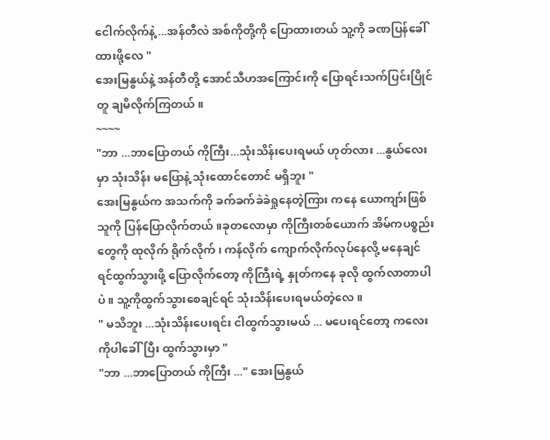ငေါက်လိုက်နဲ့ ...အန်တီလဲ အစ်ကိုတို့ကို ပြောထားတယ် သူ့ကို ခဏပြန်ခေါ်ထားဖို့လေ "
အေးမြနွယ်နဲ့ အန်တီတို့ အောင်သီဟအကြောင်းကို ပြောရင်းသက်ပြင်းပြိုင်တူ ချမိလိုက်ကြတယ်။
~~~~
"ဘာ ...ဘာပြောတယ် ကိုကြီး...သုံးသိန်းပေးရမယ် ဟုတ်လား ...နွယ်လေးမှာ သုံးသိန်း မပြောနဲ့ သုံးထောင်တောင် မရှိဘူး "
အေးမြနွယ်က အသက်ကို ခက်ခက်ခဲခဲရှုနေတဲ့ကြား ကနေ ယောကျာ်းဖြစ်သူကို ပြန်ပြောလိုက်တယ်။ခုတလောမှာ ကိုကြီးတစ်ယောက် အိမ်ကပစ္စည်းတွေကို ထုလိုက် ရိုက်လိုက် ၊ ကန်လိုက် ကျောက်လိုက်လုပ်နေလို့ မနေချင်ရင်ထွက်သွားဖို့ ပြောလိုက်တော့ ကိုကြီးရဲ့ နှုတ်ကနေ ခုလို ထွက်လာတာပါပဲ။ သူ့ကိုထွက်သွားစေချင်ရင် သုံးသိန်းပေးရမယ်တဲ့လေ။
" မသိဘူး ...သုံးသိန်းပေးရင်း ငါထွက်သွားမယ် ... မပေးရင်တော့ ကလေးကိုပါခေါ်ပြီး ထွက်သွားမှာ "
"ဘာ ...ဘာပြောတယ် ကိုကြီး ..." အေးမြနွယ်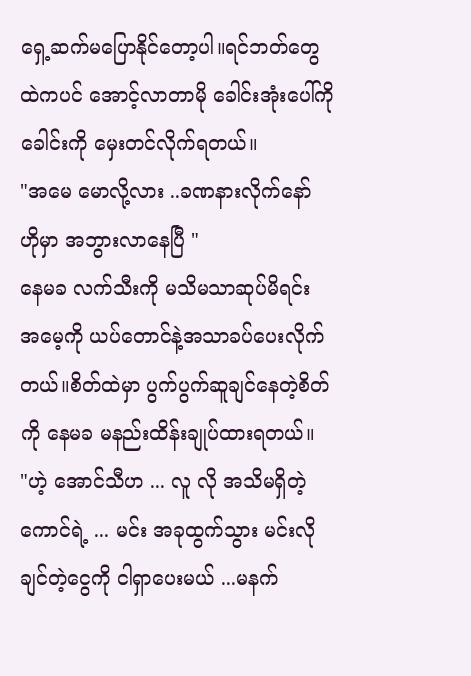ရှေ့ဆက်မပြောနိုင်တော့ပါ။ရင်ဘတ်တွေထဲကပင် အောင့်လာတာမို ခေါင်းအုံးပေါ်ကို ခေါင်းကို မှေးတင်လိုက်ရတယ်။
"အမေ မောလို့လား ..ခဏနားလိုက်နော် ဟိုမှာ အဘွားလာနေပြီ "
နေမခ လက်သီးကို မသိမသာဆုပ်မိရင်း အမေ့ကို ယပ်တောင်နဲ့အသာခပ်ပေးလိုက်တယ်။စိတ်ထဲမှာ ပွက်ပွက်ဆူချင်နေတဲ့စိတ်ကို နေမခ မနည်းထိန်းချုပ်ထားရတယ်။
"ဟဲ့ အောင်သီဟ ... လူ လို အသိမရှိတဲ့ကောင်ရဲ့ ... မင်း အခုထွက်သွား မင်းလိုချင်တဲ့ငွေကို ငါရှာပေးမယ် ...မနက်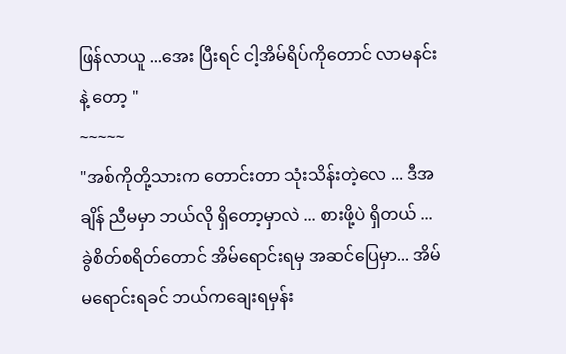ဖြန်လာယူ ...အေး ပြီးရင် ငါ့အိမ်ရိပ်ကိုတောင် လာမနင်းနဲ့ တော့ "
~~~~~
"အစ်ကိုတို့သားက တောင်းတာ သုံးသိန်းတဲ့လေ ... ဒီအချိန် ညီမမှာ ဘယ်လို ရှိတော့မှာလဲ ... စားဖို့ပဲ ရှိတယ် ... ခွဲစိတ်စရိတ်တောင် အိမ်ရောင်းရမှ အဆင်ပြေမှာ... အိမ်မရောင်းရခင် ဘယ်ကချေးရမှန်း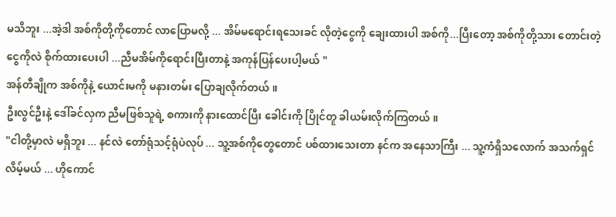မသိဘူး ...အဲ့ဒါ အစ်ကိုတို့ကိုတောင် လာပြောမလို့ ... အိမ်မရောင်းရသေးခင် လိုတဲ့ငွေကို ချေးထားပါ အစ်ကို...ပြီးတော့ အစ်ကိုတို့သား တောင်းတဲ့ငွေကိုလဲ စိုက်ထားပေးပါ ...ညီမအိမ်ကိုရောင်းပြီးတာနဲ့ အကုန်ပြန်ပေးပါ့မယ် "
အန်တီချိုက အစ်ကိုနဲ့ ယောင်းမကို မနားတမ်း ပြောချလိုက်တယ်။
ဦးလွင်ဦးနဲ့ ဒေါ်ခင်လှက ညီမဖြစ်သူရဲ့ စကားကို နားထောင်ပြီး ခေါင်းကို ပြိုင်တူ ခါယမ်းလိုက်ကြတယ်။
"ငါတို့မှာလဲ မရှိဘူး ... နင်လဲ တော်ရုံသင့်ရုံပဲလုပ် ... သူ့အစ်ကိုတွေတောင် ပစ်ထားသေးတာ နင်က အနေသာကြီး ... သူ့ကံရှိသလောက် အသက်ရှင်လိမ့်မယ် ... ဟိုကောင်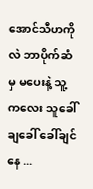အောင်သီဟကိုလဲ ဘာပိုက်ဆံမှ မပေးနဲ့ သူ့ကလေး သူခေါ် ချခေါ် ခေါ်ချင်နေ ...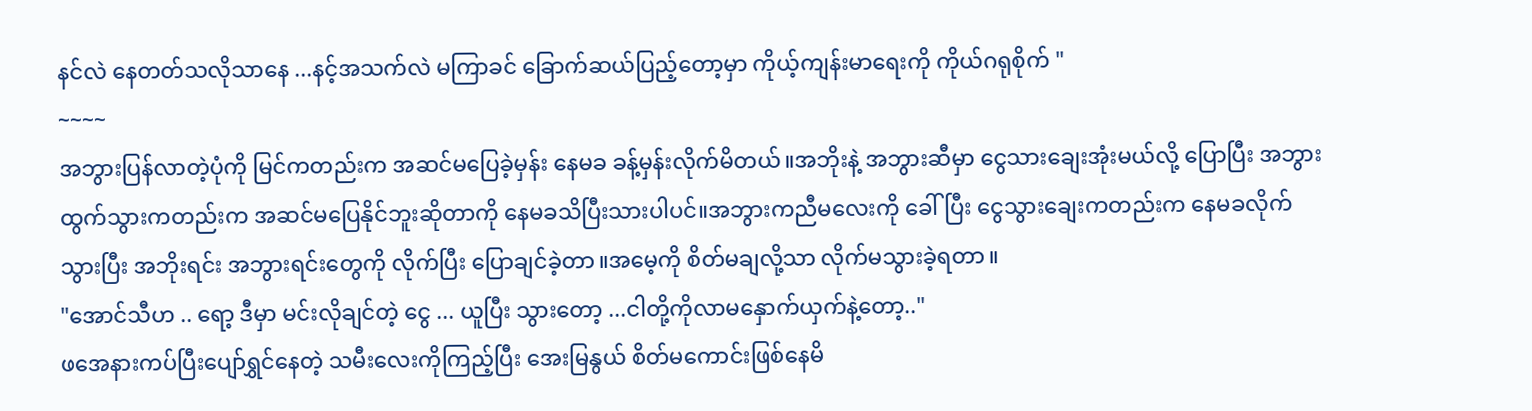နင်လဲ နေတတ်သလိုသာနေ ...နင့်အသက်လဲ မကြာခင် ခြောက်ဆယ်ပြည့်တော့မှာ ကိုယ့်ကျန်းမာရေးကို ကိုယ်ဂရုစိုက် "
~~~~
အဘွားပြန်လာတဲ့ပုံကို မြင်ကတည်းက အဆင်မပြေခဲ့မှန်း နေမခ ခန့်မှန်းလိုက်မိတယ်။အဘိုးနဲ့ အဘွားဆီမှာ ငွေသားချေးအုံးမယ်လို့ ပြောပြီး အဘွားထွက်သွားကတည်းက အဆင်မပြေနိုင်ဘူးဆိုတာကို နေမခသိပြီးသားပါပင်။အဘွားကညီမလေးကို ခေါ်ပြီး ငွေသွားချေးကတည်းက နေမခလိုက်သွားပြီး အဘိုးရင်း အဘွားရင်းတွေကို လိုက်ပြီး ပြောချင်ခဲ့တာ။အမေ့ကို စိတ်မချလို့သာ လိုက်မသွားခဲ့ရတာ။
"အောင်သီဟ .. ရော့ ဒီမှာ မင်းလိုချင်တဲ့ ငွေ ... ယူပြီး သွားတော့ ...ငါတို့ကိုလာမနှောက်ယှက်နဲ့တော့.."
ဖအေနားကပ်ပြီးပျော်ရွှင်နေတဲ့ သမီးလေးကိုကြည့်ပြီး အေးမြနွယ် စိတ်မကောင်းဖြစ်နေမိ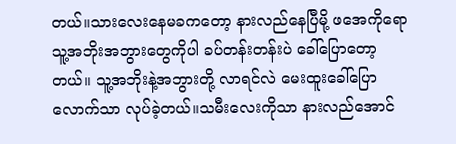တယ်။သားလေးနေမခကတော့ နားလည်နေပြီမို့ ဖအေကိုရော သူ့အဘိုးအဘွားတွေကိုပါ ခပ်တန်းတန်းပဲ ခေါ်ပြောတော့တယ်။ သူ့အဘိုးနဲ့အဘွားတို့ လာရင်လဲ မေးထူးခေါ်ပြောလောက်သာ လုပ်ခဲ့တယ်။သမီးလေးကိုသာ နားလည်အောင်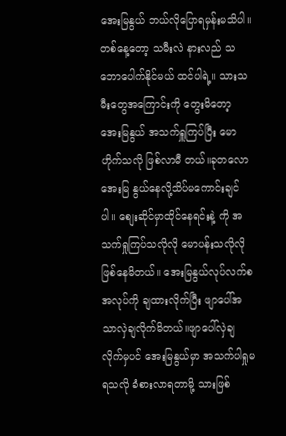အေးမြနွယ် ဘယ်လိုပြောရမှန်းမသိပါ။တစ်နေ့တော့ သမီးလဲ နားလည် သဘောပေါက်နိုင်မယ် ထင်ပါရဲ့။ သားသမီးတွေအကြောင်းကို တွေးမိတော့ အေးမြနွယ် အသက်ရှူကြပ်ပြီး မောဟိုက်သလို ဖြစ်လာမီ တယ်။ခုတလော အေးမြ နွယ်နေလို့သိပ်မကောင်းချင်ပါ။ စျေးဆိုင်မှာထိုင်နေရင်းနဲ့ ကို အသက်ရှုကြပ်သလိုလို မောပန်းသလိုလို ဖြစ်နေမိတယ်။ အေးမြနွယ်လုပ်လက်စအလုပ်ကို ချထားလိုက်ပြီး ဖျာပေါ်အသာလှဲချလိုက်မိတယ်။ဖျာပေါ်လှဲချလိုက်မှပင် အေးမြနွယ်မှာ အသက်ပါရှုမရသလို ခံစားလာရတာမို့ သားဖြစ်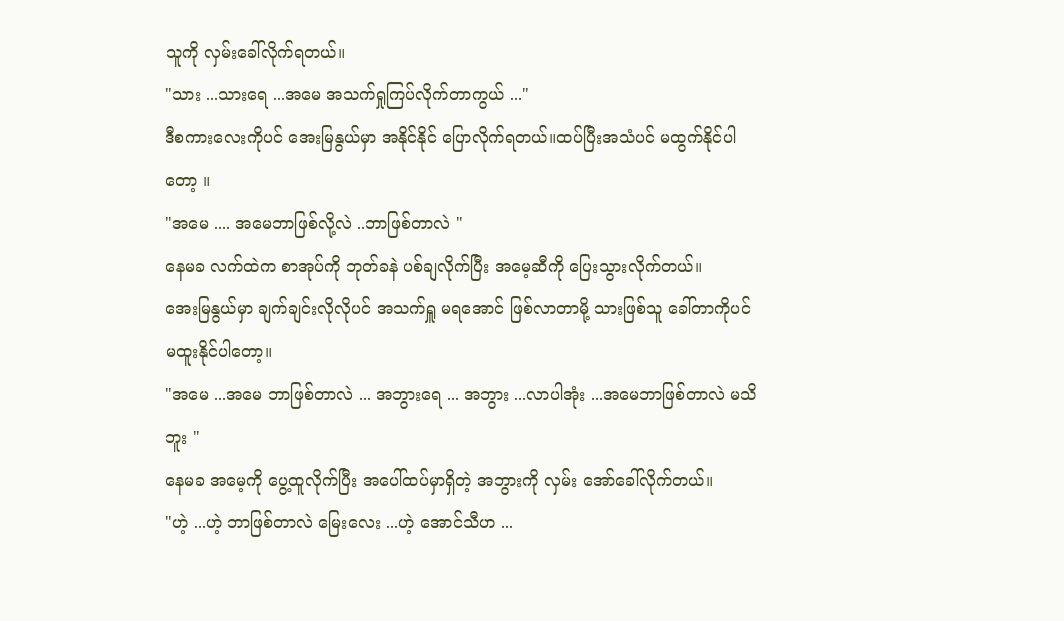သူကို လှမ်းခေါ်လိုက်ရတယ်။
"သား ...သားရေ ...အမေ အသက်ရှုကြပ်လိုက်တာကွယ် ..."
ဒီစကားလေးကိုပင် အေးမြနွယ်မှာ အနိုင်နိုင် ပြောလိုက်ရတယ်။ထပ်ပြီးအသံပင် မထွက်နိုင်ပါတော့ ။
"အမေ .... အမေဘာဖြစ်လို့လဲ ..ဘာဖြစ်တာလဲ "
နေမခ လက်ထဲက စာအုပ်ကို ဘုတ်ခနဲ ပစ်ချလိုက်ပြီး အမေ့ဆီကို ပြေးသွားလိုက်တယ်။
အေးမြနွယ်မှာ ချက်ချင်းလိုလိုပင် အသက်ရှူ မရအောင် ဖြစ်လာတာမို့ သားဖြစ်သူ ခေါ်တာကိုပင် မထူးနိုင်ပါတော့။
"အမေ ...အမေ ဘာဖြစ်တာလဲ ... အဘွားရေ ... အဘွား ...လာပါအုံး ...အမေဘာဖြစ်တာလဲ မသိဘူး "
နေမခ အမေ့ကို ပွေ့ထူလိုက်ပြီး အပေါ်ထပ်မှာရှိတဲ့ အဘွားကို လှမ်း အော်ခေါ်လိုက်တယ်။
"ဟဲ့ ...ဟဲ့ ဘာဖြစ်တာလဲ မြေးလေး ...ဟဲ့ အောင်သီဟ ...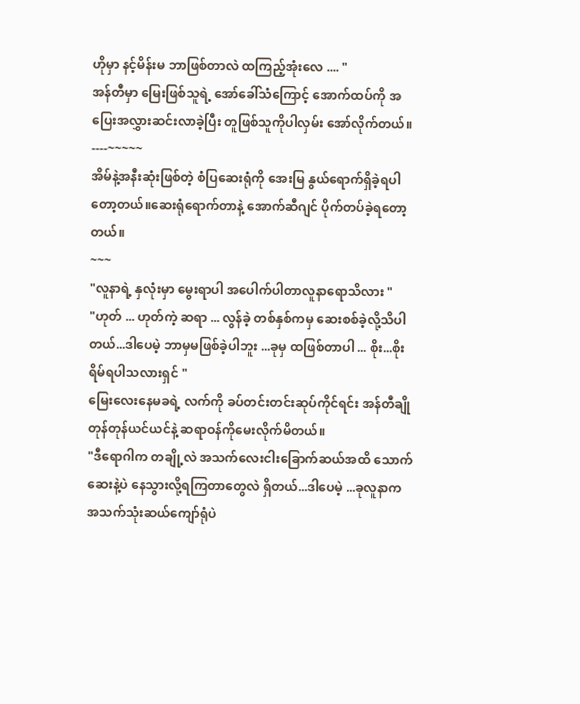ဟိုမှာ နင့်မိန်းမ ဘာဖြစ်တာလဲ ထကြည့်အုံးလေ .... "
အန်တီမှာ မြေးဖြစ်သူရဲ့ အော်ခေါ်သံကြောင့် အောက်ထပ်ကို အပြေးအလွှားဆင်းလာခဲ့ပြီး တူဖြစ်သူကိုပါလှမ်း အော်လိုက်တယ်။
----~~~~~
အိမ်နဲ့အနီးဆုံးဖြစ်တဲ့ စံပြဆေးရုံကို အေးမြ နွယ်ရောက်ရှိခဲ့ရပါတော့တယ်။ဆေးရုံရောက်တာနဲ့ အောက်ဆီဂျင် ပိုက်တပ်ခဲ့ရတော့တယ်။
~~~
"လူနာရဲ့ နှလုံးမှာ မွေးရာပါ အပေါက်ပါတာလူနာရောသိလား "
"ဟုတ် ... ဟုတ်ကဲ့ ဆရာ ... လွန်ခဲ့ တစ်နှစ်ကမှ ဆေးစစ်ခဲ့လို့သိပါတယ်...ဒါပေမဲ့ ဘာမှမဖြစ်ခဲ့ပါဘူး ...ခုမှ ထဖြစ်တာပါ ... စိုး...စိုးရိမ်ရပါသလားရှင် "
မြေးလေးနေမခရဲ့ လက်ကို ခပ်တင်းတင်းဆုပ်ကိုင်ရင်း အန်တီချိုတုန်တုန်ယင်ယင်နဲ့ ဆရာဝန်ကိုမေးလိုက်မိတယ်။
"ဒီရောဂါက တချို့လဲ အသက်လေးငါးခြောက်ဆယ်အထိ သောက်ဆေးနဲ့ပဲ နေသွားလို့ရကြတာတွေလဲ ရှိတယ်...ဒါပေမဲ့ ...ခုလူနာက အသက်သုံးဆယ်ကျော်ရုံပဲ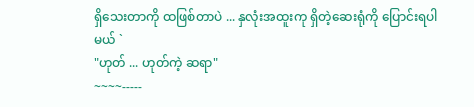ရှိသေးတာကို ထဖြစ်တာပဲ ... နှလုံးအထူးကု ရှိတဲ့ဆေးရုံကို ပြောင်းရပါမယ် `
"ဟုတ် ... ဟုတ်ကဲ့ ဆရာ"
~~~~-----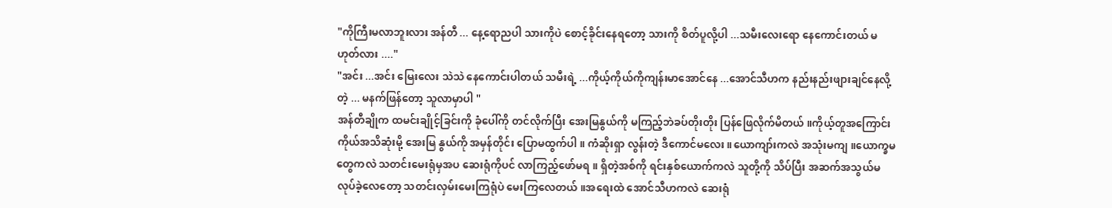"ကိုကြီးမလာဘူးလား အန်တီ ... နေ့ရောညပါ သားကိုပဲ စောင့်ခိုင်းနေရတော့ သားကို စိတ်ပူလို့ပါ ...သမီးလေးရော နေကောင်းတယ် မဟုတ်လား ...."
"အင်း ...အင်း မြေးလေး သဲသဲ နေကောင်းပါတယ် သမီးရဲ့ ...ကိုယ့်ကိုယ်ကိုကျန်းမာအောင်နေ ...အောင်သီဟက နည်းနည်းဖျားချင်နေလို့တဲ့ ... မနက်ဖြန်တော့ သူလာမှာပါ "
အန်တီချိုက ထမင်းချိုင့်ခြင်းကို ခုံပေါ်ကို တင်လိုက်ပြီး အေးမြနွယ်ကို မကြည့်ဘဲခပ်တိုးတိုး ပြန်ဖြေလိုက်မိတယ်။ကိုယ့်တူအကြောင်း ကိုယ်အသိဆုံးမို့ အေးမြ နွယ်ကို အမှန်တိုင်း ပြောမထွက်ပါ။ ကံဆိုးရှာ လွန်းတဲ့ ဒီကောင်မလေး ။ယောကျာ်းကလဲ အသုံးမကျ။ယောက္ခမတွေကလဲ သတင်းမေးရုံမှအပ ဆေးရုံကိုပင် လာကြည့်ဖော်မရ။ ရှိတဲ့အစ်ကို ရင်းနှစ်ယောက်ကလဲ သူတို့ကို သိပ်ပြီး အဆက်အသွယ်မလုပ်ခဲ့လေတော့ သတင်းလှမ်းမေးကြရုံပဲ မေးကြလေတယ်။အရေးထဲ အောင်သီဟကလဲ ဆေးရုံ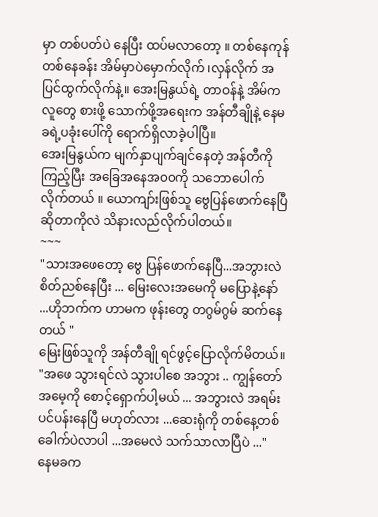မှာ တစ်ပတ်ပဲ နေပြီး ထပ်မလာတော့ ။ တစ်နေကုန်တစ်နေခန်း အိမ်မှာပဲမှောက်လိုက် ၊လှန်လိုက် အပြင်ထွက်လိုက်နဲ့။ အေးမြနွယ်ရဲ့ တာဝန်နဲ့ အိမ်ကလူတွေ စားဖို့ သောက်ဖို့အရေးက အန်တီချိုနဲ့ နေမခရဲ့ပခုံးပေါ်ကို ရောက်ရှိလာခဲ့ပါပြီ။
အေးမြနွယ်က မျက်နှာပျက်ချင်နေတဲ့ အန်တီကို ကြည့်ပြီး အခြေအနေအ၀၀ကို သဘောပေါက်လိုက်တယ် ။ ယောကျာ်းဖြစ်သူ ဗွေပြန်ဖောက်နေပြီဆိုတာကိုလဲ သိနားလည်လိုက်ပါတယ်။
~~~
"သားအဖေတော့ ဗွေ ပြန်ဖောက်နေပြီ...အဘွားလဲစိတ်ညစ်နေပြီး ... မြေးလေးအမေကို မပြောနဲ့နော် ...ဟိုဘက်က ဟာမက ဖုန်းတွေ တဂွမ်ဂွမ် ဆက်နေတယ် "
မြေးဖြစ်သူကို အန်တီချို ရင်ဖွင့်ပြောလိုက်မိတယ်။
"အဖေ သွားရင်လဲ သွားပါစေ အဘွား .. ကျွန်တော် အမေ့ကို စောင့်ရှောက်ပါ့မယ် ... အဘွားလဲ အရမ်းပင်ပန်းနေပြီ မဟုတ်လား ...ဆေးရုံကို တစ်နေ့တစ်ခေါက်ပဲလာပါ ...အမေလဲ သက်သာလာပြီပဲ ..."
နေမခက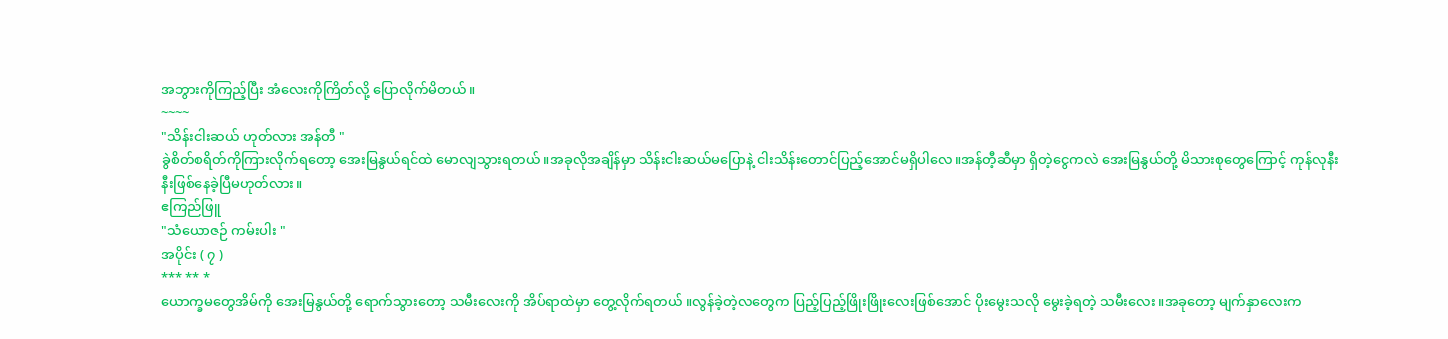အဘွားကိုကြည့်ပြီး အံလေးကိုကြိတ်လို့ ပြောလိုက်မိတယ်။
~~~~
"သိန်းငါးဆယ် ဟုတ်လား အန်တီ "
ခွဲစိတ်စရိတ်ကိုကြားလိုက်ရတော့ အေးမြနွယ်ရင်ထဲ မောလျသွားရတယ်။အခုလိုအချိန်မှာ သိန်းငါးဆယ်မပြောနဲ့ ငါးသိန်းတောင်ပြည့်အောင်မရှိပါလေ။အန်တီ့ဆီမှာ ရှိတဲ့ငွေကလဲ အေးမြနွယ်တို့ မိသားစုတွေကြောင့် ကုန်လုနီးနီးဖြစ်နေခဲ့ပြီမဟုတ်လား။
ဧကြည်ဖြူ
"သံယောဇဉ် ကမ်းပါး "
အပိုင်း ( ၇ )
*** ** *
ယောက္ခမတွေအိမ်ကို အေးမြနွယ်တို့ ရောက်သွားတော့ သမီးလေးကို အိပ်ရာထဲမှာ တွေ့လိုက်ရတယ် ။လွန်ခဲ့တဲ့လတွေက ပြည့်ပြည့်ဖြိုးဖြိုးလေးဖြစ်အောင် ပိုးမွေးသလို မွေးခဲ့ရတဲ့ သမီးလေး။အခုတော့ မျက်နှာလေးက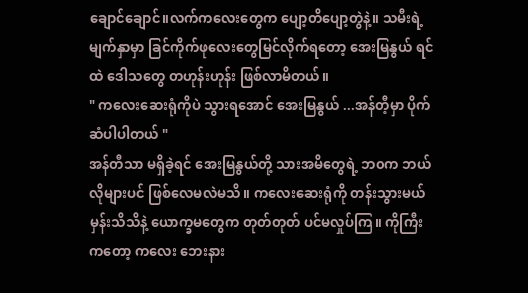ချောင်ချောင်။လက်ကလေးတွေက ပျော့တိပျော့တွဲနဲ့။ သမီးရဲ့မျက်နှာမှာ ခြင်ကိုက်ဖုလေးတွေမြင်လိုက်ရတော့ အေးမြနွယ် ရင်ထဲ ဒေါသတွေ တဟုန်းဟုန်း ဖြစ်လာမိတယ်။
" ကလေးဆေးရုံကိုပဲ သွားရအောင် အေးမြနွယ် ...အန်တီ့မှာ ပိုက်ဆံပါပါတယ် "
အန်တီသာ မရှိခဲ့ရင် အေးမြနွယ်တို့ သားအမိတွေရဲ့ ဘ၀က ဘယ်လိုများပင် ဖြစ်လေမလဲမသိ။ ကလေးဆေးရုံကို တန်းသွားမယ်မှန်းသိသိနဲ့ ယောက္ခမတွေက တုတ်တုတ် ပင်မလှုပ်ကြ။ ကိုကြီးကတော့ ကလေး ဘေးနား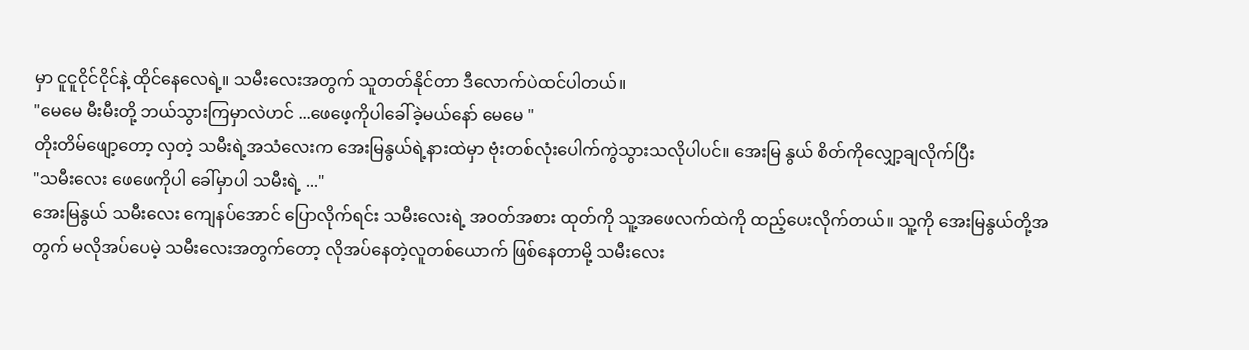မှာ ငူငူငိုင်ငိုင်နဲ့ ထိုင်နေလေရဲ့။ သမီးလေးအတွက် သူတတ်နိုင်တာ ဒီလောက်ပဲထင်ပါတယ်။
"မေမေ မီးမီးတို့ ဘယ်သွားကြမှာလဲဟင် ...ဖေဖေ့ကိုပါခေါ်ခဲ့မယ်နော် မေမေ "
တိုးတိမ်ဖျော့တော့ လှတဲ့ သမီးရဲ့အသံလေးက အေးမြနွယ်ရဲ့နားထဲမှာ ဗုံးတစ်လုံးပေါက်ကွဲသွားသလိုပါပင်။ အေးမြ နွယ် စိတ်ကိုလျှော့ချလိုက်ပြီး
"သမီးလေး ဖေဖေကိုပါ ခေါ်မှာပါ သမီးရဲ့ ..."
အေးမြနွယ် သမီးလေး ကျေနပ်အောင် ပြောလိုက်ရင်း သမီးလေးရဲ့ အဝတ်အစား ထုတ်ကို သူ့အဖေလက်ထဲကို ထည့်ပေးလိုက်တယ်။ သူ့ကို အေးမြနွယ်တို့အတွက် မလိုအပ်ပေမဲ့ သမီးလေးအတွက်တော့ လိုအပ်နေတဲ့လူတစ်ယောက် ဖြစ်နေတာမို့ သမီးလေး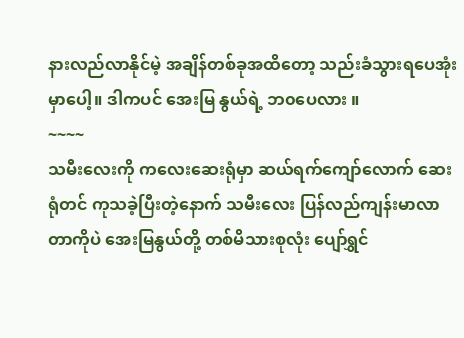နားလည်လာနိုင်မဲ့ အချိန်တစ်ခုအထိတော့ သည်းခံသွားရပေအုံးမှာပေါ့။ ဒါကပင် အေးမြ နွယ်ရဲ့ ဘ၀ပေလား ။
~~~~
သမီးလေးကို ကလေးဆေးရုံမှာ ဆယ်ရက်ကျော်လောက် ဆေးရုံတင် ကုသခဲ့ပြီးတဲ့နောက် သမီးလေး ပြန်လည်ကျန်းမာလာတာကိုပဲ အေးမြနွယ်တို့ တစ်မိသားစုလုံး ပျော်ရွှင်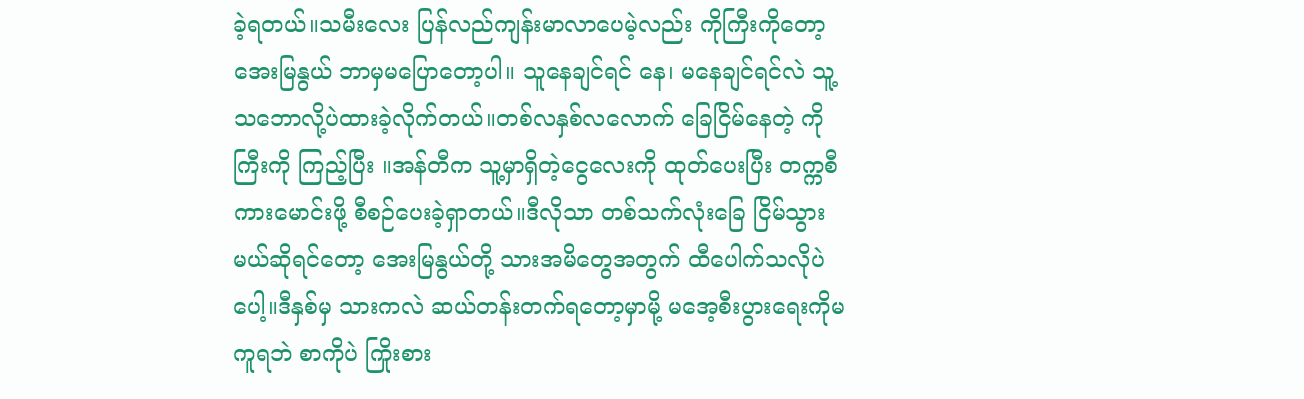ခဲ့ရတယ်။သမီးလေး ပြန်လည်ကျန်းမာလာပေမဲ့လည်း ကိုကြီးကိုတော့ အေးမြနွယ် ဘာမှမပြောတော့ပါ။ သူနေချင်ရင် နေ၊ မနေချင်ရင်လဲ သူ့သဘောလို့ပဲထားခဲ့လိုက်တယ်။တစ်လနှစ်လလောက် ခြေငြိမ်နေတဲ့ ကိုကြီးကို ကြည့်ပြီး ။အန်တီက သူ့မှာရှိတဲ့ငွေလေးကို ထုတ်ပေးပြီး တက္ကစီကားမောင်းဖို့ စီစဉ်ပေးခဲ့ရှာတယ်။ဒီလိုသာ တစ်သက်လုံးခြေ ငြိမ်သွားမယ်ဆိုရင်တော့ အေးမြနွယ်တို့ သားအမိတွေအတွက် ထီပေါက်သလိုပဲပေါ့။ဒီနှစ်မှ သားကလဲ ဆယ်တန်းတက်ရတော့မှာမို့ မအေ့စီးပွားရေးကိုမကူရဘဲ စာကိုပဲ ကြိုးစား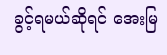ခွင့်ရမယ်ဆိုရင် အေးမြ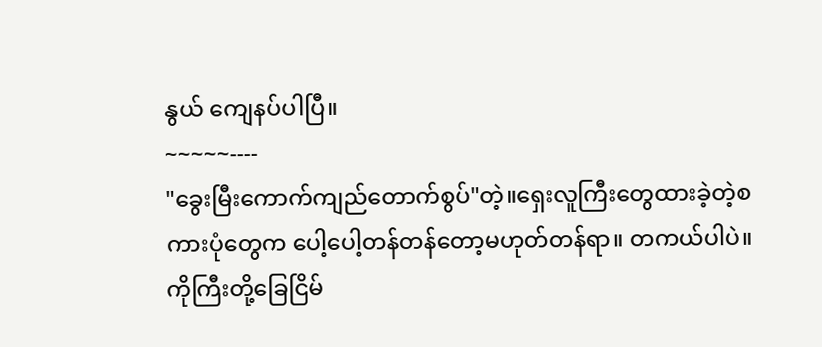နွယ် ကျေနပ်ပါပြီ။
~~~~~----
"ခွေးမြီးကောက်ကျည်တောက်စွပ်"တဲ့။ရှေးလူကြီးတွေထားခဲ့တဲ့စကားပုံတွေက ပေါ့ပေါ့တန်တန်တော့မဟုတ်တန်ရာ။ တကယ်ပါပဲ။ ကိုကြီးတို့ခြေငြိမ်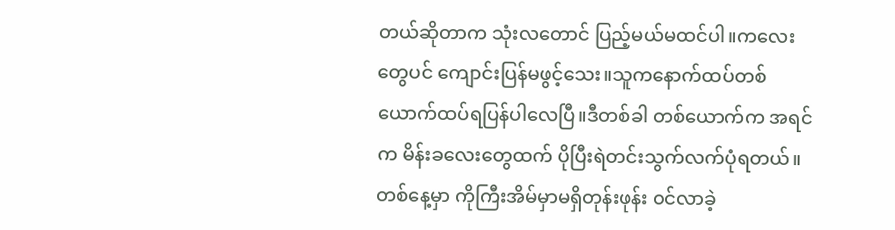တယ်ဆိုတာက သုံးလတောင် ပြည့်မယ်မထင်ပါ။ကလေးတွေပင် ကျောင်းပြန်မဖွင့်သေး။သူကနောက်ထပ်တစ်ယောက်ထပ်ရပြန်ပါလေပြီ။ဒီတစ်ခါ တစ်ယောက်က အရင်က မိန်းခလေးတွေထက် ပိုပြီးရဲတင်းသွက်လက်ပုံရတယ်။
တစ်နေ့မှာ ကိုကြီးအိမ်မှာမရှိတုန်းဖုန်း ၀င်လာခဲ့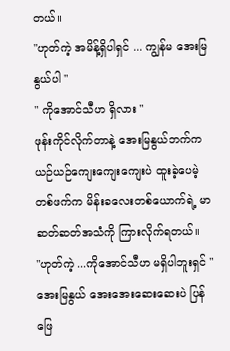တယ်။
"ဟုတ်ကဲ့ အမိန့်ရှိပါရှင် ... ကျွန်မ အေးမြနွယ်ပါ "
" ကိုအောင်သီဟ ရှိလား "
ဖုန်းကိုင်လိုက်တာနဲ့ အေးမြနွယ်ဘက်က ယဉ်ယဉ်ကျေးကျေးကျေးပဲ ထူးခဲ့ပေမဲ့ တစ်ဖက်က မိန်းခလေးတစ်ယောက်ရဲ့ မာဆတ်ဆတ်အသံကို ကြားလိုက်ရတယ်။
"ဟုတ်ကဲ့ ...ကိုအောင်သီဟ မရှိပါဘူးရှင် "
အေးမြနွယ် အေးအေးဆေးဆေးပဲ ပြန်ဖြေ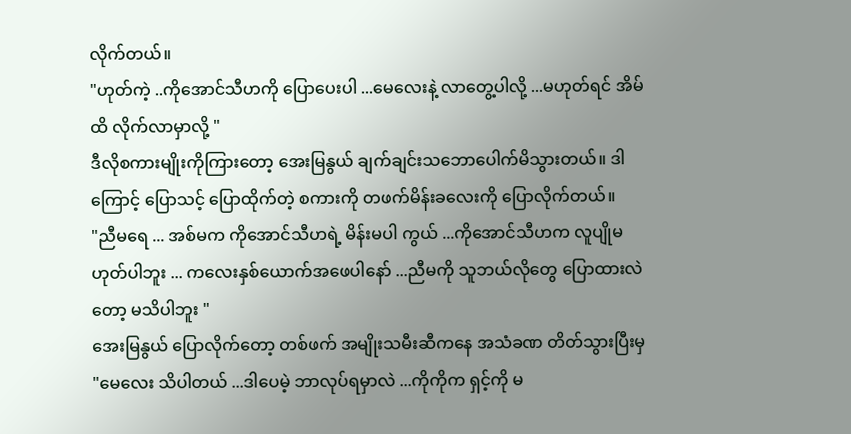လိုက်တယ်။
"ဟုတ်ကဲ့ ..ကိုအောင်သီဟကို ပြောပေးပါ ...မေလေးနဲ့ လာတွေ့ပါလို့ ...မဟုတ်ရင် အိမ်ထိ လိုက်လာမှာလို့ "
ဒီလိုစကားမျိုးကိုကြားတော့ အေးမြနွယ် ချက်ချင်းသဘောပေါက်မိသွားတယ်။ ဒါကြောင့် ပြောသင့် ပြောထိုက်တဲ့ စကားကို တဖက်မိန်းခလေးကို ပြောလိုက်တယ်။
"ညီမရေ ... အစ်မက ကိုအောင်သီဟရဲ့ မိန်းမပါ ကွယ် ...ကိုအောင်သီဟက လူပျိုမဟုတ်ပါဘူး ... ကလေးနှစ်ယောက်အဖေပါနော် ...ညီမကို သူဘယ်လိုတွေ ပြောထားလဲတော့ မသိပါဘူး "
အေးမြနွယ် ပြောလိုက်တော့ တစ်ဖက် အမျိုးသမီးဆီကနေ အသံခဏ တိတ်သွားပြီးမှ
"မေလေး သိပါတယ် ...ဒါပေမဲ့ ဘာလုပ်ရမှာလဲ ...ကိုကိုက ရှင့်ကို မ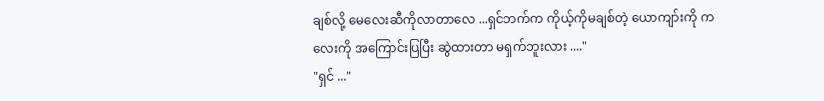ချစ်လို့ မေလေးဆီကိုလာတာလေ ...ရှင်ဘက်က ကိုယ့်ကိုမချစ်တဲ့ ယောကျာ်းကို ကလေးကို အကြောင်းပြပြီး ဆွဲထားတာ မရှက်ဘူးလား ...."
"ရှင် ..."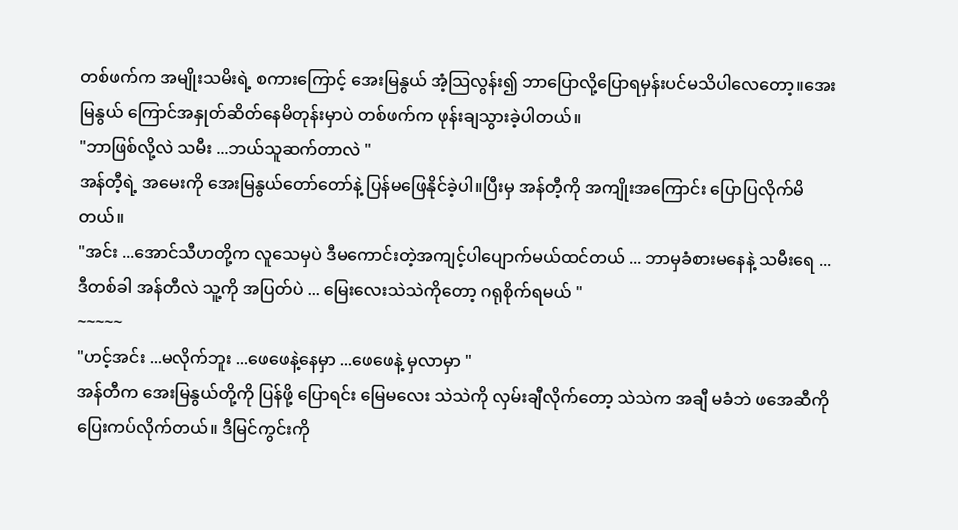တစ်ဖက်က အမျိုးသမိးရဲ့ စကားကြောင့် အေးမြနွယ် အံ့သြလွန်း၍ ဘာပြောလို့ပြောရမှန်းပင်မသိပါလေတော့။အေးမြနွယ် ကြောင်အနှုတ်ဆိတ်နေမိတုန်းမှာပဲ တစ်ဖက်က ဖုန်းချသွားခဲ့ပါတယ်။
"ဘာဖြစ်လို့လဲ သမီး ...ဘယ်သူဆက်တာလဲ "
အန်တီ့ရဲ့ အမေးကို အေးမြနွယ်တော်တော်နဲ့ ပြန်မဖြေနိုင်ခဲ့ပါ။ပြီးမှ အန်တီ့ကို အကျိုးအကြောင်း ပြောပြလိုက်မိတယ်။
"အင်း ...အောင်သီဟတို့က လူသေမှပဲ ဒီမကောင်းတဲ့အကျင့်ပါပျောက်မယ်ထင်တယ် ... ဘာမှခံစားမနေနဲ့ သမီးရေ ... ဒီတစ်ခါ အန်တီလဲ သူ့ကို အပြတ်ပဲ ... မြေးလေးသဲသဲကိုတော့ ဂရုစိုက်ရမယ် "
~~~~~
"ဟင့်အင်း ...မလိုက်ဘူး ...ဖေဖေနဲ့နေမှာ ...ဖေဖေနဲ့ မှလာမှာ "
အန်တီက အေးမြနွယ်တို့ကို ပြန်ဖို့ ပြောရင်း မြေမလေး သဲသဲကို လှမ်းချီလိုက်တော့ သဲသဲက အချီ မခံဘဲ ဖအေဆီကို ပြေးကပ်လိုက်တယ်။ ဒီမြင်ကွင်းကို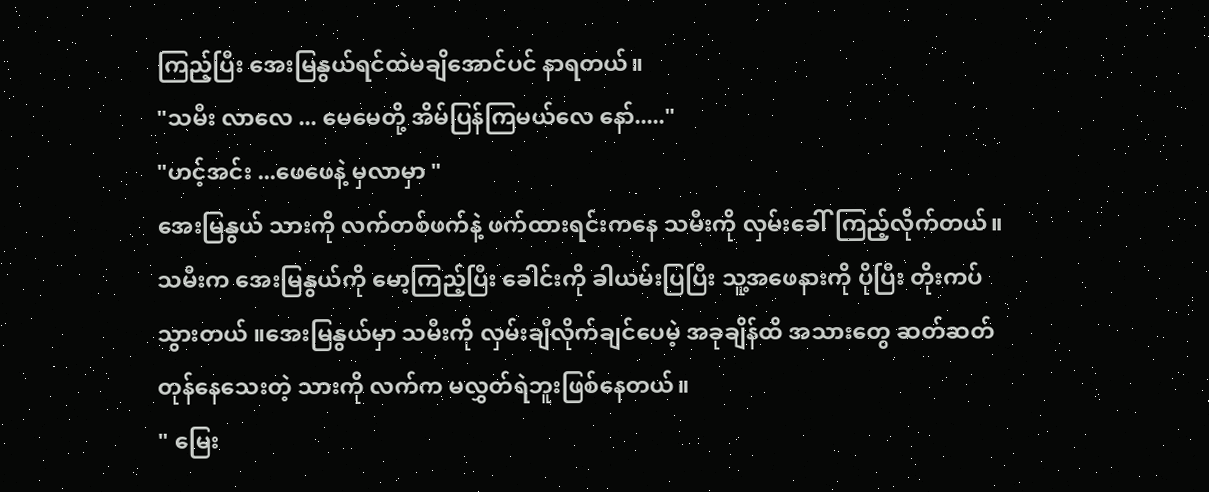ကြည့်ပြီး အေးမြနွယ်ရင်ထဲမချိအောင်ပင် နာရတယ်။
"သမီး လာလေ ... မေမေတို့ အိမ်ပြန်ကြမယ်လေ နော်....."
"ဟင့်အင်း ...ဖေဖေနဲ့ မှလာမှာ "
အေးမြနွယ် သားကို လက်တစ်ဖက်နဲ့ ဖက်ထားရင်းကနေ သမီးကို လှမ်းခေါ်ကြည့်လိုက်တယ်။ သမီးက အေးမြနွယ်ကို မော့ကြည့်ပြီး ခေါင်းကို ခါယမ်းပြပြီး သူ့အဖေနားကို ပိုပြီး တိုးကပ်သွားတယ် ။အေးမြနွယ်မှာ သမီးကို လှမ်းချီလိုက်ချင်ပေမဲ့ အခုချိန်ထိ အသားတွေ ဆတ်ဆတ်တုန်နေသေးတဲ့ သားကို လက်က မလွှတ်ရဲဘူးဖြစ်နေတယ်။
" မြေး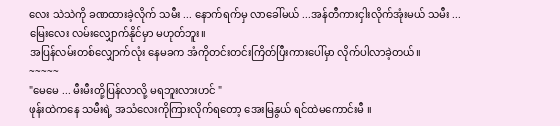လေး သဲသဲကို ခဏထားခဲ့လိုက် သမီး ... နောက်ရက်မှ လာခေါ်မယ် ...အန်တီကားငှါးလိုက်အုံးမယ် သမီး ... မြေးလေး လမ်းလျှောက်နိုင်မှာ မဟုတ်ဘူး။
အပြန်လမ်းတစ်လျှောက်လုံး နေမခက အံကိုတင်းတင်းကြိတ်ပြီးကားပေါ်မှာ လိုက်ပါလာခဲ့တယ်။
~~~~~
"မေမေ ... မီးမီးတို့ပြန်လာလို့ မရဘူးလားဟင် "
ဖုန်းထဲကနေ သမီးရဲ့ အသံလေးကိုကြားလိုက်ရတော့ အေးမြနွယ် ရင်ထဲမကောင်းမီ ။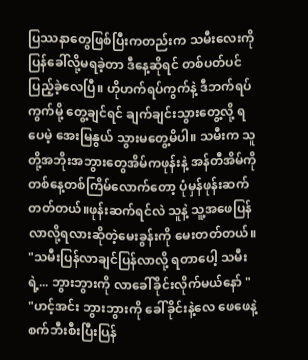ပြဿနာတွေဖြစ်ပြီးကတည်းက သမီးလေးကို ပြန်ခေါ်လို့မရခဲ့တာ ဒီနေ့ဆိုရင် တစ်ပတ်ပင်ပြည့်ခဲ့လေပြီ။ ဟိုဟက်ရပ်ကွက်နဲ့ ဒီဘက်ရပ်ကွက်မို့ တွေ့ချင်ရင် ချက်ချင်းသွားတွေ့လို့ ရပေမဲ့ အေးမြနွယ် သွားမတွေ့မိပါ။ သမီးက သူတို့အဘိုးအဘွားတွေအိမ်ကဖုန်းနဲ့ အန်တီအိမ်ကို တစ်နေ့တစ်ကြိမ်လောက်တော့ ပုံမှန်ဖုန်းဆက်တတ်တယ်။ဖုန်းဆက်ရင်လဲ သူနဲ့ သူ့အဖေပြန်လာလို့ရလားဆိုတဲ့မေးခွန်းကို မေးတတ်တယ်။
"သမီးပြန်လာချင်ပြန်လာလို့ ရတာပေါ့ သမီးရဲ့... ဘွားဘွားကို လာခေါ်ခိုင်းလိုက်မယ်နော် "
"ဟင့်အင်း ဘွားဘွားကို ခေါ်ခိုင်းနဲ့လေ ဖေဖေနဲ့ စက်ဘီးစီးပြီးပြန်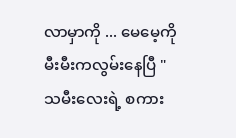လာမှာကို ... မေမေ့ကို မီးမီးကလွမ်းနေပြီ "
သမီးလေးရဲ့ စကား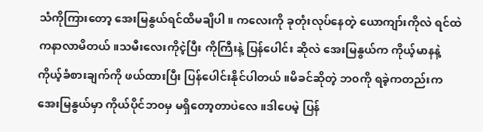သံကိုကြားတော့ အေးမြနွယ်ရင်ထိမချိပါ။ ကလေးကို ခုတုံးလုပ်နေတဲ့ ယောကျာ်းကိုလဲ ရင်ထဲကနာလာမိတယ်။သမီးလေးကိုငဲ့ပြီး ကိုကြီးနဲ့ ပြန်ပေါင်း ဆိုလဲ အေးမြနွယ်က ကိုယ့်မာနနဲ့ ကိုယ့်ခံစားချက်ကို ဖယ်ထားပြီး ပြန်ပေါင်းနိုင်ပါတယ်။မိခင်ဆိုတဲ့ ဘ၀ကို ရခဲ့ကတည်းက အေးမြနွယ်မှာ ကိုယ်ပိုင်ဘ၀မှ မရှိတော့တာပဲလေ။ဒါပေမဲ့ ပြန်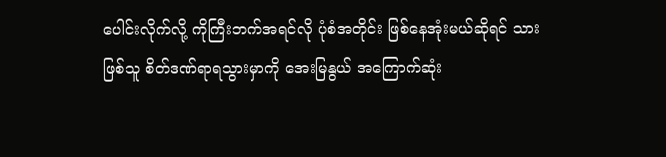ပေါင်းလိုက်လို့ ကိုကြီးဘက်အရင်လို ပုံစံအတိုင်း ဖြစ်နေအုံးမယ်ဆိုရင် သားဖြစ်သူ စိတ်ဒဏ်ရာရသွားမှာကို အေးမြနွယ် အကြောက်ဆုံး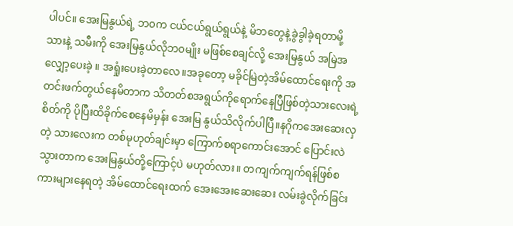ပါပင်။ အေးမြနွယ်ရဲ့ ဘ၀က ငယ်ငယ်ရွယ်ရွယ်နဲ့ မိဘတွေနဲ့ခွဲခွါခဲ့ရတာမို့ သားနဲ့ သမီးကို အေးမြနွယ်လိုဘ၀မျိုး မဖြစ်စေချင်လို့ အေးမြနွယ် အမြဲအလျှော့ပေးခဲ့ ။ အရှုံးပေးခဲ့တာလေ။အခုတော့ မခိုင်မြဲတဲ့အိမ်ထောင်ရေးကို အတင်းဖက်တွယ်နေမိတာက သိတတ်စအရွယ်ကိုရောက်နေပြီဖြစ်တဲ့သားလေးရဲ့စိတ်ကို ပိုပြီးထိခိုက်စေနေမိမှန်း အေးမြ နွယ်သိလိုက်ပါပြီ။နဂိုကအေးဆေးလှတဲ့ သားလေးက တစ်မုဟုတ်ချင်းမှာ ကြောက်စရာကောင်းအောင် ပြောင်းလဲသွားတာက အေးမြနွယ်တို့ကြောင့်ပဲ မဟုတ်လား။ တကျက်ကျက်ရန်ဖြစ်စကားများနေရတဲ့ အိမ်ထောင်ရေးထက် အေးအေးဆေးဆေး လမ်းခွဲလိုက်ခြင်း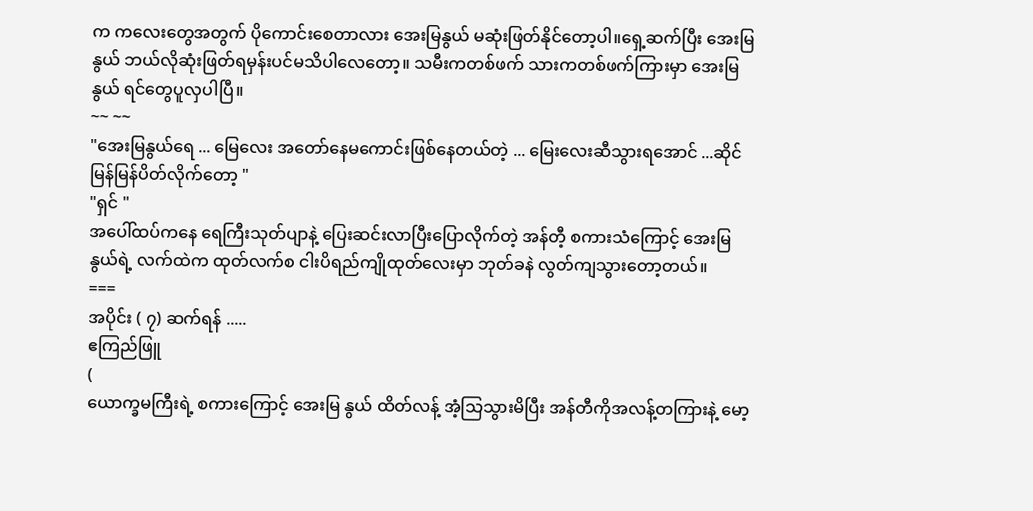က ကလေးတွေအတွက် ပိုကောင်းစေတာလား အေးမြနွယ် မဆုံးဖြတ်နိုင်တော့ပါ။ရှေ့ဆက်ပြီး အေးမြနွယ် ဘယ်လိုဆုံးဖြတ်ရမှန်းပင်မသိပါလေတော့။ သမီးကတစ်ဖက် သားကတစ်ဖက်ကြားမှာ အေးမြနွယ် ရင်တွေပူလှပါပြီ။
~~ ~~
"အေးမြနွယ်ရေ ... မြေလေး အတော်နေမကောင်းဖြစ်နေတယ်တဲ့ ... မြေးလေးဆီသွားရအောင် ...ဆိုင် မြန်မြန်ပိတ်လိုက်တော့ "
"ရှင် "
အပေါ်ထပ်ကနေ ရေကြီးသုတ်ပျာနဲ့ ပြေးဆင်းလာပြီးပြောလိုက်တဲ့ အန်တီ့ စကားသံကြောင့် အေးမြနွယ်ရဲ့ လက်ထဲက ထုတ်လက်စ ငါးပိရည်ကျိုထုတ်လေးမှာ ဘုတ်ခနဲ လွတ်ကျသွားတော့တယ်။
===
အပိုင်း ( ၇) ဆက်ရန် .....
ဧကြည်ဖြူ
(
ယောက္ခမကြီးရဲ့ စကားကြောင့် အေးမြ နွယ် ထိတ်လန့် အံ့သြသွားမိပြီး အန်တီကိုအလန့်တကြားနဲ့ မော့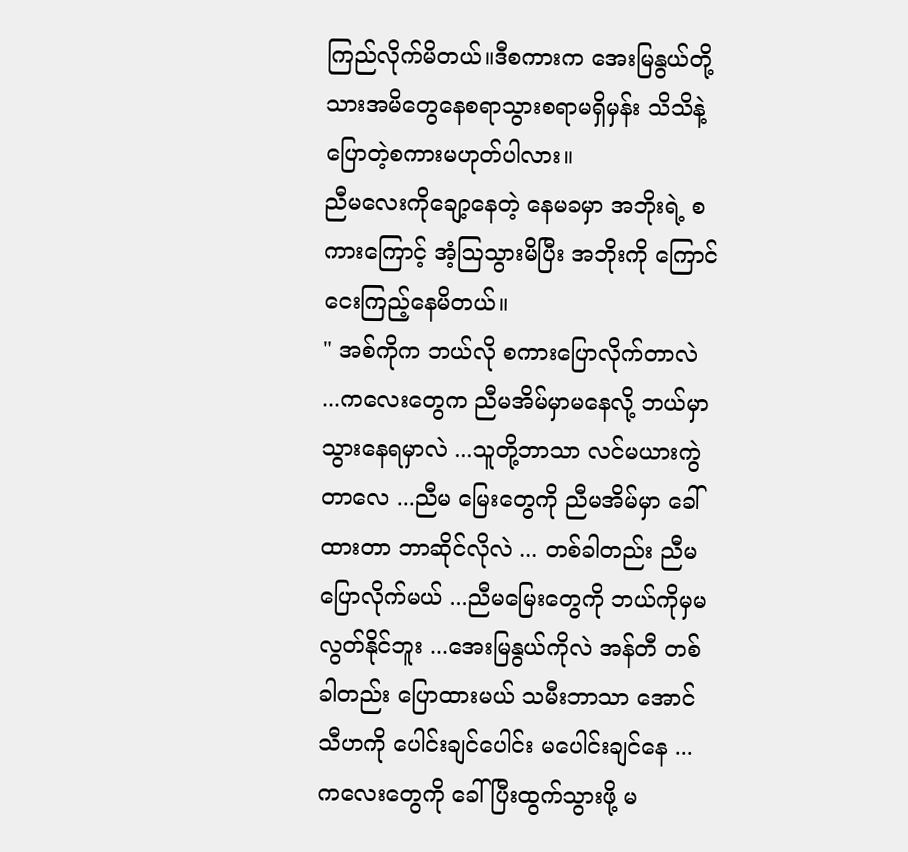ကြည်လိုက်မိတယ်။ဒီစကားက အေးမြနွယ်တို့ သားအမိတွေနေစရာသွားစရာမရှိမှန်း သိသိနဲ့ ပြောတဲ့စကားမဟုတ်ပါလား။
ညီမလေးကိုချော့နေတဲ့ နေမခမှာ အဘိုးရဲ့ စကားကြောင့် အံ့ဩသွားမိပြီး အဘိုးကို ကြောင်ငေးကြည့်နေမိတယ်။
" အစ်ကိုက ဘယ်လို စကားပြောလိုက်တာလဲ ...ကလေးတွေက ညီမအိမ်မှာမနေလို့ ဘယ်မှာ သွားနေရမှာလဲ ...သူတို့ဘာသာ လင်မယားကွဲတာလေ ...ညီမ မြေးတွေကို ညီမအိမ်မှာ ခေါ်ထားတာ ဘာဆိုင်လိုလဲ ... တစ်ခါတည်း ညီမပြောလိုက်မယ် ...ညီမမြေးတွေကို ဘယ်ကိုမှမလွတ်နိုင်ဘူး ...အေးမြနွယ်ကိုလဲ အန်တီ တစ်ခါတည်း ပြောထားမယ် သမီးဘာသာ အောင်သီဟကို ပေါင်းချင်ပေါင်း မပေါင်းချင်နေ ...ကလေးတွေကို ခေါ်ပြီးထွက်သွားဖို့ မ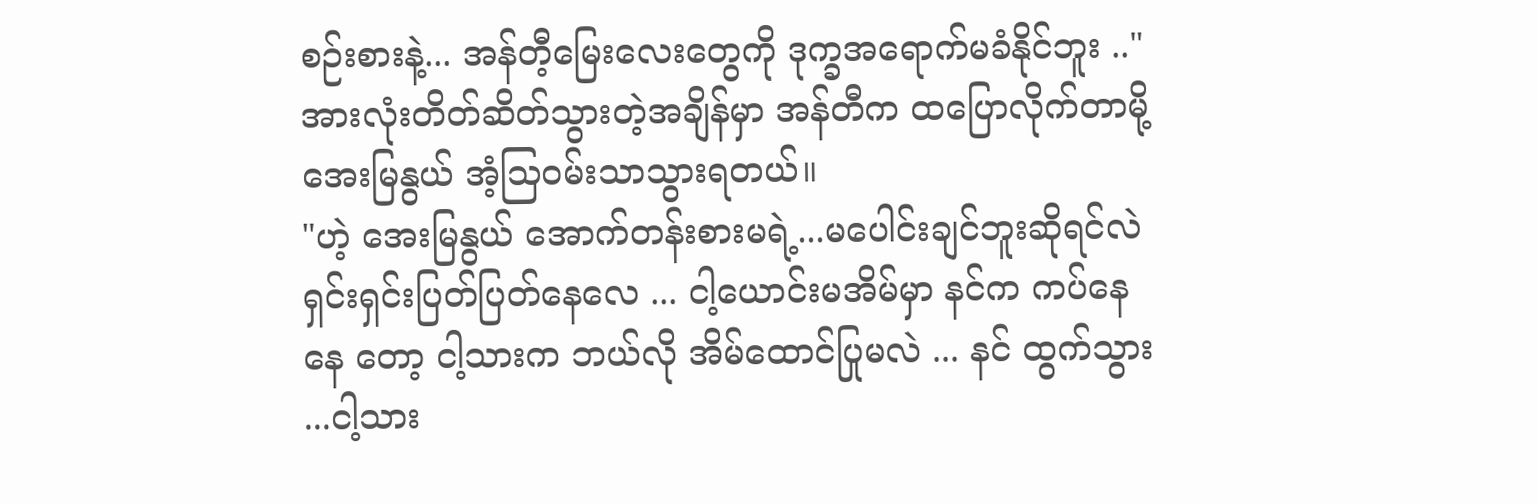စဉ်းစားနဲ့... အန်တီ့မြေးလေးတွေကို ဒုက္ခအရောက်မခံနိုင်ဘူး .."
အားလုံးတိတ်ဆိတ်သွားတဲ့အချိန်မှာ အန်တီက ထပြောလိုက်တာမို့ အေးမြနွယ် အံ့သြဝမ်းသာသွားရတယ်။
"ဟဲ့ အေးမြနွယ် အောက်တန်းစားမရဲ့...မပေါင်းချင်ဘူးဆိုရင်လဲ ရှင်းရှင်းပြတ်ပြတ်နေလေ ... ငါ့ယောင်းမအိမ်မှာ နင်က ကပ်နေနေ တော့ ငါ့သားက ဘယ်လို အိမ်ထောင်ပြုမလဲ ... နင် ထွက်သွား ...ငါ့သား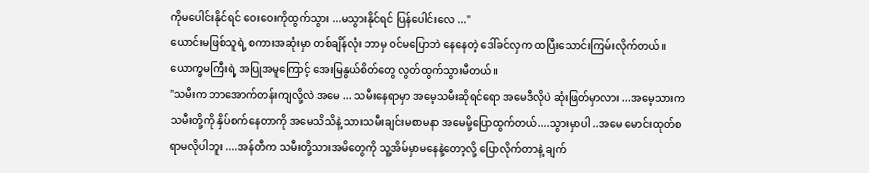ကိုမပေါင်းနိုင်ရင် ဝေးဝေးကိုထွက်သွား ...မသွားနိုင်ရင် ပြန်ပေါင်းလေ ..."
ယောင်းမဖြစ်သူရဲ့ စကားအဆုံးမှာ တစ်ချိန်လုံး ဘာမှ ၀င်မပြောဘဲ နေနေတဲ့ ဒေါ်ခင်လှက ထပြီးသောင်းကြမ်းလိုက်တယ်။
ယောက္ခမကြီးရဲ့ အပြုအမူကြောင့် အေးမြနွယ်စိတ်တွေ လွတ်ထွက်သွားမီတယ်။
"သမီးက ဘာအောက်တန်းကျလို့လဲ အမေ ... သမီးနေရာမှာ အမေ့သမီးဆိုရင်ရော အမေဒီလိုပဲ ဆုံးဖြတ်မှာလား ...အမေ့သားက သမီးတို့ကို နှိပ်စက်နေတာကို အမေသိသိနဲ့ သားသမီးချင်းမစာမနာ အမေမို့ပြောထွက်တယ်....သွားမှာပါ ..အမေ မောင်းထုတ်စရာမလိုပါဘူး ....အန်တီက သမီးတို့သားအမိတွေကို သူ့အိမ်မှာမနေနဲ့တော့လို့ ပြောလိုက်တာနဲ့ ချက်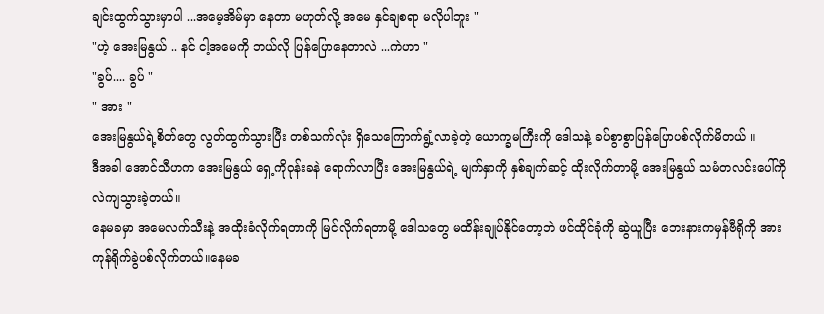ချင်းထွက်သွားမှာပါ ...အမေ့အိမ်မှာ နေတာ မဟုတ်လို့ အမေ နှင်ချစရာ မလိုပါဘူး "
"ဟဲ့ အေးမြနွယ် .. နင် ငါ့အမေကို ဘယ်လို ပြန်ပြောနေတာလဲ ...ကဲဟာ "
"ခွပ်.... ခွပ် "
" အား "
အေးမြနွယ်ရဲ့စိတ်တွေ လွတ်ထွက်သွားပြီး တစ်သက်လုံး ရှိသေကြောက်ရွံ့လာခဲ့တဲ့ ယောက္ခမကြီးကို ဒေါသနဲ့ ခပ်စွာစွာပြန်ပြောပစ်လိုက်မိတယ် ။
ဒီအခါ အောင်သီဟက အေးမြနွယ် ရှေ့ကိုဝုန်းခနဲ ရောက်လာပြီး အေးမြနွယ်ရဲ့ မျက်နှာကို နှစ်ချက်ဆင့် ထိုးလိုက်တာမို့ အေးမြနွယ် သမံတလင်းပေါ်ကို လဲကျသွားခဲ့တယ်။
နေမခမှာ အမေလက်သီးနဲ့ အထိုးခံလိုက်ရတာကို မြင်လိုက်ရတာမို့ ဒေါသတွေ မထိန်းချုပ်နိုင်တော့ဘဲ ဖင်ထိုင်ခုံကို ဆွဲယူပြီး ဘေးနားကမှန်ဗီရိုကို အားကုန်ရိုက်ခွဲပစ်လိုက်တယ်။နေမခ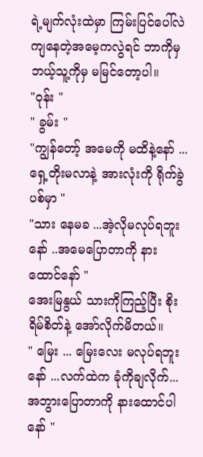ရဲ့မျက်လုံးထဲမှာ ကြမ်းပြင်ပေါ်လဲကျနေတဲ့အမေ့ကလွဲရင် ဘာကိုမှ ဘယ့်သူ့ကိုမှ မမြင်တော့ပါ။
"ဝုန်း "
" ခွမ်း "
"ကျွန်တော့် အမေကို မထိနဲ့နော် ... ရှေ့တိုးမလာနဲ့ အားလုံးကို ရိုက်ခွဲပစ်မှာ "
"သား နေမခ ...အဲ့လိုမလုပ်ရဘူးနော် ..အမေပြောတာကို နားထောင်နော် "
အေးမြနွယ် သားကိုကြည့်ပြီး စိုးရိမ်စိတ်နဲ့ အော်လိုက်မိတယ်။
" မြေး ... မြေးလေး မလုပ်ရဘူးနော် ...လက်ထဲက ခုံကိုချလိုက်... အဘွားပြောတာကို နားထောင်ပါနော် "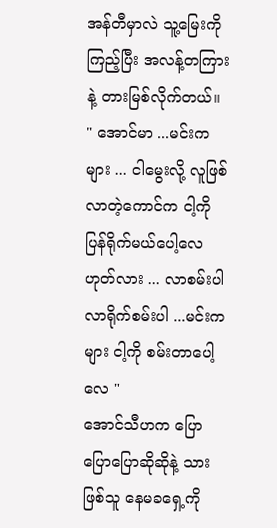အန်တီမှာလဲ သူ့မြေးကို ကြည့်ပြီး အလန့်တကြားနဲ့ တားမြစ်လိုက်တယ်။
" အောင်မာ ...မင်းကများ ... ငါမွေးလို့ လူဖြစ်လာတဲ့ကောင်က ငါ့ကို ပြန်ရိုက်မယ်ပေါ့လေ ဟုတ်လား ... လာစမ်းပါ လာရိုက်စမ်းပါ ...မင်းက များ ငါ့ကို စမ်းတာပေါ့လေ "
အောင်သီဟက ပြောပြောပြောဆိုဆိုနဲ့ သားဖြစ်သူ နေမခရှေ့ကို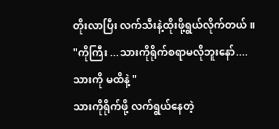တိုးလာပြီး လက်သီးနဲ့ထိုးဖို့ရွယ်လိုက်တယ်။
"ကိုကြီး ...သားကိုရိုက်စရာမလိုဘူးနော်....သားကို မထိနဲ့ "
သားကိုရိုက်ဖို့ လက်ရွယ်နေတဲ့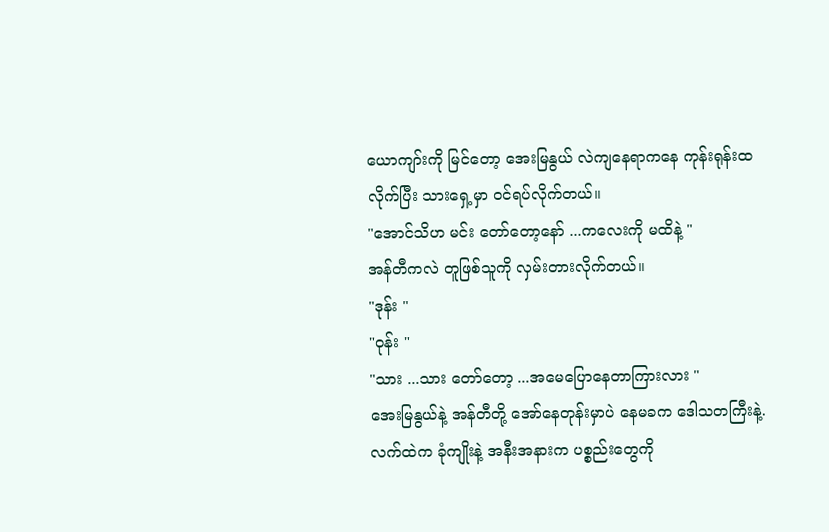ယောကျာ်းကို မြင်တော့ အေးမြနွယ် လဲကျနေရာကနေ ကုန်းရုန်းထလိုက်ပြီး သားရှေ့မှာ ၀င်ရပ်လိုက်တယ်။
"အောင်သိဟ မင်း တော်တော့နော် ...ကလေးကို မထိနဲ့ "
အန်တီကလဲ တူဖြစ်သူကို လှမ်းတားလိုက်တယ်။
"ဒုန်း "
"ဝုန်း "
"သား ...သား တော်တော့ ...အမေပြောနေတာကြားလား "
အေးမြနွယ်နဲ့ အန်တီတို့ အော်နေတုန်းမှာပဲ နေမခက ဒေါသတကြီးနဲ့. လက်ထဲက ခုံကျိုးနဲ့ အနီးအနားက ပစ္စည်းတွေကို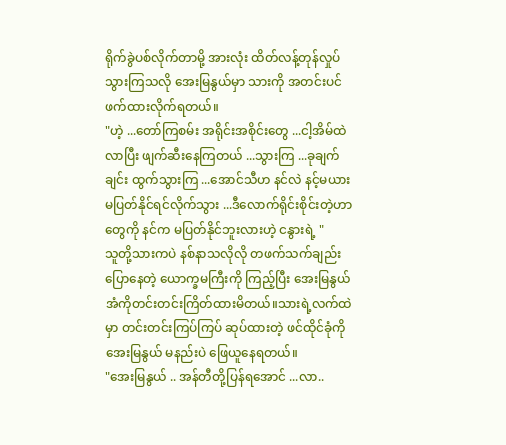ရိုက်ခွဲပစ်လိုက်တာမို့ အားလုံး ထိတ်လန့်တုန်လှုပ်သွားကြသလို အေးမြနွယ်မှာ သားကို အတင်းပင် ဖက်ထားလိုက်ရတယ်။
"ဟဲ့ ...တော်ကြစမ်း အရိုင်းအစိုင်းတွေ ...ငါ့အိမ်ထဲလာပြီး ဖျက်ဆီးနေကြတယ် ...သွားကြ ...ခုချက်ချင်း ထွက်သွားကြ ...အောင်သီဟ နင်လဲ နင့်မယား မပြတ်နိုင်ရင်လိုက်သွား ...ဒီလောက်ရိုင်းစိုင်းတဲ့ဟာတွေကို နင်က မပြတ်နိုင်ဘူးလားဟဲ့ ငနွားရဲ့ "
သူတို့သားကပဲ နစ်နာသလိုလို တဖက်သက်ချည်းပြောနေတဲ့ ယောက္ခမကြီးကို ကြည့်ပြီး အေးမြနွယ် အံကိုတင်းတင်းကြိတ်ထားမိတယ်။သားရဲ့လက်ထဲမှာ တင်းတင်းကြပ်ကြပ် ဆုပ်ထားတဲ့ ဖင်ထိုင်ခုံကို အေးမြနွယ် မနည်းပဲ ဖြေယူနေရတယ်။
"အေးမြနွယ် .. အန်တီတို့ပြန်ရအောင် ...လာ..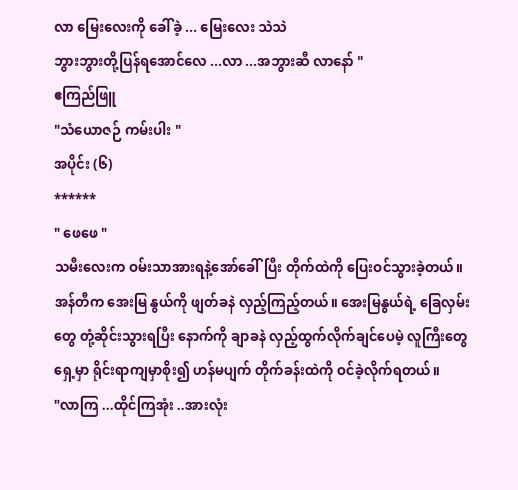လာ မြေးလေးကို ခေါ်ခဲ့ ... မြေးလေး သဲသဲ
ဘွားဘွားတို့ပြန်ရအောင်လေ ...လာ ...အဘွားဆီ လာနော် "
ဧကြည်ဖြူ
"သံယောဇဉ် ကမ်းပါး "
အပိုင်း (၆)
******
" ဖေဖေ "
သမီးလေးက ဝမ်းသာအားရနဲ့အော်ခေါ်ပြီး တိုက်ထဲကို ပြေးဝင်သွားခဲ့တယ်။
အန်တီက အေးမြ နွယ်ကို ဖျတ်ခနဲ လှည့်ကြည့်တယ်။ အေးမြနွယ်ရဲ့ ခြေလှမ်းတွေ တုံ့ဆိုင်းသွားရပြီး နောက်ကို ချာခနဲ လှည့်ထွက်လိုက်ချင်ပေမဲ့ လူကြီးတွေ ရှေ့မှာ ရိုင်းရာကျမှာစိုး၍ ဟန်မပျက် တိုက်ခန်းထဲကို ဝင်ခဲ့လိုက်ရတယ်။
"လာကြ ...ထိုင်ကြအုံး ..အားလုံး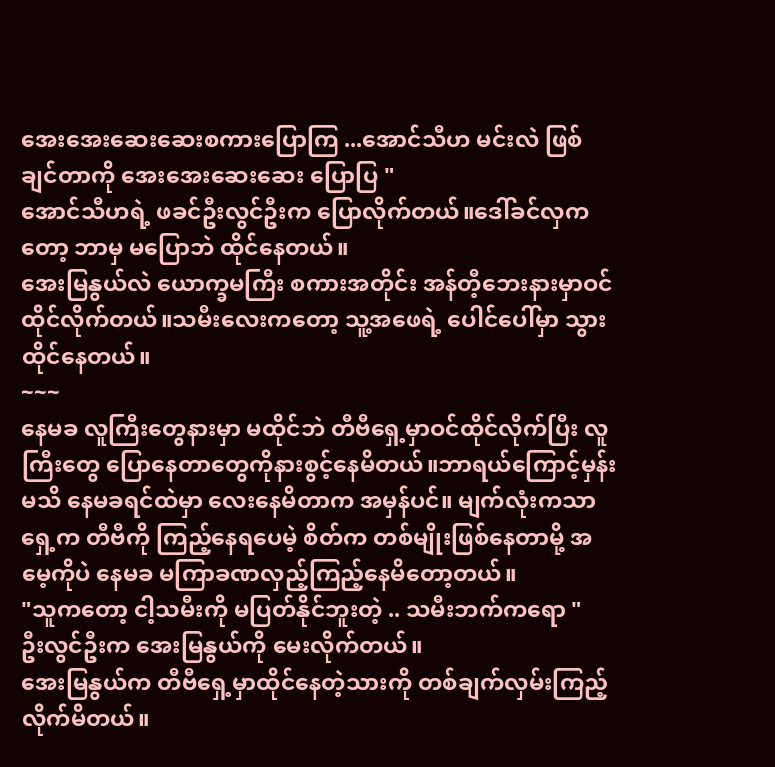အေးအေးဆေးဆေးစကားပြောကြ ...အောင်သီဟ မင်းလဲ ဖြစ်ချင်တာကို အေးအေးဆေးဆေး ပြောပြ "
အောင်သီဟရဲ့ ဖခင်ဦးလွင်ဦးက ပြောလိုက်တယ်။ဒေါ်ခင်လှကတော့ ဘာမှ မပြောဘဲ ထိုင်နေတယ်။
အေးမြနွယ်လဲ ယောက္ခမကြီး စကားအတိုင်း အန်တီ့ဘေးနားမှာဝင်ထိုင်လိုက်တယ်။သမီးလေးကတော့ သူ့အဖေရဲ့ ပေါင်ပေါ်မှာ သွားထိုင်နေတယ်။
~~~
နေမခ လူကြီးတွေနားမှာ မထိုင်ဘဲ တီဗီရှေ့မှာဝင်ထိုင်လိုက်ပြီး လူကြီးတွေ ပြောနေတာတွေကိုနားစွင့်နေမိတယ်။ဘာရယ်ကြောင့်မှန်းမသိ နေမခရင်ထဲမှာ လေးနေမိတာက အမှန်ပင်။ မျက်လုံးကသာ ရှေ့က တီဗီကို ကြည့်နေရပေမဲ့ စိတ်က တစ်မျိုးဖြစ်နေတာမို့ အမေ့ကိုပဲ နေမခ မကြာခဏလှည့်ကြည့်နေမိတော့တယ်။
"သူကတော့ ငါ့သမီးကို မပြတ်နိုင်ဘူးတဲ့ .. သမီးဘက်ကရော "
ဦးလွင်ဦးက အေးမြနွယ်ကို မေးလိုက်တယ်။
အေးမြနွယ်က တီဗီရှေ့မှာထိုင်နေတဲ့သားကို တစ်ချက်လှမ်းကြည့်လိုက်မိတယ်။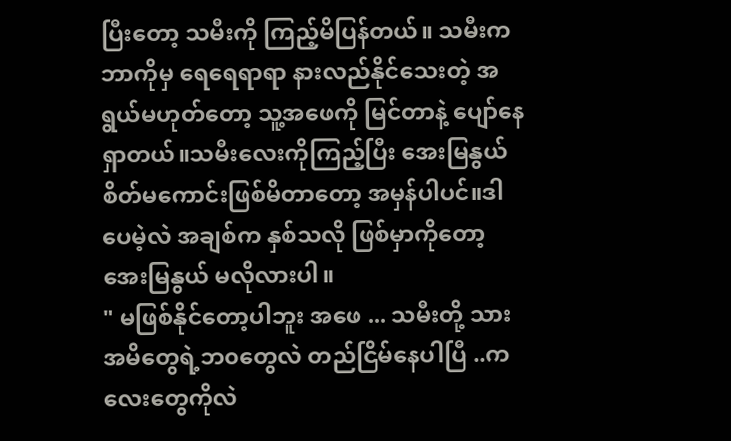ပြီးတော့ သမီးကို ကြည့်မိပြန်တယ်။ သမီးက ဘာကိုမှ ရေရေရာရာ နားလည်နိုင်သေးတဲ့ အရွယ်မဟုတ်တော့ သူ့အဖေကို မြင်တာနဲ့ ပျော်နေရှာတယ်။သမီးလေးကိုကြည့်ပြီး အေးမြနွယ်စိတ်မကောင်းဖြစ်မိတာတော့ အမှန်ပါပင်။ဒါပေမဲ့လဲ အချစ်က နှစ်သလို ဖြစ်မှာကိုတော့ အေးမြနွယ် မလိုလားပါ။
" မဖြစ်နိုင်တော့ပါဘူး အဖေ ... သမီးတို့ သားအမိတွေရဲ့ဘ၀တွေလဲ တည်ငြိမ်နေပါပြီ ..ကလေးတွေကိုလဲ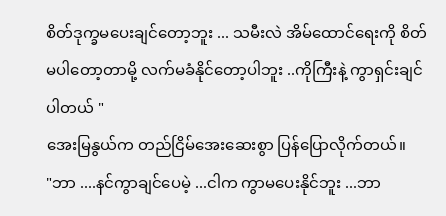စိတ်ဒုက္ခမပေးချင်တော့ဘူး ... သမီးလဲ အိမ်ထောင်ရေးကို စိတ်မပါတော့တာမို့ လက်မခံနိုင်တော့ပါဘူး ..ကိုကြီးနဲ့ ကွာရှင်းချင်ပါတယ် "
အေးမြနွယ်က တည်ငြိမ်အေးဆေးစွာ ပြန်ပြောလိုက်တယ်။
"ဘာ ....နင်ကွာချင်ပေမဲ့ ...ငါက ကွာမပေးနိုင်ဘူး ...ဘာ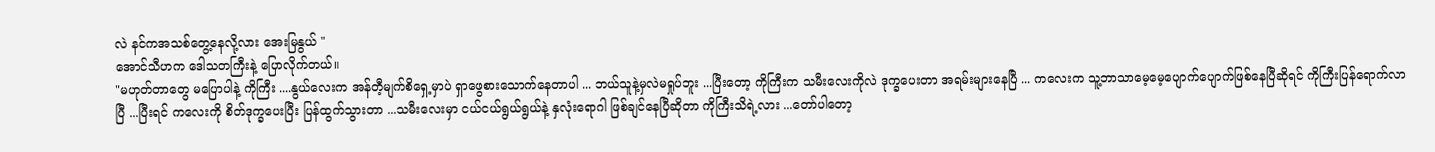လဲ နင်ကအသစ်တွေ့နေလို့လား အေးမြနွယ် "
အောင်သီဟက ဒေါသတကြီးနဲ့ ပြောလိုက်တယ်။
"မဟုတ်တာတွေ မပြောပါနဲ့ ကိုကြီး ....နွယ်လေးက အန်တီ့မျက်စိရှေ့မှာပဲ ရှာဖွေစားသောက်နေတာပါ ... ဘယ်သူနဲ့မှလဲမရှုပ်ဘူး ...ပြီးတော့ ကိုကြီးက သမီးလေးကိုလဲ ဒုက္ခပေးတာ အရမ်းများနေပြီ ... ကလေးက သူ့ဘာသာမေ့မေ့ပျောက်ပျောက်ဖြစ်နေပြီဆိုရင် ကိုကြီးပြန်ရောက်လာပြီ ...ပြီးရင် ကလေးကို စိတ်ဒုက္ခပေးပြီး ပြန်ထွက်သွားတာ ...သမီးလေးမှာ ငယ်ငယ်ရွယ်ရွယ်နဲ့ နှလုံးရောဂါ ဖြစ်ချင်နေပြီဆိုတာ ကိုကြီးသိရဲ့လား ...တော်ပါတော့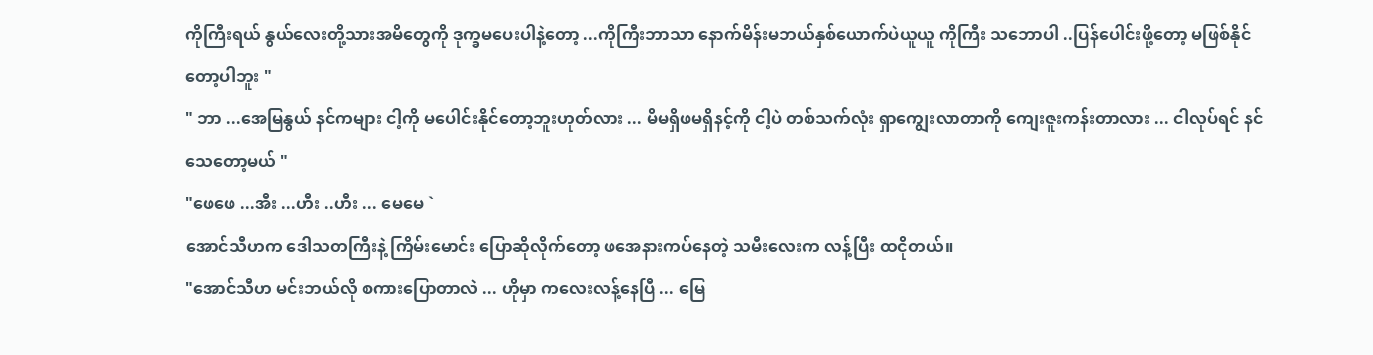ကိုကြီးရယ် နွယ်လေးတို့သားအမိတွေကို ဒုက္ခမပေးပါနဲ့တော့ ...ကိုကြီးဘာသာ နောက်မိန်းမဘယ်နှစ်ယောက်ပဲယူယူ ကိုကြီး သဘောပါ ..ပြန်ပေါင်းဖို့တော့ မဖြစ်နိုင်တော့ပါဘူး "
" ဘာ ...အေမြနွယ် နင်ကများ ငါ့ကို မပေါင်းနိုင်တော့ဘူးဟုတ်လား ... မိမရှိဖမရှိနင့်ကို ငါ့ပဲ တစ်သက်လုံး ရှာကျွေးလာတာကို ကျေးဇူးကန်းတာလား ... ငါလုပ်ရင် နင်သေတော့မယ် "
"ဖေဖေ ...အီး ...ဟီး ..ဟီး ... မေမေ `
အောင်သီဟက ဒေါသတကြီးနဲ့ ကြိမ်းမောင်း ပြောဆိုလိုက်တော့ ဖအေနားကပ်နေတဲ့ သမီးလေးက လန့်ပြီး ထငိုတယ်။
"အောင်သီဟ မင်းဘယ်လို စကားပြောတာလဲ ... ဟိုမှာ ကလေးလန့်နေပြီ ... မြေ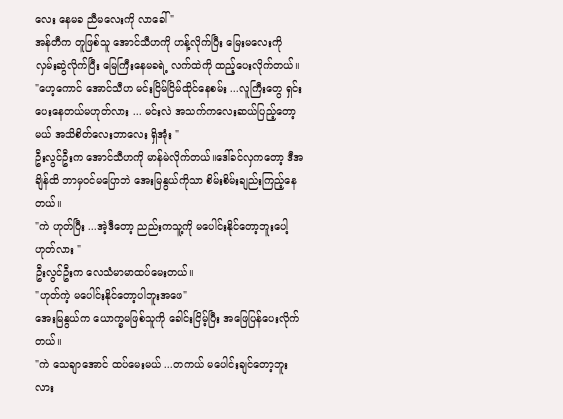လေး နေမခ ညီမလေးကို လာခေါ် "
အန်တီက တူဖြစ်သူ အောင်သီဟကို ဟန့်လိုက်ပြီး မြေးမလေးကို လှမ်းဆွဲလိုက်ပြီး မြေကြီးနေမခရဲ့ လက်ထဲကို ထည့်ပေးလိုက်တယ်။
"ဟေ့ကောင် အောင်သီဟ မင်းငြိမ်ငြိမ်ထိုင်နေစမ်း ...လူကြီးတွေ ရှင်းပေးနေတယ်မဟုတ်လား ... မင်းလဲ အသက်ကလေးဆယ်ပြည့်တော့ မယ် အသိစိတ်လေးဘာလေး ရှိအုံး "
ဦးလွင်ဦးက အောင်သီဟကို မာန်မဲလိုက်တယ်။ဒေါ်ခင်လှကတော့ ဒီအချိန်ထိ ဘာမှဝင်မပြောဘဲ အေးမြနွယ်ကိုသာ စိမ်းစိမ်းချည်းကြည့်နေတယ်။
"ကဲ ဟုတ်ပြီး ...အဲ့ဒီတော့ ညည်းကသူ့ကို မပေါင်းနိုင်တော့ဘူးပေါ့ ဟုတ်လား "
ဦးလွင်ဦးက လေသံမာမာထပ်မေးတယ်။
"ဟုတ်ကဲ့ မပေါင်းနိုင်တော့ပါဘူးအဖေ"
အေးမြနွယ်က ယောက္ခမဖြစ်သူကို ခေါင်းငြိမ့်ပြီး အဖြေပြန်ပေးလိုက်တယ်။
"ကဲ သေချာအောင် ထပ်မေးမယ် ...တကယ် မပေါင်းချင်တော့ဘူးလား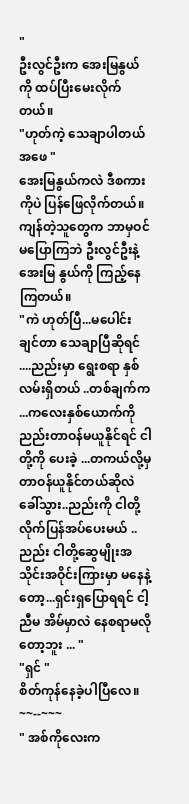"
ဦးလွင်ဦးက အေးမြနွယ်ကို ထပ်ပြီးမေးလိုက်တယ်။
"ဟုတ်ကဲ့ သေချာပါတယ် အဖေ "
အေးမြနွယ်ကလဲ ဒီစကားကိုပဲ ပြန်ဖြေလိုက်တယ်။ကျန်တဲ့သူတွေက ဘာမှဝင်မပြောကြဘဲ ဦးလွင်ဦးနဲ့ အေးမြ နွယ်ကို ကြည့်နေကြတယ်။
"ကဲ ဟုတ်ပြီ...မပေါင်းချင်တာ သေချာပြီဆိုရင် ....ညည်းမှာ ရွေးစရာ နှစ်လမ်းရှိတယ် ..တစ်ချက်က ...ကလေးနှစ်ယောက်ကို ညည်းတာဝန်မယူနိုင်ရင် ငါတို့ကို ပေးခဲ့ ...တကယ်လို့မှ တာဝန်ယူနိုင်တယ်ဆိုလဲ ခေါ်သွား..ညည်းကို ငါတို့လိုက်ပြန်အပ်ပေးမယ် ..ညည်း ငါတို့ဆွေမျိုးအသိုင်းအဝိုင်းကြားမှာ မနေနဲ့တော့...ရှင်းရှပြောရရင် ငါ့ညီမ အိမ်မှာလဲ နေစရာမလိုတော့ဘူး ... "
"ရှင် "
စိတ်ကုန်နေခဲ့ပါပြီလေ။
~~--~~~
" အစ်ကိုလေးက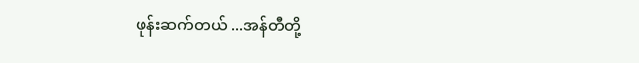ဖုန်းဆက်တယ် ...အန်တီတို့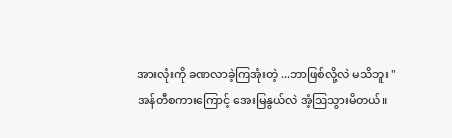အားလုံးကို ခဏလာခဲ့ကြအုံးတဲ့ ...ဘာဖြစ်လို့လဲ မသိဘူး "
အန်တီစကားကြောင့် အေးမြနွယ်လဲ အံ့ဩသွားမိတယ်။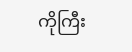ကိုကြီး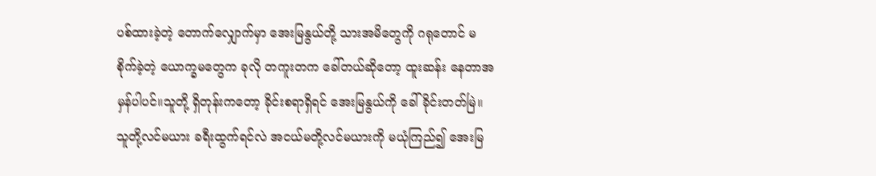ပစ်ထားခဲ့တဲ့ တောက်လျှောက်မှာ အေးမြနွယ်တို့ သားအမိတွေကို ဂရုတောင် မစိုက်ခဲ့တဲ့ ယောက္ခမတွေက ခုလို တကူးတက ခေါ်တယ်ဆိုတော့ ထူးဆန်း နေတာအမှန်ပါပင်။သူတို့ ရှိတုန်းကတော့ ခိုင်းစရာရှိရင် အေးမြနွယ်ကို ခေါ်ခိုင်းတတ်မြဲ။ သူတို့လင်မယား ခရီးထွက်ရင်လဲ အငယ်မတို့လင်မယားကို မယုံကြည်၍ အေးမြ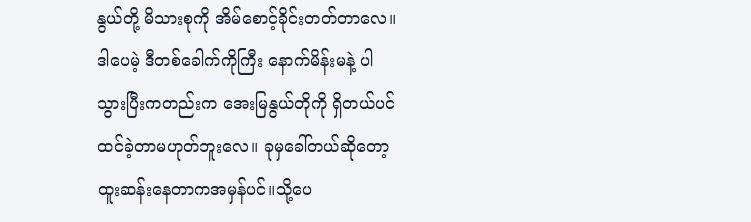နွယ်တို့ မိသားစုကို အိမ်စောင့်ခိုင်းတတ်တာလေ။ ဒါပေမဲ့ ဒီတစ်ခေါက်ကိုကြီး နောက်မိန်းမနဲ့ ပါသွားပြီးကတည်းက အေးမြနွယ်တိုကို ရှိတယ်ပင် ထင်ခဲ့တာမဟုတ်ဘူးလေ။ ခုမှခေါ်တယ်ဆိုတော့ ထူးဆန်းနေတာကအမှန်ပင်။သို့ပေ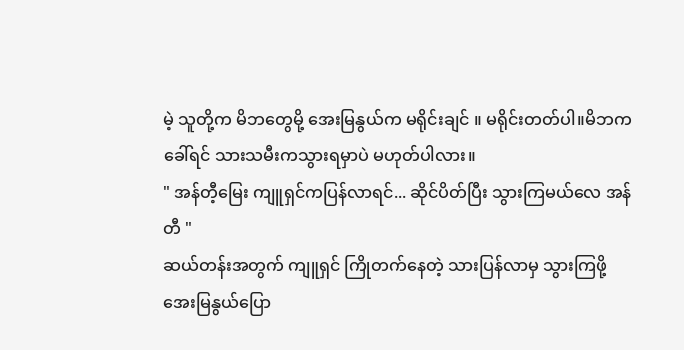မဲ့ သူတို့က မိဘတွေမို့ အေးမြနွယ်က မရိုင်းချင် ။ မရိုင်းတတ်ပါ။မိဘက ခေါ်ရင် သားသမီးကသွားရမှာပဲ မဟုတ်ပါလား။
" အန်တီ့မြေး ကျူရှင်ကပြန်လာရင်... ဆိုင်ပိတ်ပြီး သွားကြမယ်လေ အန်တီ "
ဆယ်တန်းအတွက် ကျူရှင် ကြိုတက်နေတဲ့ သားပြန်လာမှ သွားကြဖို့ အေးမြနွယ်ပြော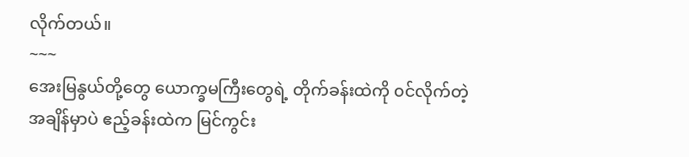လိုက်တယ်။
~~~
အေးမြနွယ်တို့တွေ ယောက္ခမကြီးတွေရဲ့ တိုက်ခန်းထဲကို ၀င်လိုက်တဲ့အချိန်မှာပဲ ဧည့်ခန်းထဲက မြင်ကွင်း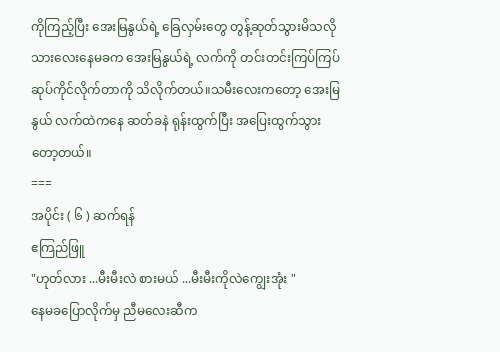ကိုကြည့်ပြီး အေးမြနွယ်ရဲ့ ခြေလှမ်းတွေ တွန့်ဆုတ်သွားမိသလို သားလေးနေမခက အေးမြနွယ်ရဲ့ လက်ကို တင်းတင်းကြပ်ကြပ် ဆုပ်ကိုင်လိုက်တာကို သိလိုက်တယ်။သမီးလေးကတော့ အေးမြနွယ် လက်ထဲကနေ ဆတ်ခနဲ ရုန်းထွက်ပြီး အပြေးထွက်သွားတော့တယ်။
===
အပိုင်း ( ၆ ) ဆက်ရန်
ဧကြည်ဖြူ
"ဟုတ်လား ...မီးမီးလဲ စားမယ် ...မီးမီးကိုလဲကျွေးအုံး "
နေမခပြောလိုက်မှ ညီမလေးဆီက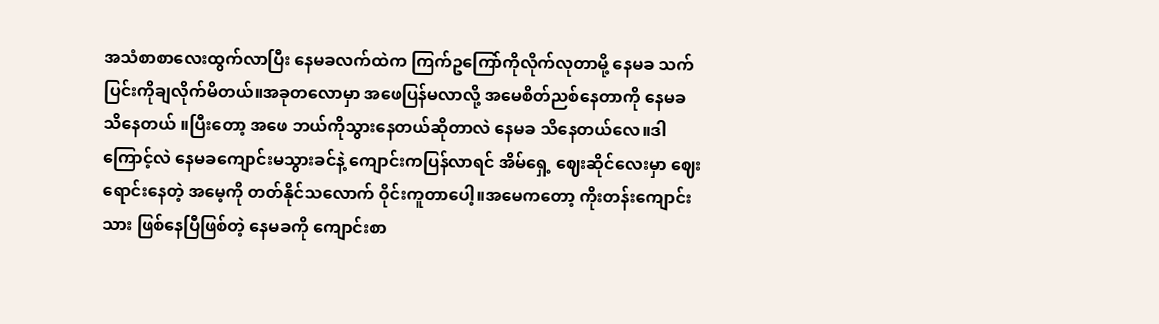အသံစာစာလေးထွက်လာပြီး နေမခလက်ထဲက ကြက်ဥကြော်ကိုလိုက်လုတာမို့ နေမခ သက်ပြင်းကိုချလိုက်မိတယ်။အခုတလောမှာ အဖေပြန်မလာလို့ အမေစိတ်ညစ်နေတာကို နေမခ သိနေတယ် ။ပြီးတော့ အဖေ ဘယ်ကိုသွားနေတယ်ဆိုတာလဲ နေမခ သိနေတယ်လေ။ဒါကြောင့်လဲ နေမခကျောင်းမသွားခင်နဲ့ ကျောင်းကပြန်လာရင် အိမ်ရှေ့ ဈေးဆိုင်လေးမှာ ဈေးရောင်းနေတဲ့ အမေ့ကို တတ်နိုင်သလောက် ဝိုင်းကူတာပေါ့။အမေကတော့ ကိုးတန်းကျောင်းသား ဖြစ်နေပြီဖြစ်တဲ့ နေမခကို ကျောင်းစာ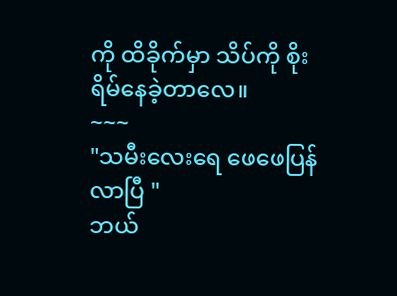ကို ထိခိုက်မှာ သိပ်ကို စိုးရိမ်နေခဲ့တာလေ။
~~~
"သမီးလေးရေ ဖေဖေပြန်လာပြီ "
ဘယ်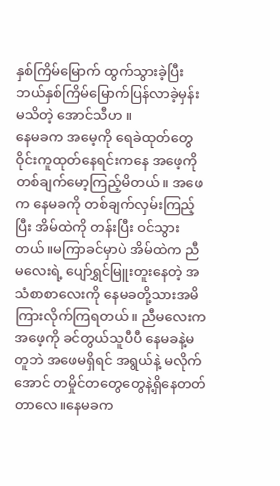နှစ်ကြိမ်မြောက် ထွက်သွားခဲ့ပြီး ဘယ်နှစ်ကြိမ်မြောက်ပြန်လာခဲ့မှန်း မသိတဲ့ အောင်သီဟ ။
နေမခက အမေ့ကို ရေခဲထုတ်တွေဝိုင်းကူထုတ်နေရင်းကနေ အဖေ့ကို တစ်ချက်မော့ကြည့်မိတယ်။ အဖေက နေမခကို တစ်ချက်လှမ်းကြည့်ပြီး အိမ်ထဲကို တန်းပြီး ဝင်သွားတယ်။မကြာခင်မှာပဲ အိမ်ထဲက ညီမလေးရဲ့ ပျော်ရွှင်မြူးတူးနေတဲ့ အသံစာစာလေးကို နေမခတို့သားအမိ ကြားလိုက်ကြရတယ်။ ညီမလေးက အဖေ့ကို ခင်တွယ်သူပီပီ နေမခနဲ့မတူဘဲ အဖေမရှိရင် အရွယ်နဲ့ မလိုက်အောင် တမှိုင်တတွေတွေနဲ့ရှိနေတတ်တာလေ။နေမခက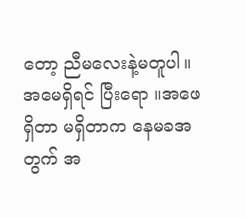တော့ ညီမလေးနဲ့မတူပါ။အမေရှိရင် ပြီးရော ။အဖေရှိတာ မရှိတာက နေမခအတွက် အ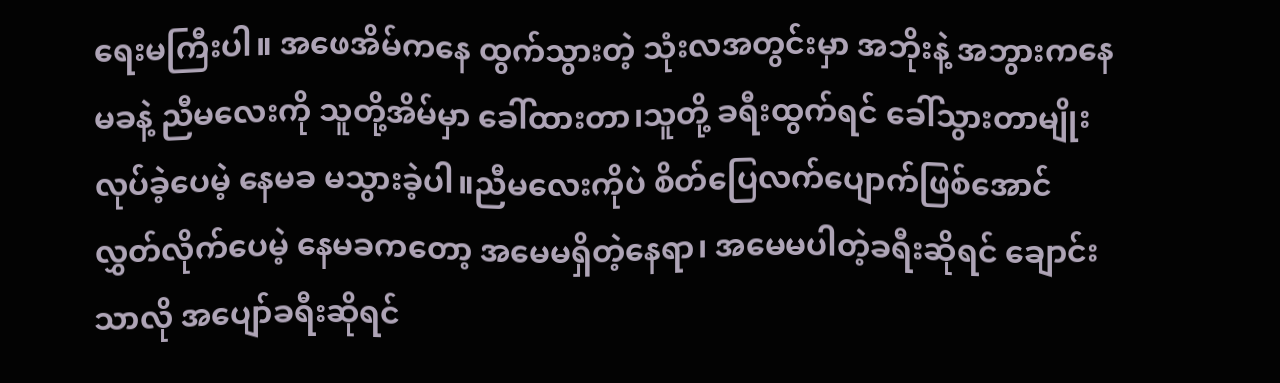ရေးမကြီးပါ။ အဖေအိမ်ကနေ ထွက်သွားတဲ့ သုံးလအတွင်းမှာ အဘိုးနဲ့ အဘွားကနေမခနဲ့ ညီမလေးကို သူတို့အိမ်မှာ ခေါ်ထားတာ၊သူတို့ ခရီးထွက်ရင် ခေါ်သွားတာမျိုးလုပ်ခဲ့ပေမဲ့ နေမခ မသွားခဲ့ပါ။ညီမလေးကိုပဲ စိတ်ပြေလက်ပျောက်ဖြစ်အောင် လွှတ်လိုက်ပေမဲ့ နေမခကတော့ အမေမရှိတဲ့နေရာ၊ အမေမပါတဲ့ခရီးဆိုရင် ချောင်းသာလို အပျော်ခရီးဆိုရင်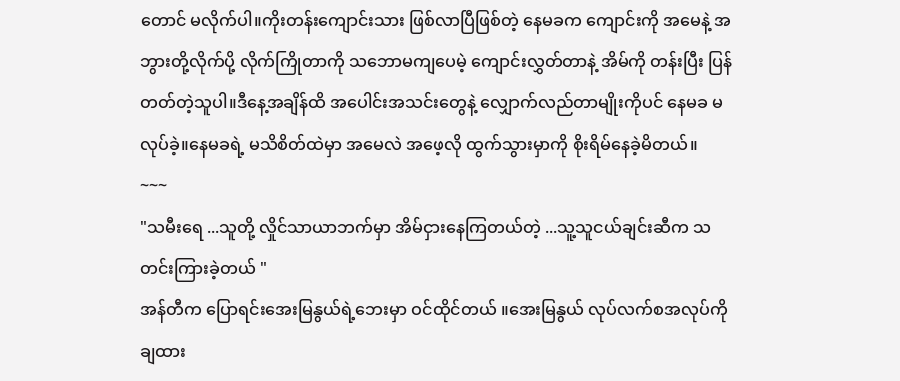တောင် မလိုက်ပါ။ကိုးတန်းကျောင်းသား ဖြစ်လာပြီဖြစ်တဲ့ နေမခက ကျောင်းကို အမေနဲ့ အဘွားတို့လိုက်ပို့ လိုက်ကြိုတာကို သဘောမကျပေမဲ့ ကျောင်းလွှတ်တာနဲ့ အိမ်ကို တန်းပြီး ပြန်တတ်တဲ့သူပါ။ဒီနေ့အချိန်ထိ အပေါင်းအသင်းတွေနဲ့ လျှောက်လည်တာမျိုးကိုပင် နေမခ မလုပ်ခဲ့။နေမခရဲ့ မသိစိတ်ထဲမှာ အမေလဲ အဖေ့လို ထွက်သွားမှာကို စိုးရိမ်နေခဲ့မိတယ်။
~~~
"သမီးရေ ...သူတို့ လှိုင်သာယာဘက်မှာ အိမ်ငှားနေကြတယ်တဲ့ ...သူ့သူငယ်ချင်းဆီက သတင်းကြားခဲ့တယ် "
အန်တီက ပြောရင်းအေးမြနွယ်ရဲ့ဘေးမှာ ဝင်ထိုင်တယ် ။အေးမြနွယ် လုပ်လက်စအလုပ်ကို ချထား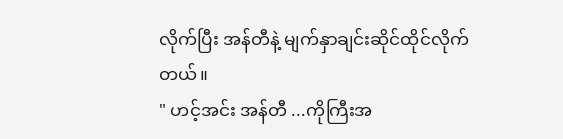လိုက်ပြီး အန်တီနဲ့ မျက်နှာချင်းဆိုင်ထိုင်လိုက်တယ်။
" ဟင့်အင်း အန်တီ ...ကိုကြီးအ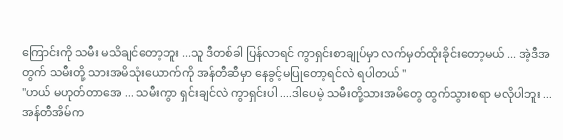ကြောင်းကို သမီး မသိချင်တော့ဘူး ...သူ ဒီတစ်ခါ ပြန်လာရင် ကွာရှင်းစာချုပ်မှာ လက်မှတ်ထိုးခိုင်းတော့မယ် ... အဲ့ဒီအတွက် သမီးတို့ သားအမိသုံးယောက်ကို အန်တီဆီမှာ နေခွင့်မပြုတော့ရင်လဲ ရပါတယ် "
"ဟယ် မဟုတ်တာအေ ... သမီးကွာ ရှင်းချင်လဲ ကွာရှင်းပါ ....ဒါပေမဲ့ သမီးတို့သားအမိတွေ ထွက်သွားစရာ မလိုပါဘူး ...အန်တီအိမ်က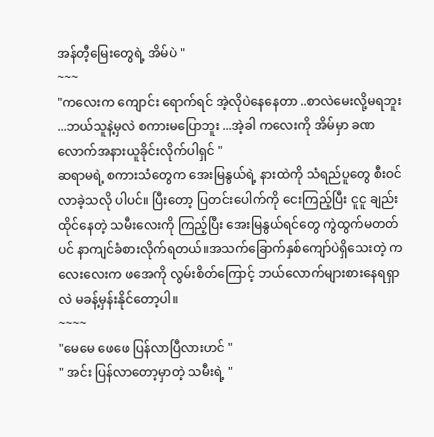အန်တီ့မြေးတွေရဲ့ အိမ်ပဲ "
~~~
"ကလေးက ကျောင်း ရောက်ရင် အဲ့လိုပဲနေနေတာ ..စာလဲမေးလို့မရဘူး ...ဘယ်သူနဲ့မှလဲ စကားမပြောဘူး ...အဲ့ခါ ကလေးကို အိမ်မှာ ခဏလောက်အနားယူခိုင်းလိုက်ပါရှင် "
ဆရာမရဲ့ စကားသံတွေက အေးမြနွယ်ရဲ့ နားထဲကို သံရည်ပူတွေ စီးဝင်လာခဲ့သလို ပါပင်။ ပြီးတော့ ပြတင်းပေါက်ကို ငေးကြည့်ပြီး ငူငူ ချည်း ထိုင်နေတဲ့ သမီးလေးကို ကြည့်ပြီး အေးမြနွယ်ရင်တွေ ကွဲထွက်မတတ်ပင် နာကျင်ခံစားလိုက်ရတယ်။အသက်ခြောက်နှစ်ကျော်ပဲရှိသေးတဲ့ ကလေးလေးက ဖအေကို လွမ်းစိတ်ကြောင့် ဘယ်လောက်များစားနေရရှာလဲ မခန့်မှန်းနိုင်တော့ပါ။
~~~~
"မေမေ ဖေဖေ ပြန်လာပြီလားဟင် "
" အင်း ပြန်လာတော့မှာတဲ့ သမီးရဲ့ "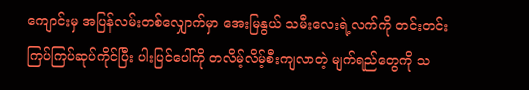ကျောင်းမှ အပြန်လမ်းတစ်လျှောက်မှာ အေးမြနွယ် သမီးလေးရဲ့လက်ကို တင်းတင်းကြပ်ကြပ်ဆုပ်ကိုင်ပြီး ပါးပြင်ပေါ်ကို တလိမ့်လိမ့်စီးကျလာတဲ့ မျက်ရည်တွေကို သ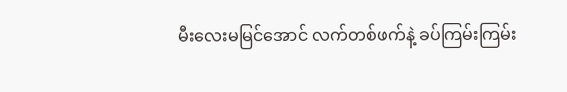မီးလေးမမြင်အောင် လက်တစ်ဖက်နဲ့ ခပ်ကြမ်းကြမ်း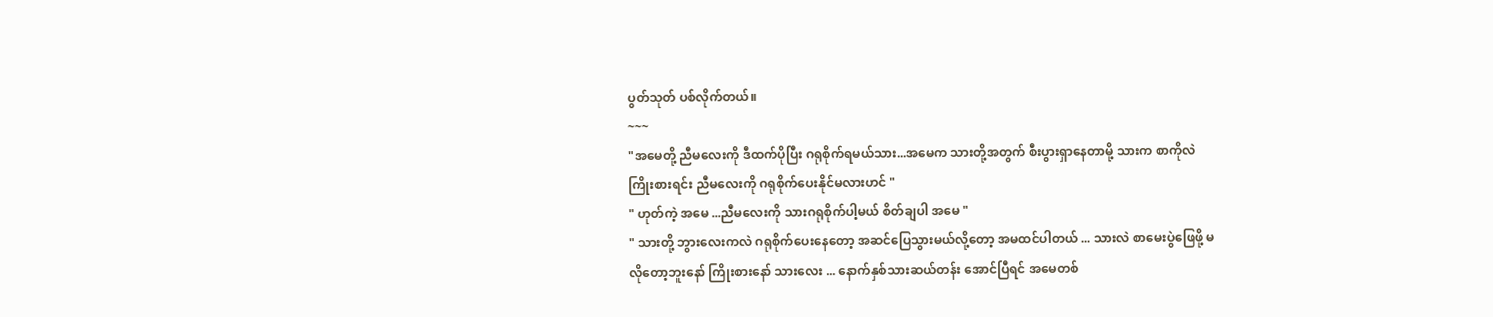ပွတ်သုတ် ပစ်လိုက်တယ်။
~~~
"အမေတို့ ညီမလေးကို ဒီထက်ပိုပြီး ဂရုစိုက်ရမယ်သား...အမေက သားတို့အတွက် စီးပွားရှာနေတာမို့ သားက စာကိုလဲ ကြိုးစားရင်း ညီမလေးကို ဂရုစိုက်ပေးနိုင်မလားဟင် "
" ဟုတ်ကဲ့ အမေ ...ညီမလေးကို သားဂရုစိုက်ပါ့မယ် စိတ်ချပါ အမေ "
" သားတို့ ဘွားလေးကလဲ ဂရုစိုက်ပေးနေတော့ အဆင်ပြေသွားမယ်လို့တော့ အမထင်ပါတယ် ... သားလဲ စာမေးပွဲဖြေဖို့ မလိုတော့ဘူးနော် ကြိုးစားနော် သားလေး ... နောက်နှစ်သားဆယ်တန်း အောင်ပြီရင် အမေတစ်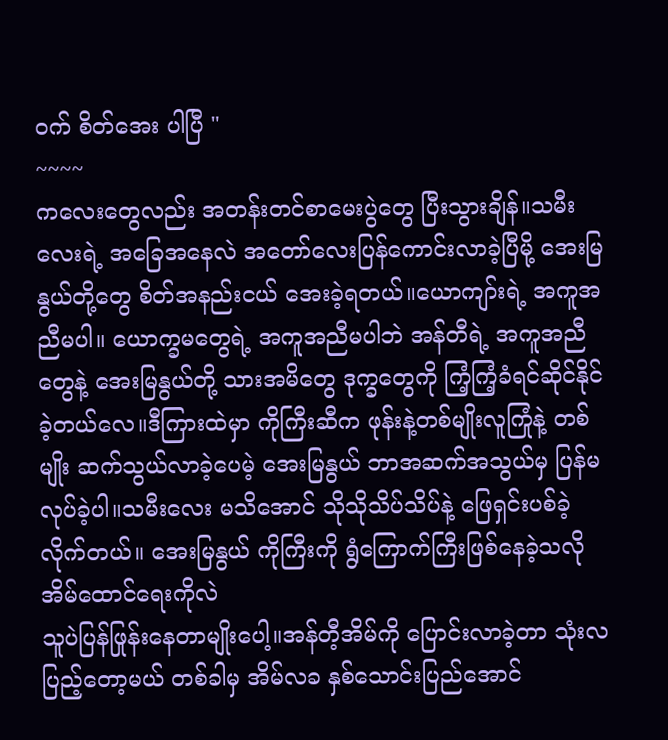ဝက် စိတ်အေး ပါပြီ "
~~~~
ကလေးတွေလည်း အတန်းတင်စာမေးပွဲတွေ ပြီးသွားချိန်။သမီးလေးရဲ့ အခြေအနေလဲ အတော်လေးပြန်ကောင်းလာခဲ့ပြီမို့ အေးမြနွယ်တို့တွေ စိတ်အနည်းငယ် အေးခဲ့ရတယ်။ယောကျာ်းရဲ့ အကူအညီမပါ။ ယောက္ခမတွေရဲ့ အကူအညီမပါဘဲ အန်တီရဲ့ အကူအညီတွေနဲ့ အေးမြနွယ်တို့ သားအမိတွေ ဒုက္ခတွေကို ကြံ့ကြံ့ခံရင်ဆိုင်နိုင်ခဲ့တယ်လေ။ဒီကြားထဲမှာ ကိုကြီးဆီက ဖုန်းနဲ့တစ်မျိုးလူကြုံနဲ့ တစ်မျိုး ဆက်သွယ်လာခဲ့ပေမဲ့ အေးမြနွယ် ဘာအဆက်အသွယ်မှ ပြန်မလုပ်ခဲ့ပါ။သမီးလေး မသိအောင် သိုသိုသိပ်သိပ်နဲ့ ဖြေရှင်းပစ်ခဲ့လိုက်တယ်။ အေးမြနွယ် ကိုကြီးကို ရွံကြောက်ကြီးဖြစ်နေခဲ့သလို အိမ်ထောင်ရေးကိုလဲ
သူပဲပြန်ဖြုန်းနေတာမျိုးပေါ့။အန်တီ့အိမ်ကို ပြောင်းလာခဲ့တာ သုံးလပြည့်တော့မယ် တစ်ခါမှ အိမ်လခ နှစ်သောင်းပြည်အောင်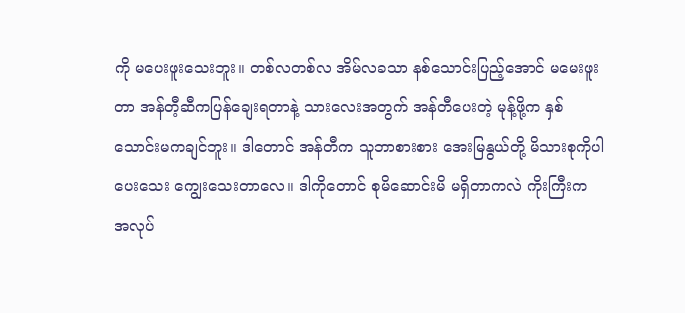ကို မပေးဖူးသေးဘူး။ တစ်လတစ်လ အိမ်လခသာ နစ်သောင်းပြည့်အောင် မမေးဖူးတာ အန်တီ့ဆီကပြန်ချေးရတာနဲ့ သားလေးအတွက် အန်တီပေးတဲ့ မုန့်ဖို့က နှစ်သောင်းမကချင်ဘူး။ ဒါတောင် အန်တီက သူဘာစားစား အေးမြနွယ်တို့ မိသားစုကိုပါ ပေးသေး ကျွေးသေးတာလေ။ ဒါကိုတောင် စုမိဆောင်းမိ မရှိတာကလဲ ကိုးကြီးက အလုပ်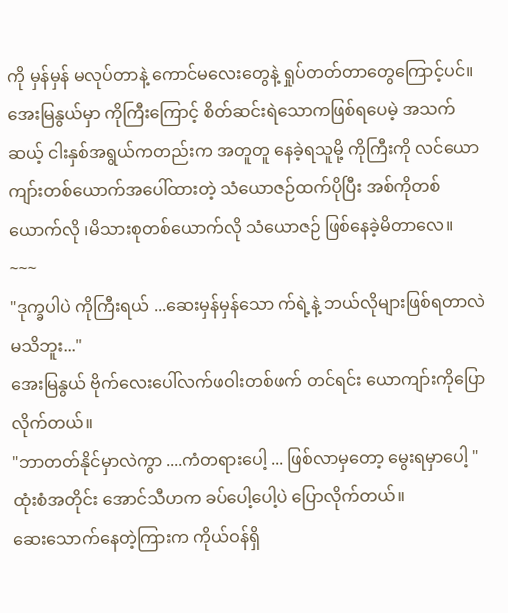ကို မှန်မှန် မလုပ်တာနဲ့ ကောင်မလေးတွေနဲ့ ရှုပ်တတ်တာတွေကြောင့်ပင်။ အေးမြနွယ်မှာ ကိုကြီးကြောင့် စိတ်ဆင်းရဲသောကဖြစ်ရပေမဲ့ အသက်ဆယ့် ငါးနှစ်အရွယ်ကတည်းက အတူတူ နေခဲ့ရသူမို့ ကိုကြီးကို လင်ယောကျာ်းတစ်ယောက်အပေါ်ထားတဲ့ သံယောဇဉ်ထက်ပိုပြီး အစ်ကိုတစ်ယောက်လို ၊မိသားစုတစ်ယောက်လို သံယောဇဉ် ဖြစ်နေခဲ့မိတာလေ။
~~~
"ဒုက္ခပါပဲ ကိုကြီးရယ် ...ဆေးမှန်မှန်သော က်ရဲ့နဲ့ ဘယ်လိုများဖြစ်ရတာလဲ မသိဘူး..."
အေးမြနွယ် ဗိုက်လေးပေါ်လက်ဖဝါးတစ်ဖက် တင်ရင်း ယောကျာ်းကိုပြောလိုက်တယ်။
"ဘာတတ်နိုင်မှာလဲကွာ ....ကံတရားပေါ့ ... ဖြစ်လာမှတော့ မွေးရမှာပေါ့ "
ထုံးစံအတိုင်း အောင်သီဟက ခပ်ပေါ့ပေါ့ပဲ ပြောလိုက်တယ်။
ဆေးသောက်နေတဲ့ကြားက ကိုယ်ဝန်ရှိ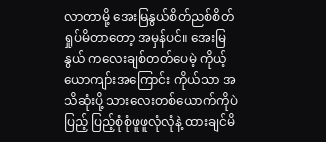လာတာမို့ အေးမြနွယ်စိတ်ညစ်စိတ်ရှုပ်မိတာတော့ အမှန်ပင်။ အေးမြ နွယ် ကလေးချစ်တတ်ပေမဲ့ ကိုယ့်ယောကျာ်းအကြောင်း ကိုယ်သာ အသိဆုံးပို့ သားလေးတစ်ယောက်ကိုပဲ ပြည့် ပြည့်စုံစုံဖူဖူလုံလုံနဲ့ ထားချင်မိ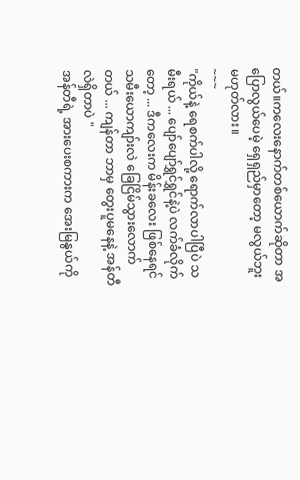တယ်။ကလေးနောက်တစ်ယောက်ဆိုတာ အပြောလွယ်ပေမဲ့ ရှေရှည်မှာတော့ မလွယ်ဘူး မဟုတ်လား။
~~~
"ကိုယ်နဲ့ ရေစက်ပါလို့ ရောက်လာပါပြီပဲ သမီးရယ် ... ပျော်ပျော်ရွှင်ရွှင်နဲ့ပဲ လက်ခံလိုက်တော့ ... ဒီကလေးက မိန်းခလေး ဖြစ်နေရင် သမီးယောကျာ်းလဲ ခြေငြိမ်သွားလောက်တယ် ... ကျန်တာ ဘာမှ တွေးပူမနေနဲ့ အန်တီလဲရှိတာပဲ "
အန်တီရဲ့ အားပေးစကားက အေးမြနွယ်ကို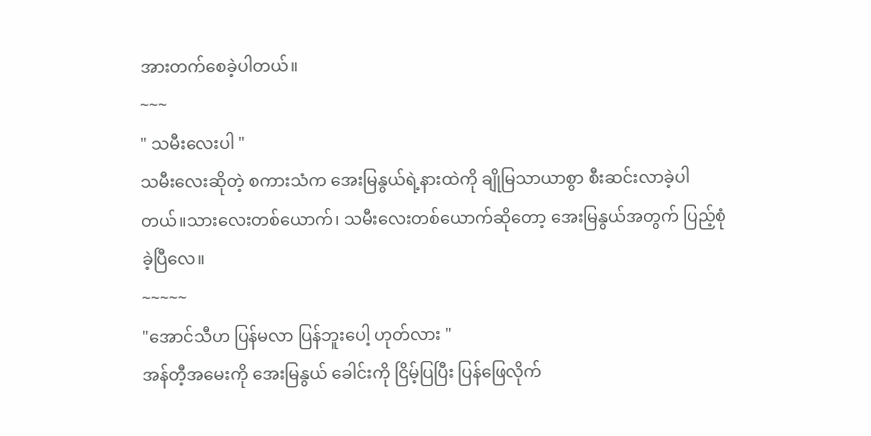အားတက်စေခဲ့ပါတယ်။
~~~
" သမီးလေးပါ "
သမီးလေးဆိုတဲ့ စကားသံက အေးမြနွယ်ရဲ့နားထဲကို ချိုမြသာယာစွာ စီးဆင်းလာခဲ့ပါတယ်။သားလေးတစ်ယောက်၊ သမီးလေးတစ်ယောက်ဆိုတော့ အေးမြနွယ်အတွက် ပြည့်စုံခဲ့ပြီလေ။
~~~~~
"အောင်သီဟ ပြန်မလာ ပြန်ဘူးပေါ့ ဟုတ်လား "
အန်တီ့အမေးကို အေးမြနွယ် ခေါင်းကို ငြိမ့်ပြပြီး ပြန်ဖြေလိုက်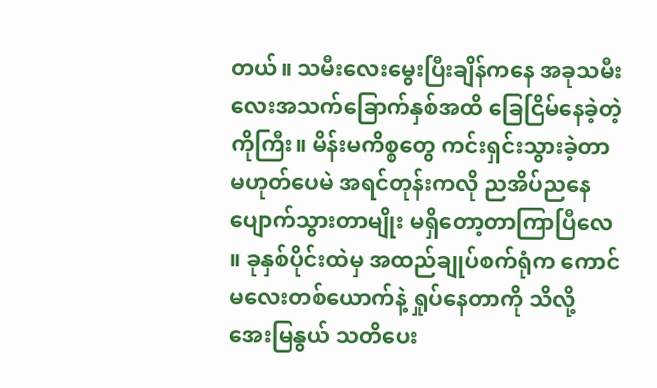တယ်။ သမီးလေးမွေးပြီးချိန်ကနေ အခုသမီးလေးအသက်ခြောက်နှစ်အထိ ခြေငြိမ်နေခဲ့တဲ့ကိုကြီး။ မိန်းမကိစ္စတွေ ကင်းရှင်းသွားခဲ့တာမဟုတ်ပေမဲ အရင်တုန်းကလို ညအိပ်ညနေပျောက်သွားတာမျိုး မရှိတော့တာကြာပြီလေ ။ ခုနှစ်ပိုင်းထဲမှ အထည်ချုပ်စက်ရုံက ကောင်မလေးတစ်ယောက်နဲ့ ရှုပ်နေတာကို သိလို့ အေးမြနွယ် သတိပေး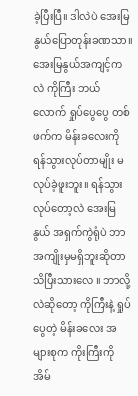ခဲ့ပြီးပြီ။ ဒါလဲပဲ အေးမြနွယ်ပြောတုန်းခဏသာ။အေးမြနွယ်အကျင့်ကလဲ ကိုကြီး ဘယ်လောက် ရှုပ်ပွေပွေ တစ်ဖက်က မိန်းခလေးကို ရန်သွားလုပ်တာမျိုး မလုပ်ခဲ့ဖူးဘူး။ ရန်သွားလုပ်တော့လဲ အေးမြနွယ် အရှက်ကွဲရုံပဲ ဘာအကျိုးမှမရှိဘူးဆိုတာသိပြီးသားလေ ။ ဘာလို့လဲဆိုတော့ ကိုကြီးနဲ့ ရှုပ်ပွေတဲ့ မိန်းခလေး အများစုက ကိုးကြီးကို အိမ်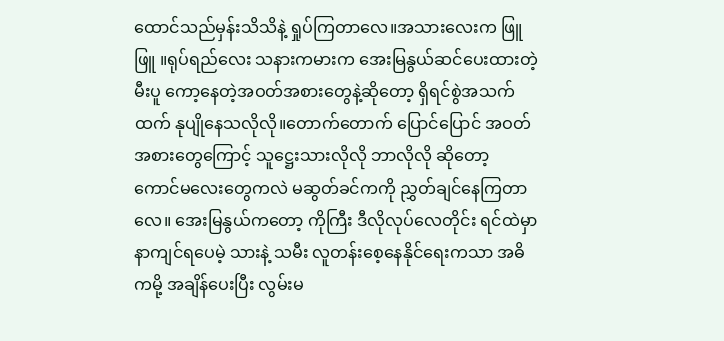ထောင်သည်မှန်းသိသိနဲ့ ရှုပ်ကြတာလေ။အသားလေးက ဖြူဖြူ ။ရုပ်ရည်လေး သနားကမားက အေးမြနွယ်ဆင်ပေးထားတဲ့ မီးပူ ကော့နေတဲ့အဝတ်အစားတွေနဲ့ဆိုတော့ ရှိရင်စွဲအသက်ထက် နုပျိုနေသလိုလို။တောက်တောက် ပြောင်ပြောင် အဝတ်အစားတွေကြောင့် သူဋ္ဌေးသားလိုလို ဘာလိုလို ဆိုတော့ ကောင်မလေးတွေကလဲ မဆွတ်ခင်ကကို ညွှတ်ချင်နေကြတာလေ။ အေးမြနွယ်ကတော့ ကိုကြီး ဒီလိုလုပ်လေတိုင်း ရင်ထဲမှာနာကျင်ရပေမဲ့ သားနဲ့ သမီး လူတန်းစေ့နေနိုင်ရေးကသာ အဓိကမို့ အချိန်ပေးပြီး လွမ်းမ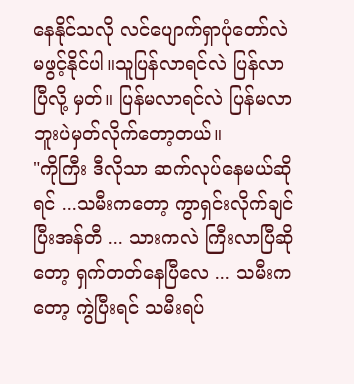နေနိုင်သလို လင်ပျောက်ရှာပုံတော်လဲ မဖွင့်နိုင်ပါ။သူပြန်လာရင်လဲ ပြန်လာပြီလို့ မှတ်။ ပြန်မလာရင်လဲ ပြန်မလာဘူးပဲမှတ်လိုက်တော့တယ်။
"ကိုကြီး ဒီလိုသာ ဆက်လုပ်နေမယ်ဆိုရင် ...သမီးကတော့ ကွာရှင်းလိုက်ချင်ပြီးအန်တီ ... သားကလဲ ကြီးလာပြီဆိုတော့ ရှက်တတ်နေပြီလေ ... သမီးကတော့ ကွဲပြီးရင် သမီးရပ်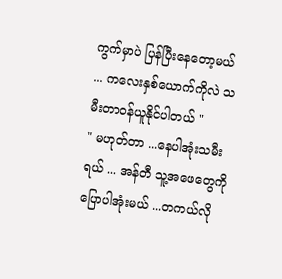ကွက်မှာပဲ ပြန်ပြီးနေတော့မယ် ... ကလေးနှစ်ယောက်ကိုလဲ သမီးတာဝန်ယူနိုင်ပါတယ် "
" မဟုတ်တာ ...နေပါအုံးသမီးရယ် ... အန်တီ သူ့အဖေတွေကို ပြောပါအုံးမယ် ...တကယ်လို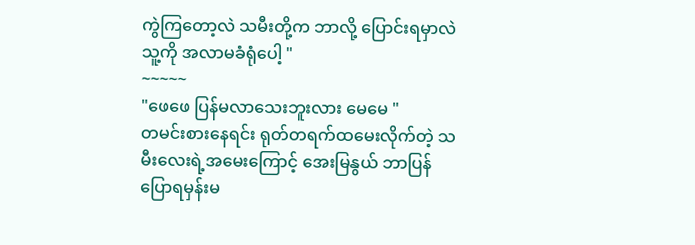ကွဲကြတော့လဲ သမီးတို့က ဘာလို့ ပြောင်းရမှာလဲ သူ့ကို အလာမခံရုံပေါ့ "
~~~~~
"ဖေဖေ ပြန်မလာသေးဘူးလား မေမေ "
တမင်းစားနေရင်း ရုတ်တရက်ထမေးလိုက်တဲ့ သမီးလေးရဲ့အမေးကြောင့် အေးမြနွယ် ဘာပြန်ပြောရမှန်းမ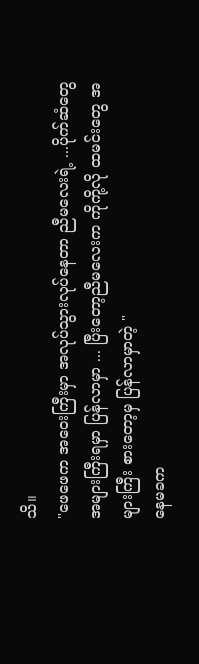သိ။
"ဖေဖေက အဝေးကြီးမှာ အလုပ်သွားလုပ်နေတာ ညီမလေးရဲ့ ...ပိုက်ဆံတွေအများကြီးရမှာ ပြန်လာမှာ ... ပြီးတော့ညီမလေးက ကိုကို့လို ထမင်းတွေ အများကြီး စားတော့မှ ပြန်လာမှာတဲ့ "
နေမခက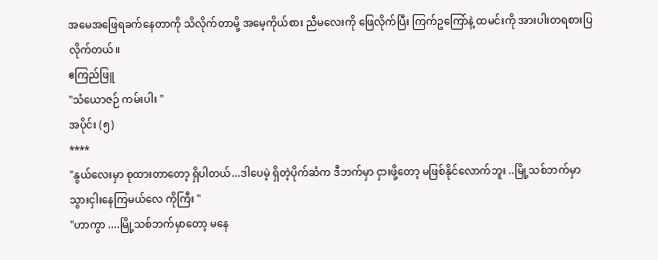အမေအဖြေရခက်နေတာကို သိလိုက်တာမို့ အမေ့ကိုယ်စား ညီမလေးကို ဖြေလိုက်ပြီး ကြက်ဥကြော်နဲ့ ထမင်းကို အားပါးတရစားပြလိုက်တယ်။
ဧကြည်ဖြူ
"သံယောဇဉ် ကမ်းပါး "
အပိုင်း (၅)
****
"နွယ်လေးမှာ စုထားတာတော့ ရှိပါတယ်...ဒါပေမဲ့ ရှိတဲ့ပိုက်ဆံက ဒီဘက်မှာ ငှားဖို့တော့ မဖြစ်နိုင်လောက်ဘူး ..မြို့သစ်ဘက်မှာ သွားငှါးနေကြမယ်လေ ကိုကြီး "
"ဟာကွာ ....မြို့သစ်ဘက်မှာတော့ မနေ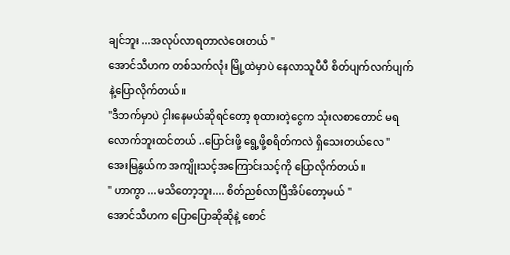ချင်ဘူး ...အလုပ်လာရတာလဲဝေးတယ် "
အောင်သီဟက တစ်သက်လုံး မြို့ထဲမှာပဲ နေလာသူပီပီ စိတ်ပျက်လက်ပျက်နဲ့ပြောလိုက်တယ်။
"ဒီဘက်မှာပဲ ငှါးနေမယ်ဆိုရင်တော့ စုထားတဲ့ငွေက သုံးလစာတောင် မရလောက်ဘူးထင်တယ် ..ပြောင်းဖို့ ရွေ့ဖို့စရိတ်ကလဲ ရှိသေးတယ်လေ "
အေးမြနွယ်က အကျိုးသင့်အကြောင်းသင့်ကို ပြောလိုက်တယ်။
" ဟာကွာ ...မသိတော့ဘူး.... စိတ်ညစ်လာပြီအိပ်တော့မယ် "
အောင်သီဟက ပြောပြောဆိုဆိုနဲ့ စောင်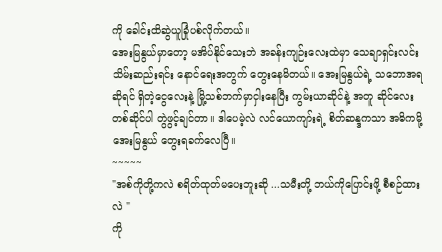ကို ခေါင်းထိဆွဲယူခြုံပစ်လိုက်တယ်။
အေးမြနွယ်မှာတော့ မအိပ်နိုင်သေးဘဲ အခန်းကျဉ်းလေးထဲမှာ သေချာရှင်းလင်းသိမ်းဆည်းရင်း နောင်ရေးအတွက် တွေးနေမိတယ်။ အေးမြနွယ်ရဲ့ သဘောအရဆိုရင် ရှိတဲ့ငွေလေးနဲ့ မြို့သစ်ဘက်မှာငှါးနေပြီး ကွမ်းယာဆိုင်နဲ့ အတူ ဆိုင်လေး တစ်ဆိုင်ပါ တွဲဖွင့်ချင်တာ။ ဒါပေမဲ့လဲ လင်ယောကျာ်းရဲ့ စိတ်ဆန္ဒကသာ အဓိကမို့ အေးမြနွယ် တွေးရခက်လေပြီ။
~~~~~
"အစ်ကိုတို့ကလဲ စရိတ်ထုတ်မပေးဘူးဆို ...သမီးတို့ ဘယ်ကိုပြောင်းဖို့ စီစဉ်ထားလဲ "
ကို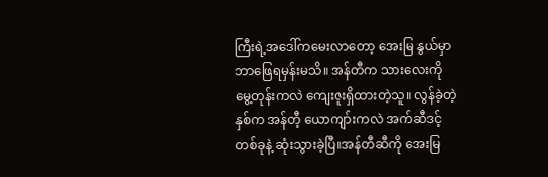ကြီးရဲ့အဒေါ်ကမေးလာတော့ အေးမြ နွယ်မှာ ဘာဖြေရမှန်းမသိ။ အန်တီက သားလေးကိုမွေ့တုန်းကလဲ ကျေးဇူးရှိထားတဲ့သူ။ လွန်ခဲ့တဲ့နှစ်က အန်တီ့ ယောကျာ်းကလဲ အက်ဆီဒင့်တစ်ခုနဲ့ ဆုံးသွားခဲ့ပြီ။အန်တီဆီကို အေးမြ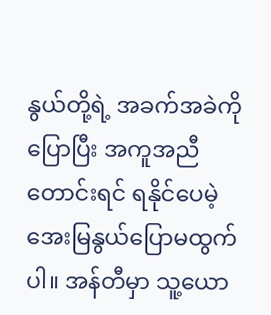နွယ်တို့ရဲ့ အခက်အခဲကို ပြောပြီး အကူအညီတောင်းရင် ရနိုင်ပေမဲ့ အေးမြနွယ်ပြောမထွက်ပါ။ အန်တီမှာ သူ့ယော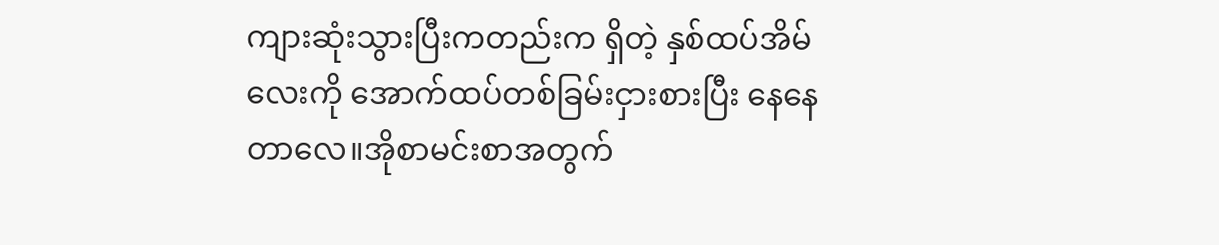ကျားဆုံးသွားပြီးကတည်းက ရှိတဲ့ နှစ်ထပ်အိမ်လေးကို အောက်ထပ်တစ်ခြမ်းငှားစားပြီး နေနေတာလေ။အိုစာမင်းစာအတွက်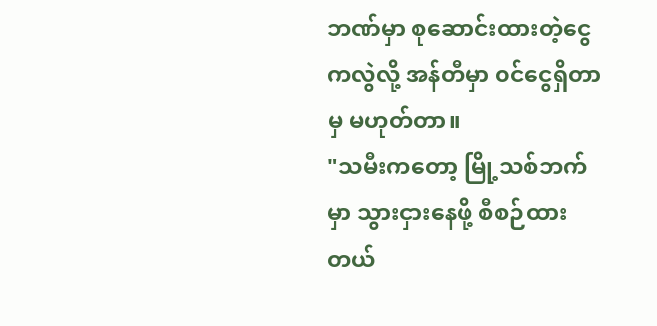ဘဏ်မှာ စုဆောင်းထားတဲ့ငွေကလွဲလို့ အန်တီမှာ ၀င်ငွေရှိတာမှ မဟုတ်တာ။
"သမီးကတော့ မြို့သစ်ဘက်မှာ သွားငှားနေဖို့ စီစဉ်ထားတယ်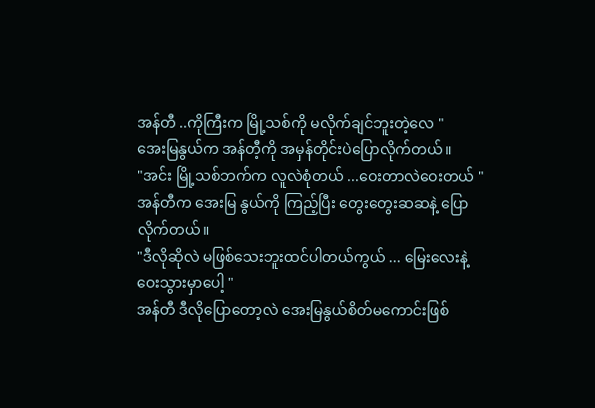အန်တီ ..ကိုကြီးက မြို့သစ်ကို မလိုက်ချင်ဘူးတဲ့လေ "
အေးမြနွယ်က အန်တီ့ကို အမှန်တိုင်းပဲပြောလိုက်တယ်။
"အင်း မြို့သစ်ဘက်က လူလဲစုံတယ် ...ဝေးတာလဲဝေးတယ် "
အန်တီက အေးမြ နွယ်ကို ကြည့်ပြီး တွေးတွေးဆဆနဲ့ ပြောလိုက်တယ်။
"ဒီလိုဆိုလဲ မဖြစ်သေးဘူးထင်ပါတယ်ကွယ် ... မြေးလေးနဲ့ဝေးသွားမှာပေါ့ "
အန်တီ ဒီလိုပြောတော့လဲ အေးမြနွယ်စိတ်မကောင်းဖြစ်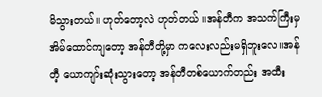မိသွားတယ်။ ဟုတ်တော့လဲ ဟုတ်တယ် ။အန်တီက အသက်ကြီးမှ အိမ်ထောင်ကျတော့ အန်တီတို့မှာ ကလေးလည်းမရှိဘူးလေ။အန်တီ့ ယောကျာ်းဆုံးသွားတော့ အန်တီတစ်ယောက်တည်း အထီး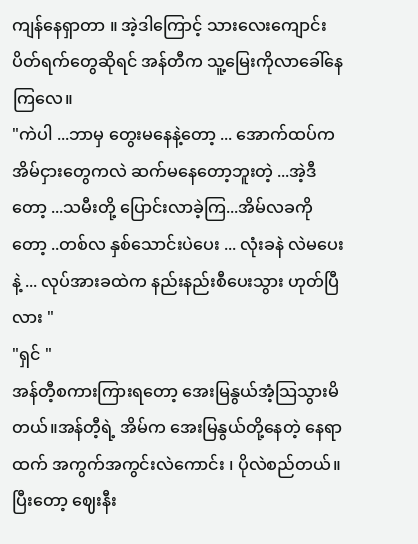ကျန်နေရှာတာ ။ အဲ့ဒါကြောင့် သားလေးကျောင်းပိတ်ရက်တွေဆိုရင် အန်တီက သူ့မြေးကိုလာခေါ်နေကြလေ။
"ကဲပါ ...ဘာမှ တွေးမနေနဲ့တော့ ... အောက်ထပ်က အိမ်ငှားတွေကလဲ ဆက်မနေတော့ဘူးတဲ့ ...အဲ့ဒီတော့ ...သမီးတို့ ပြောင်းလာခဲ့ကြ...အိမ်လခကိုတော့ ..တစ်လ နှစ်သောင်းပဲပေး ... လုံးခနဲ လဲမပေးနဲ့ ... လုပ်အားခထဲက နည်းနည်းစီပေးသွား ဟုတ်ပြီလား "
"ရှင် "
အန်တီ့စကားကြားရတော့ အေးမြနွယ်အံ့သြသွားမိတယ်။အန်တီ့ရဲ့ အိမ်က အေးမြနွယ်တို့နေတဲ့ နေရာထက် အကွက်အကွင်းလဲကောင်း ၊ ပိုလဲစည်တယ်။ပြီးတော့ ဈေးနီး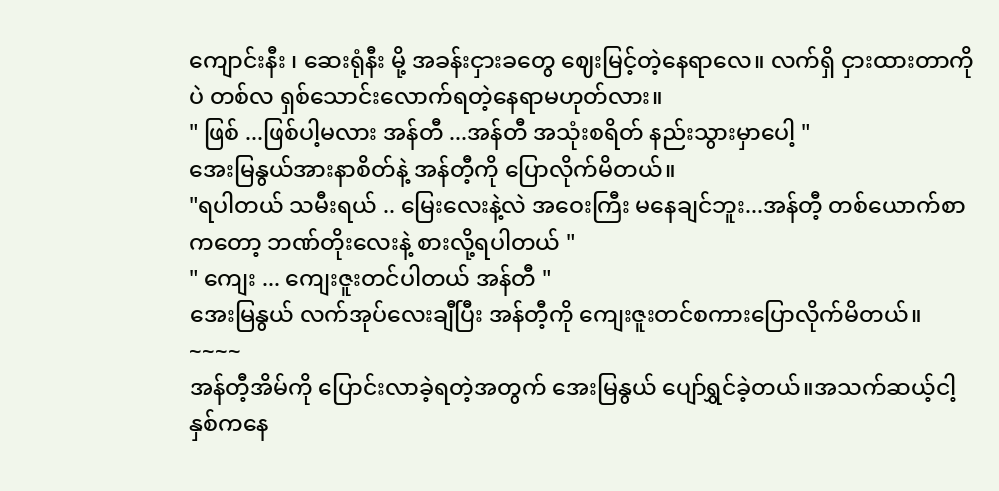ကျောင်းနီး ၊ ဆေးရုံနီး မို့ အခန်းငှားခတွေ ဈေးမြင့်တဲ့နေရာလေ။ လက်ရှိ ငှားထားတာကိုပဲ တစ်လ ရှစ်သောင်းလောက်ရတဲ့နေရာမဟုတ်လား။
" ဖြစ် ...ဖြစ်ပါ့မလား အန်တီ ...အန်တီ အသုံးစရိတ် နည်းသွားမှာပေါ့ "
အေးမြနွယ်အားနာစိတ်နဲ့ အန်တီ့ကို ပြောလိုက်မိတယ်။
"ရပါတယ် သမီးရယ် .. မြေးလေးနဲ့လဲ အဝေးကြီး မနေချင်ဘူး...အန်တီ့ တစ်ယောက်စာကတော့ ဘဏ်တိုးလေးနဲ့ စားလို့ရပါတယ် "
" ကျေး ... ကျေးဇူးတင်ပါတယ် အန်တီ "
အေးမြနွယ် လက်အုပ်လေးချီပြီး အန်တီ့ကို ကျေးဇူးတင်စကားပြောလိုက်မိတယ်။
~~~~
အန်တီ့အိမ်ကို ပြောင်းလာခဲ့ရတဲ့အတွက် အေးမြနွယ် ပျော်ရွှင်ခဲ့တယ်။အသက်ဆယ့်ငါ့နှစ်ကနေ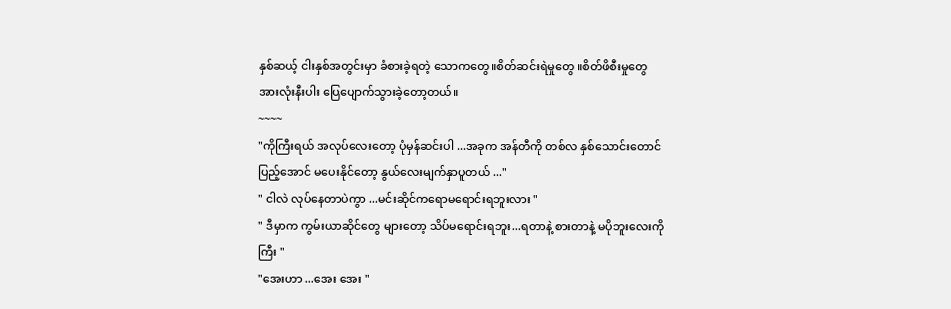နှစ်ဆယ့် ငါးနှစ်အတွင်းမှာ ခံစားခဲ့ရတဲ့ သောကတွေ။စိတ်ဆင်းရဲမှုတွေ ။စိတ်ဖိစီးမှုတွေအားလုံးနီးပါး ပြေပျောက်သွားခဲ့တော့တယ်။
~~~~
"ကိုကြီးရယ် အလုပ်လေးတော့ ပုံမှန်ဆင်းပါ ...အခုက အန်တီကို တစ်လ နှစ်သောင်းတောင် ပြည့်အောင် မပေးနိုင်တော့ နွယ်လေးမျက်နှာပူတယ် ..."
" ငါလဲ လုပ်နေတာပဲကွာ ...မင်းဆိုင်ကရောမရောင်းရဘူးလား "
" ဒီမှာက ကွမ်းယာဆိုင်တွေ များတော့ သိပ်မရောင်းရဘူး...ရတာနဲ့ စားတာနဲ့ မပိုဘူးလေးကိုကြီး "
"အေးဟာ ...အေး အေး "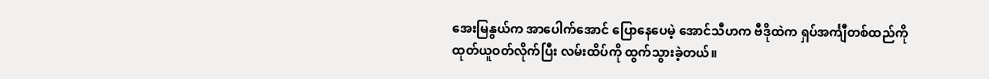အေးမြနွယ်က အာပေါက်အောင် ပြောနေပေမဲ့ အောင်သီဟက ဗီဒိုထဲက ရှပ်အင်္ကျီတစ်ထည်ကို ထုတ်ယူဝတ်လိုက်ပြီး လမ်းထိပ်ကို ထွက်သွားခဲ့တယ်။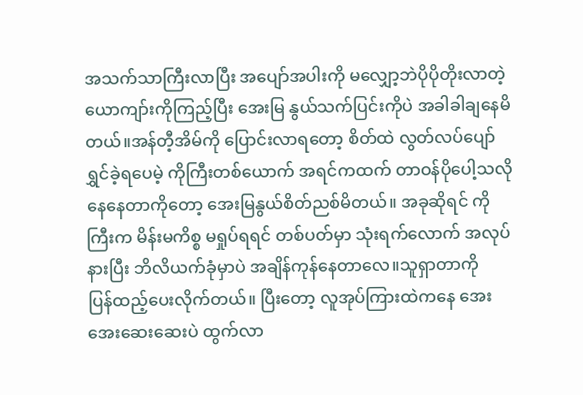အသက်သာကြီးလာပြီး အပျော်အပါးကို မလျှော့ဘဲပိုပိုတိုးလာတဲ့ ယောကျာ်းကိုကြည့်ပြီး အေးမြ နွယ်သက်ပြင်းကိုပဲ အခါခါချနေမိတယ်။အန်တီ့အိမ်ကို ပြောင်းလာရတော့ စိတ်ထဲ လွတ်လပ်ပျော်ရွှင်ခဲ့ရပေမဲ့ ကိုကြီးတစ်ယောက် အရင်ကထက် တာဝန်ပိုပေါ့သလို နေနေတာကိုတော့ အေးမြနွယ်စိတ်ညစ်မိတယ်။ အခုဆိုရင် ကိုကြီးက မိန်းမကိစ္စ မရှုပ်ရရင် တစ်ပတ်မှာ သုံးရက်လောက် အလုပ်နားပြီး ဘိလိယက်ခုံမှာပဲ အချိန်ကုန်နေတာလေ။သူရှာတာကို
ပြန်ထည့်ပေးလိုက်တယ်။ ပြီးတော့ လူအုပ်ကြားထဲကနေ အေးအေးဆေးဆေးပဲ ထွက်လာ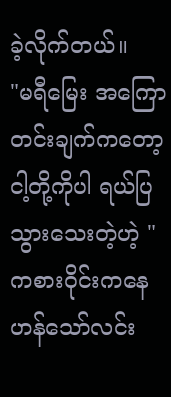ခဲ့လိုက်တယ်။
"မရီမြေး အကြောတင်းချက်ကတော့ ငါ့တို့ကိုပါ ရယ်ပြသွားသေးတဲ့ဟဲ့ "
ကစားဝိုင်းကနေ ဟန်သော်လင်း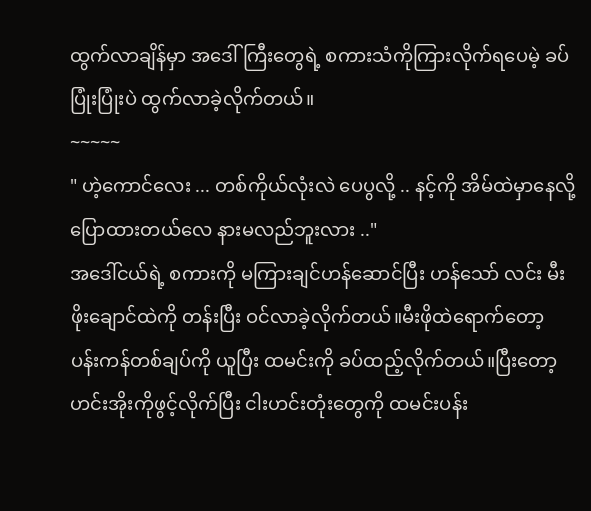ထွက်လာချိန်မှာ အဒေါ်ကြီးတွေရဲ့ စကားသံကိုကြားလိုက်ရပေမဲ့ ခပ်ပြုံးပြုံးပဲ ထွက်လာခဲ့လိုက်တယ်။
~~~~~
" ဟဲ့ကောင်လေး ... တစ်ကိုယ်လုံးလဲ ပေပွလို့ .. နင့်ကို အိမ်ထဲမှာနေလို့ ပြောထားတယ်လေ နားမလည်ဘူးလား .."
အဒေါ်ငယ်ရဲ့ စကားကို မကြားချင်ဟန်ဆောင်ပြီး ဟန်သော် လင်း မီးဖိုးချောင်ထဲကို တန်းပြီး ဝင်လာခဲ့လိုက်တယ်။မီးဖိုထဲရောက်တော့ ပန်းကန်တစ်ချပ်ကို ယူပြီး ထမင်းကို ခပ်ထည့်လိုက်တယ်။ပြီးတော့ ဟင်းအိုးကိုဖွင့်လိုက်ပြီး ငါးဟင်းတုံးတွေကို ထမင်းပန်း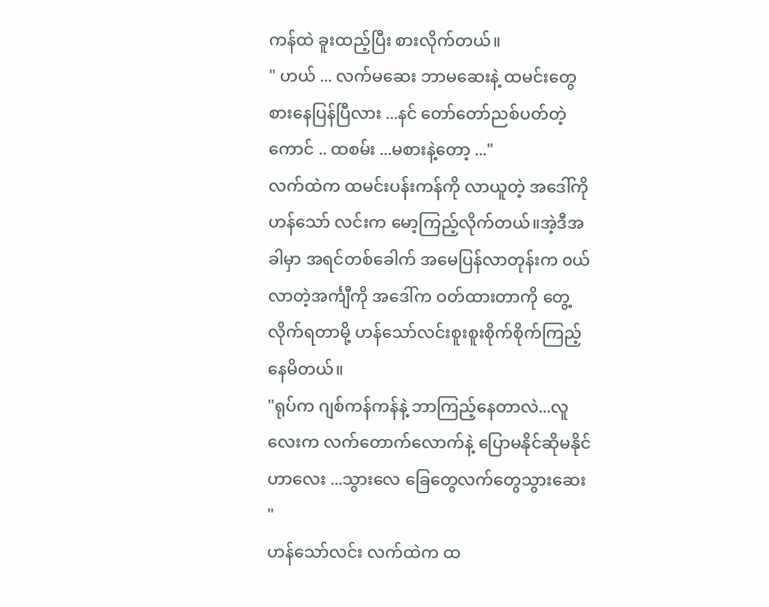ကန်ထဲ ခူးထည့်ပြီး စားလိုက်တယ်။
" ဟယ် ... လက်မဆေး ဘာမဆေးနဲ့ ထမင်းတွေစားနေပြန်ပြီလား ...နင် တော်တော်ညစ်ပတ်တဲ့ ကောင် .. ထစမ်း ...မစားနဲ့တော့ ..."
လက်ထဲက ထမင်းပန်းကန်ကို လာယူတဲ့ အဒေါ်ကို ဟန်သော် လင်းက မော့ကြည့်လိုက်တယ်။အဲ့ဒီအခါမှာ အရင်တစ်ခေါက် အမေပြန်လာတုန်းက ၀ယ်လာတဲ့အင်္ကျီကို အဒေါ်က ဝတ်ထားတာကို တွေ့လိုက်ရတာမို့ ဟန်သော်လင်းစူးစူးစိုက်စိုက်ကြည့်နေမိတယ်။
"ရုပ်က ဂျစ်ကန်ကန်နဲ့ ဘာကြည့်နေတာလဲ...လူလေးက လက်တောက်လောက်နဲ့ ပြောမနိုင်ဆိုမနိုင်ဟာလေး ...သွားလေ ခြေတွေလက်တွေသွားဆေး "
ဟန်သော်လင်း လက်ထဲက ထ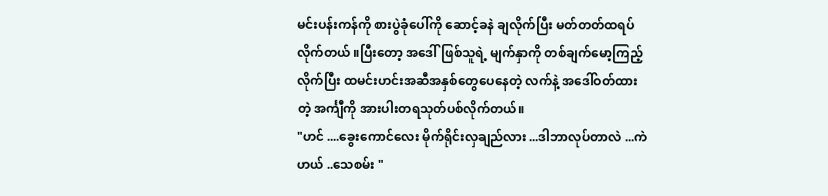မင်းပန်းကန်ကို စားပွဲခုံပေါ်ကို ဆောင့်ခနဲ ချလိုက်ပြီး မတ်တတ်ထရပ်လိုက်တယ် ။ပြီးတော့ အဒေါ်ဖြစ်သူရဲ့ မျက်နှာကို တစ်ချက်မော့ကြည့်လိုက်ပြီး ထမင်းဟင်းအဆီအနှစ်တွေပေနေတဲ့ လက်နဲ့ အဒေါ်ဝတ်ထားတဲ့ အင်္ကျီကို အားပါးတရသုတ်ပစ်လိုက်တယ်။
"ဟင် ....ခွေးကောင်လေး မိုက်ရိုင်းလှချည်လား ...ဒါဘာလုပ်တာလဲ ...ကဲဟယ် ..သေစမ်း "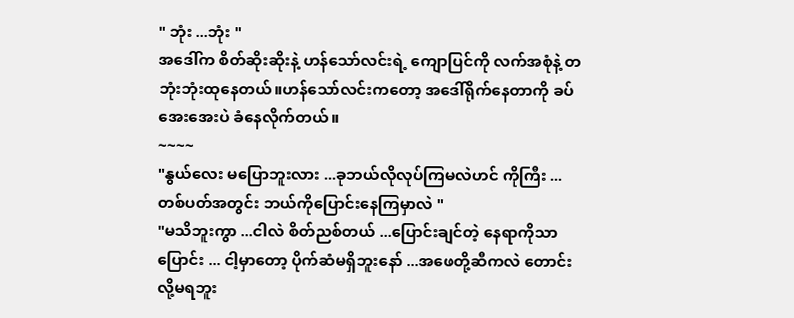" ဘုံး ...ဘုံး "
အဒေါ်က စိတ်ဆိုးဆိုးနဲ့ ဟန်သော်လင်းရဲ့ ကျောပြင်ကို လက်အစုံနဲ့ တဘုံးဘုံးထုနေတယ်။ဟန်သော်လင်းကတော့ အဒေါ်ရိုက်နေတာကို ခပ်အေးအေးပဲ ခံနေလိုက်တယ်။
~~~~
"နွယ်လေး မပြောဘူးလား ...ခုဘယ်လိုလုပ်ကြမလဲဟင် ကိုကြီး ...တစ်ပတ်အတွင်း ဘယ်ကိုပြောင်းနေကြမှာလဲ "
"မသိဘူးကွာ ...ငါလဲ စိတ်ညစ်တယ် ...ပြောင်းချင်တဲ့ နေရာကိုသာပြောင်း ... ငါ့မှာတော့ ပိုက်ဆံမရှိဘူးနော် ...အဖေတို့ဆီကလဲ တောင်းလို့မရဘူး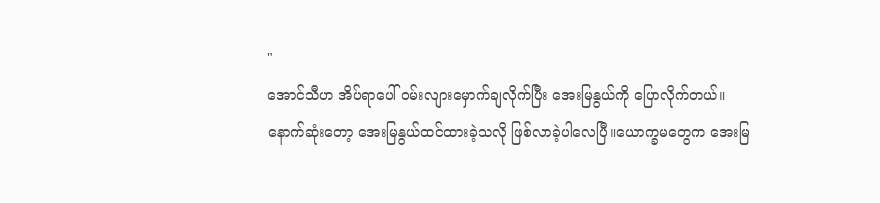"
အောင်သီဟ အိပ်ရာပေါ် ဝမ်းလျားမှောက်ချလိုက်ပြီး အေးမြနွယ်ကို ပြောလိုက်တယ်။
နောက်ဆုံးတော့ အေးမြနွယ်ထင်ထားခဲ့သလို ဖြစ်လာခဲ့ပါလေပြီ။ယောက္ခမတွေက အေးမြ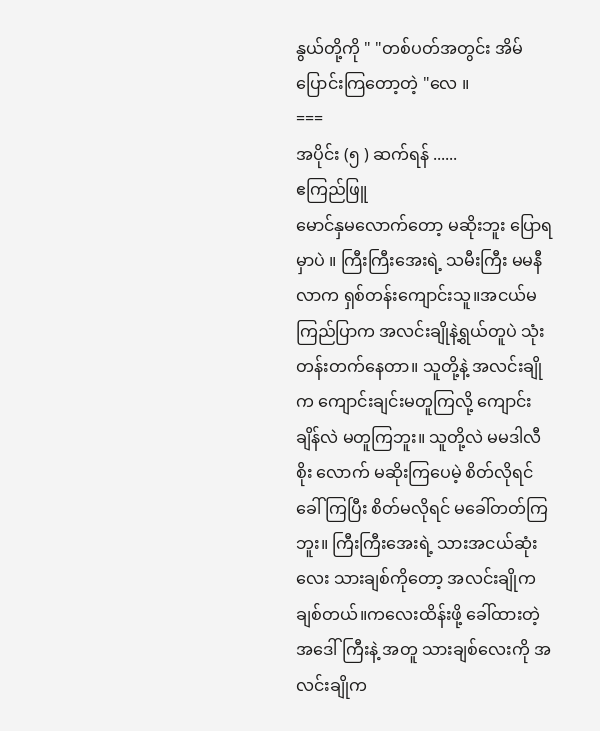နွယ်တို့ကို " "တစ်ပတ်အတွင်း အိမ်ပြောင်းကြတော့တဲ့ "လေ ။
===
အပိုင်း (၅ ) ဆက်ရန် ......
ဧကြည်ဖြူ
မောင်နှမလောက်တော့ မဆိုးဘူး ပြောရမှာပဲ ။ ကြီးကြီးအေးရဲ့ သမီးကြီး မမနီလာက ရှစ်တန်းကျောင်းသူ။အငယ်မကြည်ပြာက အလင်းချိုနဲ့ရွယ်တူပဲ သုံးတန်းတက်နေတာ။ သူတို့နဲ့ အလင်းချိုက ကျောင်းချင်းမတူကြလို့ ကျောင်းချိန်လဲ မတူကြဘူး။ သူတို့လဲ မမဒါလီစိုး လောက် မဆိုးကြပေမဲ့ စိတ်လိုရင်ခေါ်ကြပြီး စိတ်မလိုရင် မခေါ်တတ်ကြဘူး။ ကြီးကြီးအေးရဲ့ သားအငယ်ဆုံးလေး သားချစ်ကိုတော့ အလင်းချိုကချစ်တယ်။ကလေးထိန်းဖို့ ခေါ်ထားတဲ့ အဒေါ်ကြီးနဲ့ အတူ သားချစ်လေးကို အလင်းချိုက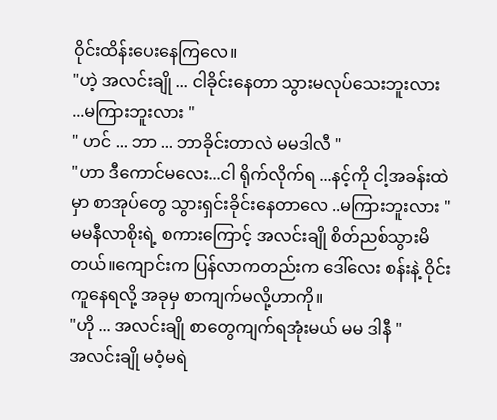ဝိုင်းထိန်းပေးနေကြလေ။
"ဟဲ့ အလင်းချို ... ငါခိုင်းနေတာ သွားမလုပ်သေးဘူးလား ...မကြားဘူးလား "
" ဟင် ... ဘာ ... ဘာခိုင်းတာလဲ မမဒါလီ "
"ဟာ ဒီကောင်မလေး...ငါ ရိုက်လိုက်ရ ...နင့်ကို ငါ့အခန်းထဲမှာ စာအုပ်တွေ သွားရှင်းခိုင်းနေတာလေ ..မကြားဘူးလား "
မမနီလာစိုးရဲ့ စကားကြောင့် အလင်းချို စိတ်ညစ်သွားမိတယ်။ကျောင်းက ပြန်လာကတည်းက ဒေါ်လေး စန်းနဲ့ ဝိုင်းကူနေရလို့ အခုမှ စာကျက်မလို့ဟာကို။
"ဟို ... အလင်းချို စာတွေကျက်ရအုံးမယ် မမ ဒါနီ "
အလင်းချို မဝံ့မရဲ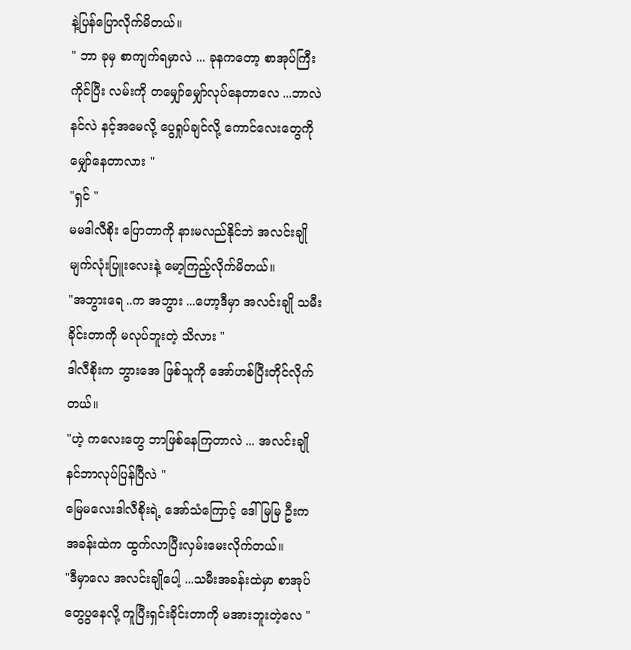နဲ့ပြန်ပြောလိုက်မိတယ်။
" ဘာ ခုမှ စာကျက်ရမှာလဲ ... ခုနကတော့ စာအုပ်ကြီးကိုင်ပြီး လမ်းကို တမျှော်မျှော်လုပ်နေတာလေ ...ဘာလဲ နင်လဲ နင့်အမေလို့ ပွေရှုပ်ချင်လို့ ကောင်လေးတွေကို မျှော်နေတာလား "
"ရှင် "
မမဒါလီစိုး ပြောတာကို နားမလည်နိုင်ဘဲ အလင်းချို မျက်လုံးပြူးလေးနဲ့ မော့ကြည့်လိုက်မိတယ်။
"အဘွားရေ ..က အဘွား ...ဟော့ဒီမှာ အလင်းချို သမီးခိုင်းတာကို မလုပ်ဘူးတဲ့ သိလား "
ဒါလီစိုးက ဘွားအေ ဖြစ်သူကို အော်ဟစ်ပြီးတိုင်လိုက်တယ်။
"ဟဲ့ ကလေးတွေ ဘာဖြစ်နေကြတာလဲ ... အလင်းချို နင်ဘာလုပ်ပြန်ပြီလဲ "
မြေမလေးဒါလီစိုးရဲ့ အော်သံကြောင့် ဒေါ်မြမြ ဦးက အခန်းထဲက ထွက်လာပြီးလှမ်းမေးလိုက်တယ်။
"ဒီမှာလေ အလင်းချိုပေါ့ ...သမီးအခန်းထဲမှာ စာအုပ်တွေပွနေလို့ ကူပြီးရှင်းခိုင်းတာကို မအားဘူးတဲ့လေ "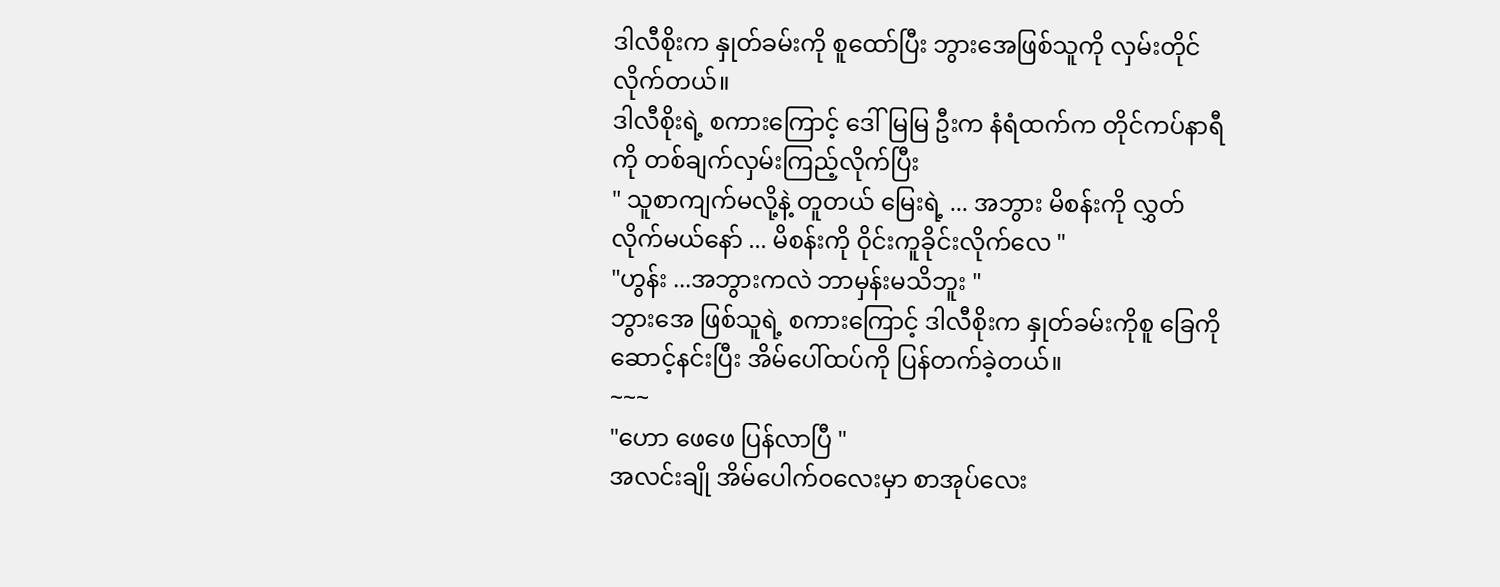ဒါလီစိုးက နှုတ်ခမ်းကို စူထော်ပြီး ဘွားအေဖြစ်သူကို လှမ်းတိုင်လိုက်တယ်။
ဒါလီစိုးရဲ့ စကားကြောင့် ဒေါ်မြမြ ဦးက နံရံထက်က တိုင်ကပ်နာရီကို တစ်ချက်လှမ်းကြည့်လိုက်ပြီး
" သူစာကျက်မလို့နဲ့ တူတယ် မြေးရဲ့ ... အဘွား မိစန်းကို လွှတ်လိုက်မယ်နော် ... မိစန်းကို ဝိုင်းကူခိုင်းလိုက်လေ "
"ဟွန်း ...အဘွားကလဲ ဘာမှန်းမသိဘူး "
ဘွားအေ ဖြစ်သူရဲ့ စကားကြောင့် ဒါလီစိုးက နှုတ်ခမ်းကိုစူ ခြေကို ဆောင့်နင်းပြီး အိမ်ပေါ်ထပ်ကို ပြန်တက်ခဲ့တယ်။
~~~
"ဟော ဖေဖေ ပြန်လာပြီ "
အလင်းချို အိမ်ပေါက်ဝလေးမှာ စာအုပ်လေး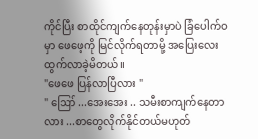ကိုင်ပြီး စာထိုင်ကျက်နေတုန်းမှာပဲ ခြံပေါက်ဝမှာ ဖေဖေ့ကို မြင်လိုက်ရတာမို့ အပြေးလေးထွက်လာခဲ့မိတယ်။
"ဖေဖေ ပြန်လာပြီလား "
" ဪ ...အေးအေး .. သမီးစာကျက်နေတာလား ...စာတွေလိုက်နိုင်တယ်မဟုတ်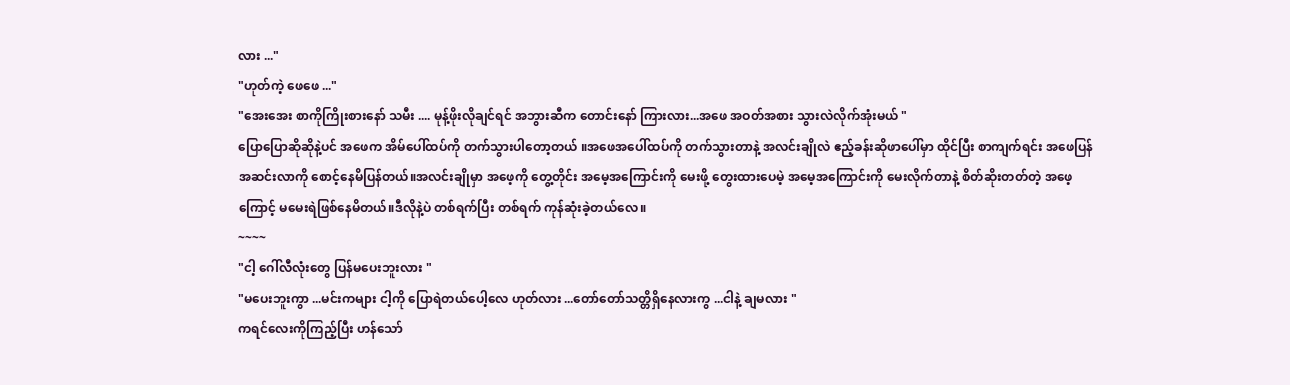လား ..."
"ဟုတ်ကဲ့ ဖေဖေ ..."
"အေးအေး စာကိုကြိုးစားနော် သမီး .... မုန့်ဖိုးလိုချင်ရင် အဘွားဆီက တောင်းနော် ကြားလား...အဖေ အဝတ်အစား သွားလဲလိုက်အုံးမယ် "
ပြောပြောဆိုဆိုနဲ့ပင် အဖေက အိမ်ပေါ်ထပ်ကို တက်သွားပါတော့တယ် ။အဖေအပေါ်ထပ်ကို တက်သွားတာနဲ့ အလင်းချိုလဲ ဧည့်ခန်းဆိုဖာပေါ်မှာ ထိုင်ပြီး စာကျက်ရင်း အဖေပြန်အဆင်းလာကို စောင့်နေမိပြန်တယ်။အလင်းချိုမှာ အဖေ့ကို တွေ့တိုင်း အမေ့အကြောင်းကို မေးဖို့ တွေးထားပေမဲ့ အမေ့အကြောင်းကို မေးလိုက်တာနဲ့ စိတ်ဆိုးတတ်တဲ့ အဖေ့ကြောင့် မမေးရဲဖြစ်နေမိတယ်။ဒီလိုနဲ့ပဲ တစ်ရက်ပြီး တစ်ရက် ကုန်ဆုံးခဲ့တယ်လေ။
~~~~
"ငါ့ ဂေါ်လီလုံးတွေ ပြန်မပေးဘူးလား "
"မပေးဘူးကွာ ...မင်းကများ ငါ့ကို ပြောရဲတယ်ပေါ့လေ ဟုတ်လား ...တော်တော်သတ္တိရှိနေလားကွ ...ငါနဲ့ ချမလား "
ကရင်လေးကိုကြည့်ပြီး ဟန်သော်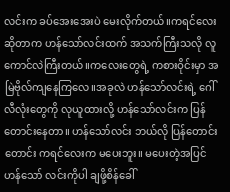လင်းက ခပ်အေးအေးပဲ မေးလိုက်တယ်။ကရင်လေးဆိုတာက ဟန်သော်လင်းထက် အသက်ကြီးသလို လူကောင်လဲကြီးတယ်။ကလေးတွေရဲ့ ကစားဝိုင်းမှာ အမြဲဗိုလ်ကျနေကြလေ။အခုလဲ ဟန်သော်လင်းရဲ့ ဂေါ်လီလုံးတွေကို လုယူထားလို့ ဟန်သော်လင်းက ပြန်တောင်းနေတာ။ ဟန်သော်လင်း ဘယ်လို ပြန်တောင်းတောင်း ကရင်လေးက မပေးဘူး။ မပေးတဲ့အပြင် ဟန်သော် လင်းကိုပါ ချဖို့စိန်ခေါ်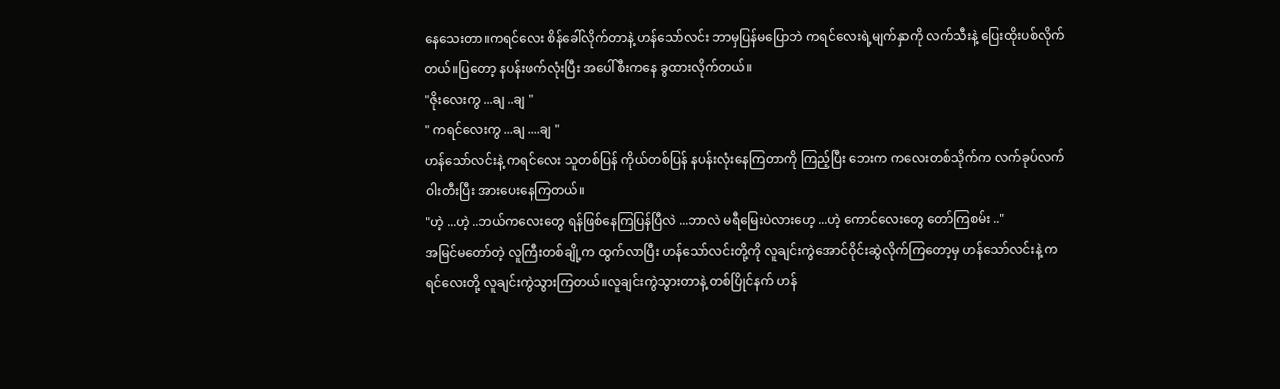နေသေးတာ။ကရင်လေး စိန်ခေါ်လိုက်တာနဲ့ ဟန်သော်လင်း ဘာမှပြန်မပြောဘဲ ကရင်လေးရဲ့မျက်နှာကို လက်သီးနဲ့ ပြေးထိုးပစ်လိုက်တယ်။ပြတော့ နပန်းဖက်လုံးပြီး အပေါ်စီးကနေ ခွထားလိုက်တယ်။
"ဇိုးလေးကွ ...ချ ..ချ "
" ကရင်လေးကွ ...ချ ....ချ "
ဟန်သော်လင်းနဲ့ ကရင်လေး သူတစ်ပြန် ကိုယ်တစ်ပြန် နပန်းလုံးနေကြတာကို ကြည့်ပြီး ဘေးက ကလေးတစ်သိုက်က လက်ခုပ်လက်ဝါးတီးပြီး အားပေးနေကြတယ်။
"ဟဲ့ ...ဟဲ့ ..ဘယ်ကလေးတွေ ရန်ဖြစ်နေကြပြန်ပြီလဲ ...ဘာလဲ မရီမြေးပဲလားဟေ့ ...ဟဲ့ ကောင်လေးတွေ တော်ကြစမ်း .."
အမြင်မတော်တဲ့ လူကြီးတစ်ချို့က ထွက်လာပြီး ဟန်သော်လင်းတို့ကို လူချင်းကွဲအောင်ဝိုင်းဆွဲလိုက်ကြတော့မှ ဟန်သော်လင်းနဲ့ ကရင်လေးတို့ လူချင်းကွဲသွားကြတယ်။လူချင်းကွဲသွားတာနဲ့ တစ်ပြိုင်နက် ဟန်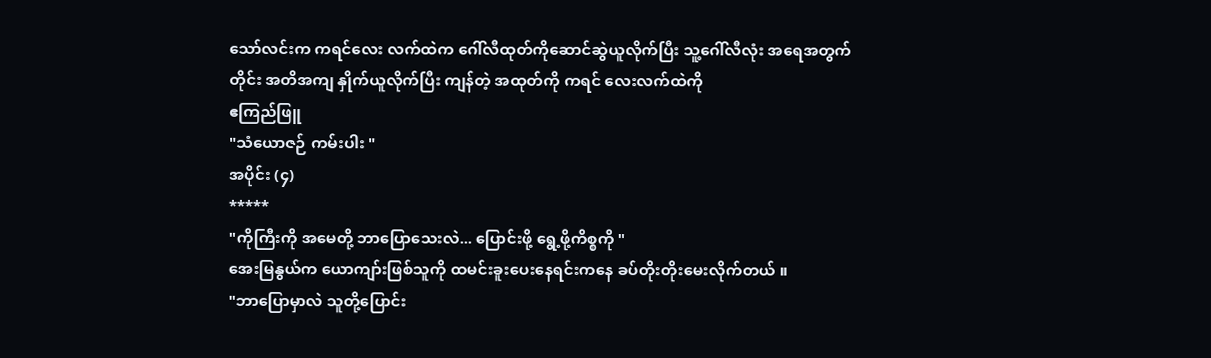သော်လင်းက ကရင်လေး လက်ထဲက ဂေါ်လီထုတ်ကိုဆောင်ဆွဲယူလိုက်ပြီး သူ့ဂေါ်လီလုံး အရေအတွက်တိုင်း အတိအကျ နှိုက်ယူလိုက်ပြီး ကျန်တဲ့ အထုတ်ကို ကရင် လေးလက်ထဲကို
ဧကြည်ဖြူ
"သံယောဇဉ် ကမ်းပါး "
အပိုင်း (၄)
*****
"ကိုကြီးကို အမေတို့ ဘာပြောသေးလဲ... ပြောင်းဖို့ ရွေ့ဖို့ကိစ္စကို "
အေးမြနွယ်က ယောကျာ်းဖြစ်သူကို ထမင်းခူးပေးနေရင်းကနေ ခပ်တိုးတိုးမေးလိုက်တယ် ။
"ဘာပြောမှာလဲ သူတို့ပြောင်း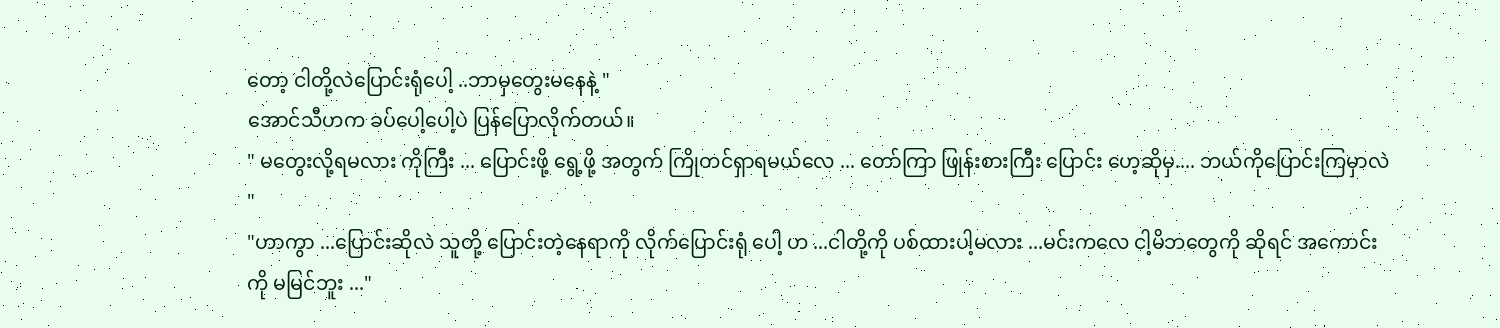တော့ ငါတို့လဲပြောင်းရုံပေါ့ ..ဘာမှတွေးမနေနဲ့ "
အောင်သီဟက ခပ်ပေါ့ပေါ့ပဲ ပြန်ပြောလိုက်တယ်။
" မတွေးလို့ရမလား ကိုကြီး ... ပြောင်းဖို့ ရွေ့ဖို့ အတွက် ကြိုတင်ရှာရမယ်လေ ... တော်ကြာ ဖြုန်းစားကြီး ပြောင်း ဟေ့ဆိုမှ.... ဘယ်ကိုပြောင်းကြမှာလဲ "
"ဟာကွာ ...ပြောင်းဆိုလဲ သူတို့ ပြောင်းတဲ့နေရာကို လိုက်ပြောင်းရုံ ပေါ့ ဟ ...ငါတို့ကို ပစ်ထားပါ့မလား ...မင်းကလေ ငါ့မိဘတွေကို ဆိုရင် အကောင်းကို မမြင်ဘူး ..."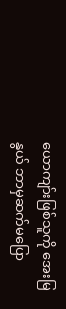ယောကျာ်းဖြစ်သူကို အေးမြနွယ် ဘာမှဆက်မပြော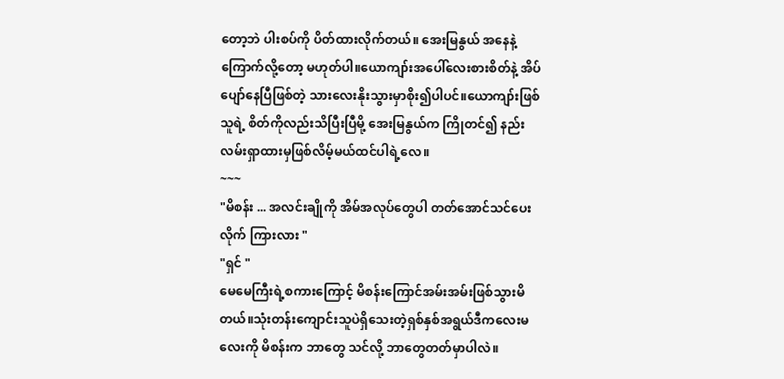တော့ဘဲ ပါးစပ်ကို ပိတ်ထားလိုက်တယ်။ အေးမြနွယ် အနေနဲ့ ကြောက်လို့တော့ မဟုတ်ပါ။ယောကျာ်းအပေါ်လေးစားစိတ်နဲ့ အိပ်ပျော်နေပြီဖြစ်တဲ့ သားလေးနိုးသွားမှာစိုး၍ပါပင်။ယောကျာ်းဖြစ်သူရဲ့ စိတ်ကိုလည်းသိပြီးပြီမို့ အေးမြနွယ်က ကြိုတင်၍ နည်းလမ်းရှာထားမှဖြစ်လိမ့်မယ်ထင်ပါရဲ့လေ။
~~~
"မိစန်း ... အလင်းချိုကို အိမ်အလုပ်တွေပါ တတ်အောင်သင်ပေးလိုက် ကြားလား "
"ရှင် "
မေမေကြီးရဲ့စကားကြောင့် မိစန်းကြောင်အမ်းအမ်းဖြစ်သွားမိတယ်။သုံးတန်းကျောင်းသူပဲရှိသေးတဲ့ရှစ်နှစ်အရွယ်ဒီကလေးမလေးကို မိစန်းက ဘာတွေ သင်လို့ ဘာတွေတတ်မှာပါလဲ။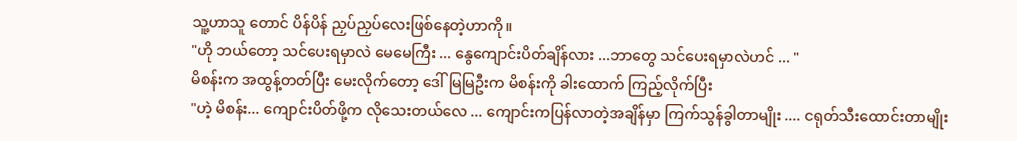သူ့ဟာသူ တောင် ပိန်ပိန် ညှပ်ညှပ်လေးဖြစ်နေတဲ့ဟာကို။
"ဟို ဘယ်တော့ သင်ပေးရမှာလဲ မေမေကြီး ... နွေကျောင်းပိတ်ချိန်လား ...ဘာတွေ သင်ပေးရမှာလဲဟင် ... "
မိစန်းက အထွန့်တတ်ပြီး မေးလိုက်တော့ ဒေါ်မြမြဦးက မိစန်းကို ခါးထောက် ကြည့်လိုက်ပြီး
"ဟဲ့ မိစန်း... ကျောင်းပိတ်ဖို့က လိုသေးတယ်လေ ... ကျောင်းကပြန်လာတဲ့အချိန်မှာ ကြက်သွန်ခွါတာမျိုး .... ငရုတ်သီးထောင်းတာမျိုး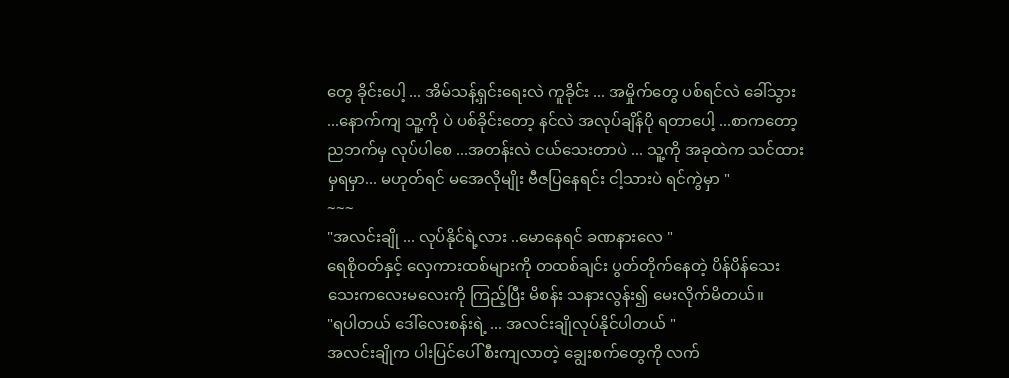တွေ ခိုင်းပေါ့ ... အိမ်သန့်ရှင်းရေးလဲ ကူခိုင်း ... အမှိုက်တွေ ပစ်ရင်လဲ ခေါ်သွား ...နောက်ကျ သူ့ကို ပဲ ပစ်ခိုင်းတော့ နင်လဲ အလုပ်ချိန်ပို ရတာပေါ့ ...စာကတော့ ညဘက်မှ လုပ်ပါစေ ...အတန်းလဲ ငယ်သေးတာပဲ ... သူ့ကို အခုထဲက သင်ထားမှရမှာ... မဟုတ်ရင် မအေလိုမျိုး ဗီဇပြနေရင်း ငါ့သားပဲ ရင်ကွဲမှာ "
~~~
"အလင်းချို ... လုပ်နိုင်ရဲ့လား ..မောနေရင် ခဏနားလေ "
ရေစိုဝတ်နှင့် လှေကားထစ်များကို တထစ်ချင်း ပွတ်တိုက်နေတဲ့ ပိန်ပိန်သေးသေးကလေးမလေးကို ကြည့်ပြီး မိစန်း သနားလွန်း၍ မေးလိုက်မိတယ်။
"ရပါတယ် ဒေါ်လေးစန်းရဲ့ ... အလင်းချိုလုပ်နိုင်ပါတယ် "
အလင်းချိုက ပါးပြင်ပေါ် စီးကျလာတဲ့ ချွေးစက်တွေကို လက်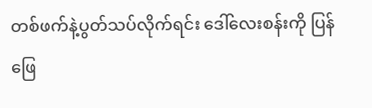တစ်ဖက်နဲ့ပွတ်သပ်လိုက်ရင်း ဒေါ်လေးစန်းကို ပြန်ဖြေ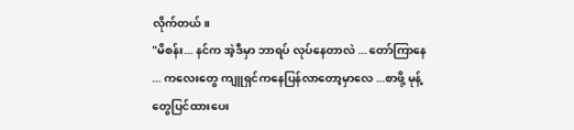လိုက်တယ်။
"မိစန်း... နင်က အဲ့ဒီမှာ ဘာရပ် လုပ်နေတာလဲ ... တော်ကြာနေ ... ကလေးတွေ ကျူရှင်ကနေပြန်လာတော့မှာလေ ...စာဖို့ မုန့်တွေပြင်ထားပေး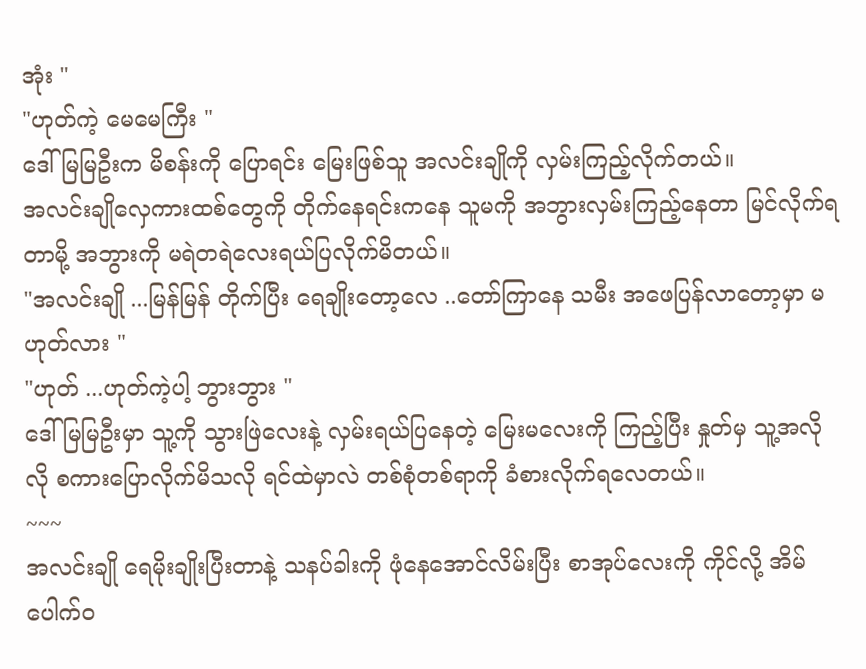အုံး "
"ဟုတ်ကဲ့ မေမေကြီး "
ဒေါ်မြမြဦးက မိစန်းကို ပြောရင်း မြေးဖြစ်သူ အလင်းချိုကို လှမ်းကြည့်လိုက်တယ်။
အလင်းချိုလှေကားထစ်တွေကို တိုက်နေရင်းကနေ သူမကို အဘွားလှမ်းကြည့်နေတာ မြင်လိုက်ရတာမို့ အဘွားကို မရဲတရဲလေးရယ်ပြလိုက်မိတယ်။
"အလင်းချို ...မြန်မြန် တိုက်ပြီး ရေချိုးတော့လေ ..တော်ကြာနေ သမီး အဖေပြန်လာတော့မှာ မဟုတ်လား "
"ဟုတ် ...ဟုတ်ကဲ့ပါ့ ဘွားဘွား "
ဒေါ်မြမြဦးမှာ သူ့ကို သွားဖြဲလေးနဲ့ လှမ်းရယ်ပြနေတဲ့ မြေးမလေးကို ကြည့်ပြီး နှုတ်မှ သူ့အလိုလို စကားပြောလိုက်မိသလို ရင်ထဲမှာလဲ တစ်စုံတစ်ရာကို ခံစားလိုက်ရလေတယ်။
~~~
အလင်းချို ရေမိုးချိုးပြီးတာနဲ့ သနပ်ခါးကို ဖုံနေအောင်လိမ်းပြီး စာအုပ်လေးကို ကိုင်လို့ အိမ်ပေါက်ဝ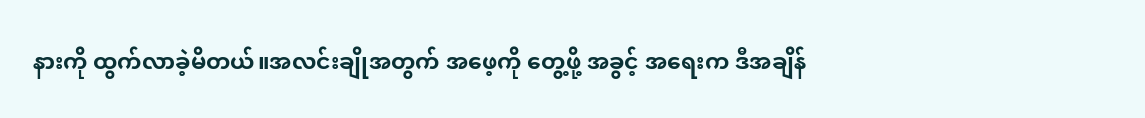နားကို ထွက်လာခဲ့မိတယ်။အလင်းချိုအတွက် အဖေ့ကို တွေ့ဖို့ အခွင့် အရေးက ဒီအချိန်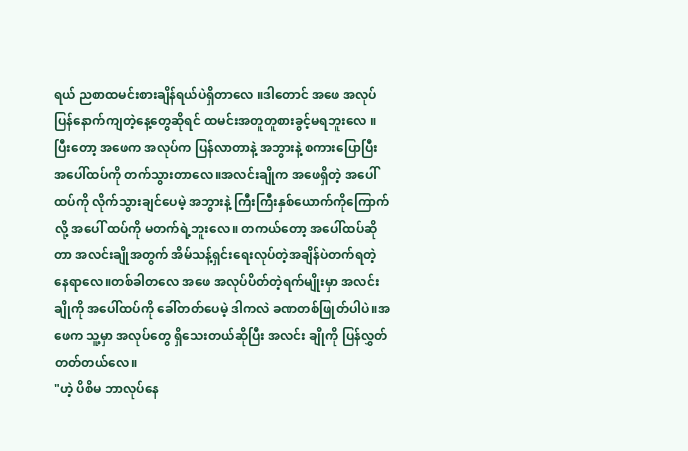ရယ် ညစာထမင်းစားချိန်ရယ်ပဲရှိတာလေ ။ဒါတောင် အဖေ အလုပ်ပြန်နောက်ကျတဲ့နေ့တွေဆိုရင် ထမင်းအတူတူစားခွင့်မရဘူးလေ ။ပြီးတော့ အဖေက အလုပ်က ပြန်လာတာနဲ့ အဘွားနဲ့ စကားပြောပြီး အပေါ်ထပ်ကို တက်သွားတာလေ။အလင်းချိုက အဖေရှိတဲ့ အပေါ်ထပ်ကို လိုက်သွားချင်ပေမဲ့ အဘွားနဲ့ ကြီးကြီးနှစ်ယောက်ကိုကြောက်လို့ အပေါ် ထပ်ကို မတက်ရဲ့ဘူးလေ။ တကယ်တော့ အပေါ်ထပ်ဆိုတာ အလင်းချိုအတွက် အိမ်သန့်ရှင်းရေးလုပ်တဲ့အချိန်ပဲတက်ရတဲ့ နေရာလေ။တစ်ခါတလေ အဖေ အလုပ်ပိတ်တဲ့ရက်မျိုးမှာ အလင်းချိုကို အပေါ်ထပ်ကို ခေါ်တတ်ပေမဲ့ ဒါကလဲ ခဏတစ်ဖြုတ်ပါပဲ။အဖေက သူ့မှာ အလုပ်တွေ ရှိသေးတယ်ဆိုပြီး အလင်း ချိုကို ပြန်လွှတ်တတ်တယ်လေ။
"ဟဲ့ ပိစိမ ဘာလုပ်နေ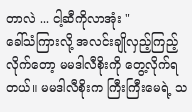တာလဲ ... ငါ့ဆီကိုလာအုံး "
ခေါ်သံကြားလို့ အလင်းချိုလှည့်ကြည့်လိုက်တော့ မမဒါလီစိုးကို တွေ့လိုက်ရတယ်။ မမဒါလီစိုးက ကြီးကြီးမေရဲ့ သ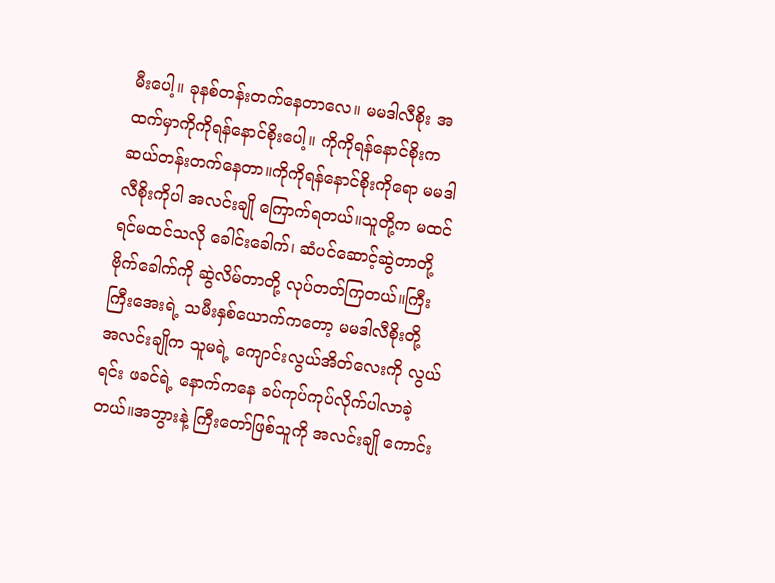မီးပေါ့။ ခုနစ်တန်းတက်နေတာလေ။ မမဒါလီစိုး အထက်မှာကိုကိုရန်နောင်စိုးပေါ့။ ကိုကိုရန်နောင်စိုးက ဆယ်တန်းတက်နေတာ။ကိုကိုရန်နောင်စိုးကိုရော မမဒါလီစိုးကိုပါ အလင်းချို ကြောက်ရတယ်။သူတို့က မထင်ရင်မထင်သလို ခေါင်းခေါက်၊ ဆံပင်ဆောင့်ဆွဲတာတို့ ဗိုက်ခေါက်ကို ဆွဲလိမ်တာတို့ လုပ်တတ်ကြတယ်။ကြီးကြီးအေးရဲ့ သမီးနှစ်ယောက်ကတော့ မမဒါလီစိုးတို့
အလင်းချိုက သူမရဲ့ ကျောင်းလွယ်အိတ်လေးကို လွယ်ရင်း ဖခင်ရဲ့ နောက်ကနေ ခပ်ကုပ်ကုပ်လိုက်ပါလာခဲ့တယ်။အဘွားနဲ့ ကြီးတော်ဖြစ်သူကို အလင်းချို ကောင်း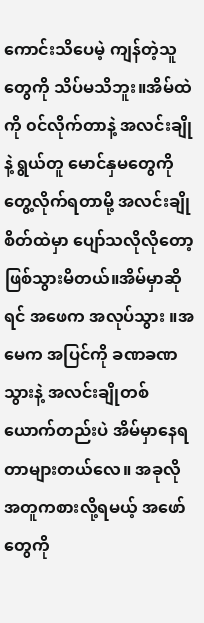ကောင်းသိပေမဲ့ ကျန်တဲ့သူတွေကို သိပ်မသိဘူး။အိမ်ထဲကို ၀င်လိုက်တာနဲ့ အလင်းချိုနဲ့ ရွယ်တူ မောင်နှမတွေကို တွေ့လိုက်ရတာမို့ အလင်းချို စိတ်ထဲမှာ ပျော်သလိုလိုတော့ ဖြစ်သွားမိတယ်။အိမ်မှာဆိုရင် အဖေက အလုပ်သွား ။အမေက အပြင်ကို ခဏခဏ သွားနဲ့ အလင်းချိုတစ်ယောက်တည်းပဲ အိမ်မှာနေရတာများတယ်လေ။ အခုလို အတူကစားလို့ရမယ့် အဖော်တွေကို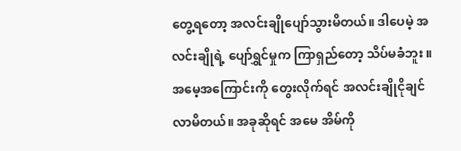တွေ့ရတော့ အလင်းချိုပျော်သွားမိတယ်။ ဒါပေမဲ့ အလင်းချိုရဲ့ ပျော်ရွှင်မှုက ကြာရှည်တော့ သိပ်မခံဘူး ။အမေ့အကြောင်းကို တွေးလိုက်ရင် အလင်းချိုငိုချင်လာမိတယ်။ အခုဆိုရင် အမေ အိမ်ကို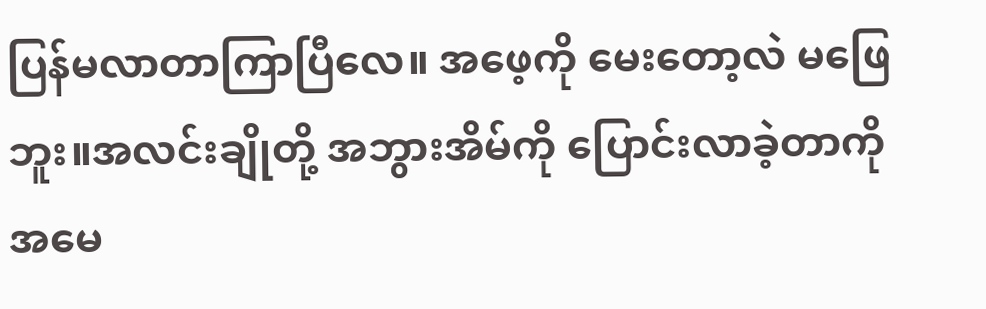ပြန်မလာတာကြာပြီလေ။ အဖေ့ကို မေးတော့လဲ မဖြေဘူး။အလင်းချိုတို့ အဘွားအိမ်ကို ပြောင်းလာခဲ့တာကို အမေ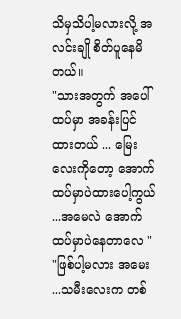သိမှသိပါ့မလားလို့ အလင်းချို စိတ်ပူနေမိတယ်။
"သားအတွက် အပေါ်ထပ်မှာ အခန်းပြင်ထားတယ် ... မြေးလေးကိုတော့ အောက်ထပ်မှာပဲထားပေါ့ကွယ် ...အမေလဲ အောက်ထပ်မှာပဲနေတာလေ "
"ဖြစ်ပါ့မလား အမေး ...သမီးလေးက တစ်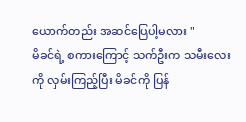ယောက်တည်း အဆင်ပြေပါ့မလား "
မိခင်ရဲ့ စကားကြောင့် သက်ဦးက သမီးလေးကို လှမ်းကြည့်ပြီး မိခင်ကို ပြန်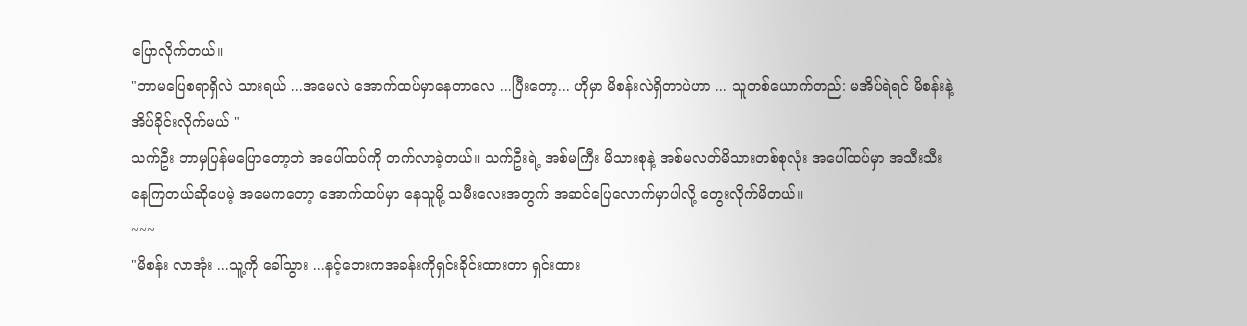ပြောလိုက်တယ်။
"ဘာမပြေစရာရှိလဲ သားရယ် ...အမေလဲ အောက်ထပ်မှာနေတာလေ ...ပြီးတော့... ဟိုမှာ မိစန်းလဲရှိတာပဲဟာ ... သူတစ်ယောက်တည်: မအိပ်ရဲရင် မိစန်းနဲ့ အိပ်ခိုင်းလိုက်မယ် "
သက်ဦး ဘာမှပြန်မပြောတော့ဘဲ အပေါ်ထပ်ကို တက်လာခဲ့တယ်။ သက်ဦးရဲ့ အစ်မကြီး မိသားစုနဲ့ အစ်မလတ်မိသားတစ်စုလုံး အပေါ်ထပ်မှာ အသီးသီး နေကြတယ်ဆိုပေမဲ့ အမေကတော့ အောက်ထပ်မှာ နေသူမို့ သမီးလေးအတွက် အဆင်ပြေလောက်မှာပါလို့ တွေးလိုက်မိတယ်။
~~~
"မိစန်း လာအုံး ...သူ့ကို ခေါ်သွား ...နင့်ဘေးကအခန်းကိုရှင်းခိုင်းထားတာ ရှင်းထား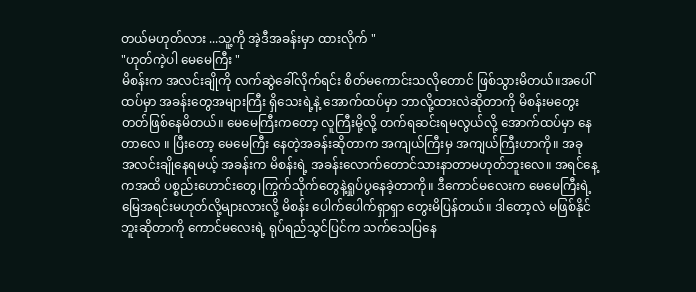တယ်မဟုတ်လား ...သူ့ကို အဲ့ဒီအခန်းမှာ ထားလိုက် "
"ဟုတ်ကဲ့ပါ မေမေကြီး "
မိစန်းက အလင်းချိုကို လက်ဆွဲခေါ်လိုက်ရင်း စိတ်မကောင်းသလိုတောင် ဖြစ်သွားမိတယ်။အပေါ်ထပ်မှာ အခန်းတွေအများကြီး ရှိသေးရဲ့နဲ့ အောက်ထပ်မှာ ဘာလို့ထားလဲဆိုတာကို မိစန်းမတွေးတတ်ဖြစ်နေမိတယ်။ မေမေကြီးကတော့ လူကြီးမို့လို့ တက်ရဆင်းရမလွယ်လို့ အောက်ထပ်မှာ နေတာလေ ။ ပြီးတော့ မေမေကြီး နေတဲ့အခန်းဆိုတာက အကျယ်ကြီးမှ အကျယ်ကြီးဟာကို။ အခု အလင်းချိုနေရမယ့် အခန်းက မိစန်းရဲ့ အခန်းလောက်တောင်သားနာတာမဟုတ်ဘူးလေ။ အရင်နေ့ကအထိ ပစ္စည်းဟောင်းတွေ၊ကြွက်သိုက်တွေနဲ့ရှုပ်ပွနေခဲ့တာကို။ ဒီကောင်မလေးက မေမေကြီးရဲ့ မြေအရင်းမဟုတ်လို့များလားလို့ မိစန်း ပေါက်ပေါက်ရှာရှာ တွေးမိပြန်တယ်။ ဒါတော့လဲ မဖြစ်နိုင်ဘူးဆိုတာကို ကောင်မလေးရဲ့ ရုပ်ရည်သွင်ပြင်က သက်သေပြနေ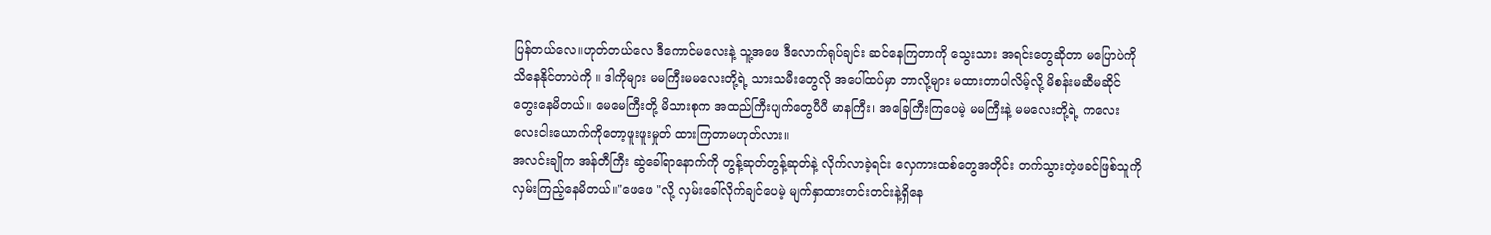ပြန်တယ်လေ။ဟုတ်တယ်လေ ဒီကောင်မလေးနဲ့ သူ့အဖေ ဒီလောက်ရုပ်ချင်း ဆင်နေကြတာကို သွေးသား အရင်းတွေဆိုတာ မပြောပဲကို သိနေနိုင်တာပဲကို ။ ဒါကိုများ မမကြီးမမလေးတို့ရဲ့ သားသမီးတွေလို အပေါ်ထပ်မှာ ဘာလို့များ မထားတာပါလိမ့်လို့ မိစန်းမဆီမဆိုင် တွေးနေမိတယ်။ မေမေကြီးတို့ မိသားစုက အထည်ကြီးပျက်တွေပီပီ မာနကြီး၊ အခြေကြီးကြပေမဲ့ မမကြီးနဲ့ မမလေးတို့ရဲ့ ကလေးလေးငါးယောက်ကိုတော့ဖူးဖူးမှုတ် ထားကြတာမဟုတ်လား။
အလင်းချိုက အန်တီကြီး ဆွဲခေါ်ရာနောက်ကို တွန့်ဆုတ်တွန့်ဆုတ်နဲ့ လိုက်လာခဲ့ရင်း လှေကားထစ်တွေအတိုင်း တက်သွားတဲ့ဖခင်ဖြစ်သူကို လှမ်းကြည့်နေမိတယ်။"ဖေဖေ "လို့ လှမ်းခေါ်လိုက်ချင်ပေမဲ့ မျက်နှာထားတင်းတင်းနဲ့ရှိနေ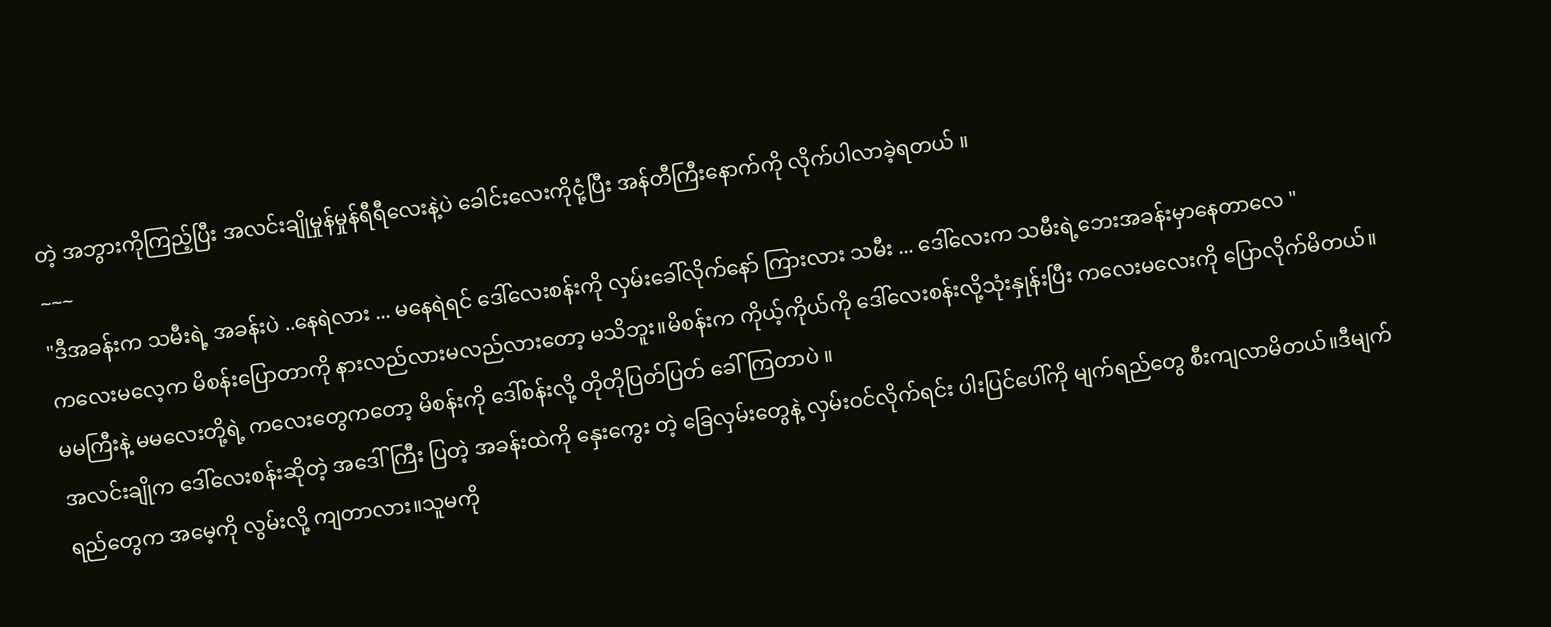တဲ့ အဘွားကိုကြည့်ပြီး အလင်းချိုမှုန်မှုန်ရီရီလေးနဲ့ပဲ ခေါင်းလေးကိုငုံ့ပြီး အန်တီကြီးနောက်ကို လိုက်ပါလာခဲ့ရတယ် ။
~~~
"ဒီအခန်းက သမီးရဲ့ အခန်းပဲ ..နေရဲလား ... မနေရဲရင် ဒေါ်လေးစန်းကို လှမ်းခေါ်လိုက်နော် ကြားလား သမီး ... ဒေါ်လေးက သမီးရဲ့ဘေးအခန်းမှာနေတာလေ "
ကလေးမလေ့က မိစန်းပြောတာကို နားလည်လားမလည်လားတော့ မသိဘူး။မိစန်းက ကိုယ့်ကိုယ်ကို ဒေါ်လေးစန်းလို့သုံးနှုန်းပြီး ကလေးမလေးကို ပြောလိုက်မိတယ်။ မမကြီးနဲ့ မမလေးတို့ရဲ့ ကလေးတွေကတော့ မိစန်းကို ဒေါ်စန်းလို့ တိုတိုပြတ်ပြတ် ခေါ်ကြတာပဲ ။
အလင်းချိုက ဒေါ်လေးစန်းဆိုတဲ့ အဒေါ်ကြီး ပြတဲ့ အခန်းထဲကို နှေးကွေး တဲ့ ခြေလှမ်းတွေနဲ့ လှမ်းဝင်လိုက်ရင်း ပါးပြင်ပေါ်ကို မျက်ရည်တွေ စီးကျလာမိတယ်။ဒီမျက်ရည်တွေက အမေ့ကို လွမ်းလို့ ကျတာလား။သူမကို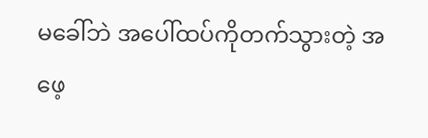မခေါ်ဘဲ အပေါ်ထပ်ကိုတက်သွားတဲ့ အဖေ့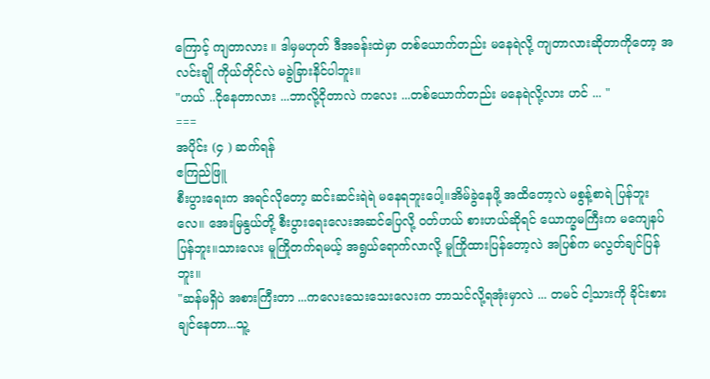ကြောင့် ကျတာလား ။ ဒါမှမဟုတ် ဒီအခန်းထဲမှာ တစ်ယောက်တည်း မနေရဲလို့ ကျတာလားဆိုတာကိုတော့ အလင်းချို ကိုယ်တိုင်လဲ မခွဲခြားနိင်ပါဘူး။
"ဟယ် ..ငိုနေတာလား ...ဘာလို့ငိုတာလဲ ကလေး ...တစ်ယောက်တည်း မနေရဲလို့လား ဟင် ... "
===
အပိုင်း (၄ ) ဆက်ရန်
ဧကြည်ဖြူ
စီးပွားရေးက အရင်လိုတော့ ဆင်းဆင်းရဲရဲ မနေရဘူးပေါ့။အိမ်ခွဲနေဖို့ အထိတော့လဲ မစွန့်စာရဲ ပြန်ဘူးလေ။ အေးမြနွယ်တို့ စီးပွားရေးလေးအဆင်ပြေလို့ ဝတ်ဟယ် စားဟယ်ဆိုရင် ယောက္ခမကြီးက မကျေနပ်ပြန်ဘူး။သားလေး မူကြိုတက်ရမယ့် အရွယ်ရောက်လာလို့ မူကြိုထားပြန်တော့လဲ အပြစ်က မလွတ်ချင်ပြန်ဘူး။
"ဆန်မရှိပဲ အစားကြီးတာ ...ကလေးသေးသေးလေးက ဘာသင်လို့ရအုံးမှာလဲ ... တမင် ငါ့သားကို ခိုင်းစားချင်နေတာ...သူ့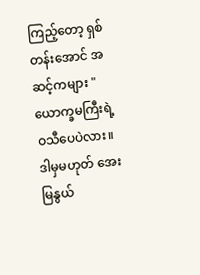ကြည့်တော့ ရှစ်တန်းအောင် အဆင့်ကများ "
ယောက္ခမကြီးရဲ့ ဝသီပေပဲလား။ ဒါမှမဟုတ် အေးမြနွယ်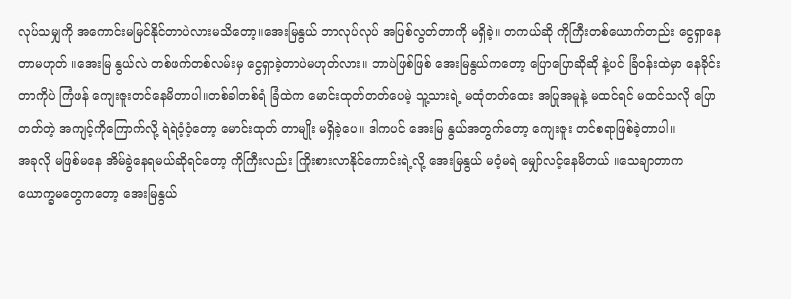လုပ်သမျှကို အကောင်းမမြင်နိုင်တာပဲလားမသိတော့။အေးမြနွယ် ဘာလုပ်လုပ် အပြစ်လွတ်တာကို မရှိခဲ့။ တကယ်ဆို ကိုကြီးတစ်ယောက်တည်း ငွေရှာနေတာမဟုတ် ။အေးမြ နွယ်လဲ တစ်ဖက်တစ်လမ်းမှ ငွေရှာခဲ့တာပဲမဟုတ်လား။ ဘာပဲဖြစ်ဖြစ် အေးမြနွယ်ကတော့ ပြောပြောဆိုဆို နဲ့ပင် ခြံဝန်းထဲမှာ နေခိုင်းတာကိုပဲ ကြံဖန် ကျေးဇူးတင်နေမိတာပါ။တစ်ခါတစ်ရံ ခြံထဲက မောင်းထုတ်တတ်ပေမဲ့ သူ့သားရဲ့ မထုံတတ်ထေး အပြုအမူနဲ့ မထင်ရင် မထင်သလို ပြောတတ်တဲ့ အကျင့်ကိုကြောက်လို့ ရဲရဲဝံ့ဝံ့တော့ မောင်းထုတ် တာမျိုး မရှိခဲ့ပေ။ ဒါကပင် အေးမြ နွယ်အတွက်တော့ ကျေးဇူး တင်စရာဖြစ်ခဲ့တာပါ။
အခုလို မဖြစ်မနေ အိမ်ခွဲနေရမယ်ဆိုရင်တော့ ကိုကြီးလည်း ကြိုးစားလာနိုင်ကောင်းရဲ့လို့ အေးမြနွယ် မဝံ့မရဲ မျှော်လင့်နေမိတယ် ။သေချာတာက ယောက္ခမတွေကတော့ အေးမြနွယ်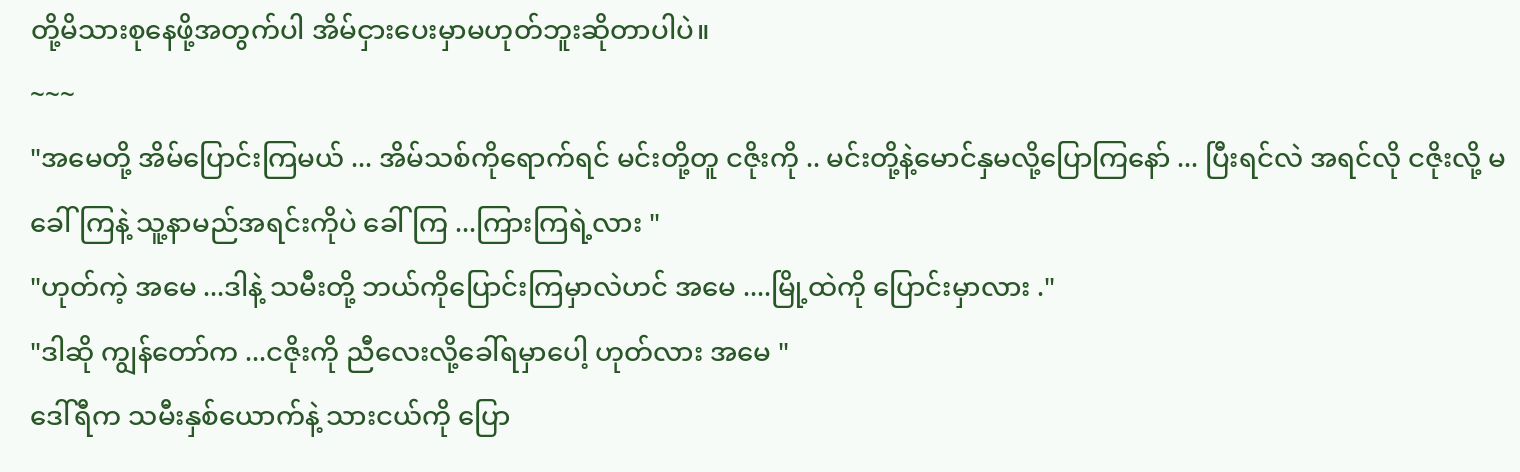တို့မိသားစုနေဖို့အတွက်ပါ အိမ်ငှားပေးမှာမဟုတ်ဘူးဆိုတာပါပဲ။
~~~
"အမေတို့ အိမ်ပြောင်းကြမယ် ... အိမ်သစ်ကိုရောက်ရင် မင်းတို့တူ ငဇိုးကို .. မင်းတို့နဲ့မောင်နှမလို့ပြောကြနော် ... ပြီးရင်လဲ အရင်လို ငဇိုးလို့ မခေါ်ကြနဲ့ သူ့နာမည်အရင်းကိုပဲ ခေါ်ကြ ...ကြားကြရဲ့လား "
"ဟုတ်ကဲ့ အမေ ...ဒါနဲ့ သမီးတို့ ဘယ်ကိုပြောင်းကြမှာလဲဟင် အမေ ....မြို့ထဲကို ပြောင်းမှာလား ."
"ဒါဆို ကျွန်တော်က ...ငဇိုးကို ညီလေးလို့ခေါ်ရမှာပေါ့ ဟုတ်လား အမေ "
ဒေါ်ရီက သမီးနှစ်ယောက်နဲ့ သားငယ်ကို ပြော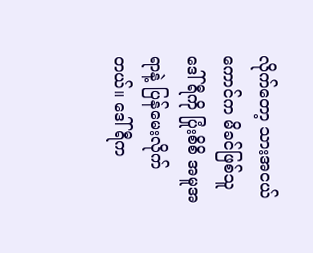လိုက်တော့ သားအငယ်ကောင်က မိခင်ဖြစ်သူဒေါ်ရီကို ပြုံးစိစိ အမူအရာနဲ့ ပြန်မေးလိုက်တယ်။ ဒေါ်ရီက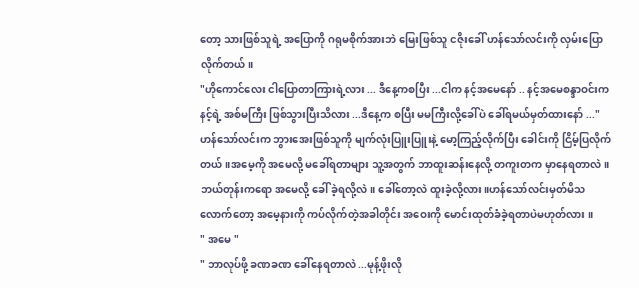တော့ သားဖြစ်သူရဲ့ အပြောကို ဂရုမစိုက်အားဘဲ မြေးဖြစ်သူ ငဇိုးခေါ် ဟန်သော်လင်းကို လှမ်းပြောလိုက်တယ်။
"ဟိုကောင်လေး ငါပြောတာကြားရဲ့လား ... ဒီနေ့ကစပြီး ...ငါက နင့်အမေနော် .. နင့်အမေစန္ဒာဝင်းက နင့်ရဲ့ အစ်မကြီး ဖြစ်သွားပြီးသိလား ...ဒီနေ့က စပြီး မမကြီးလို့ခေါ်ပဲ ခေါ်ရမယ်မှတ်ထားနော် ..."
ဟန်သော်လင်းက ဘွားအေးဖြစ်သူကို မျက်လုံးပြူးပြူးနဲ့ မော့ကြည့်လိုက်ပြီး ခေါင်းကို ငြိမ့်ပြလိုက်တယ်။အမေ့ကို အမေလို့ မခေါ်ရတာများ သူ့အတွက် ဘာထူးဆန်းနေလို့ တကူးတက မှာနေရတာလဲ။ဘယ်တုန်းကရော အမေလို့ ခေါ် ခဲ့ရလို့လဲ။ ခေါ်တော့လဲ ထူးခဲ့လို့လား။ဟန်သော်လင်းမှတ်မိသလောက်တော့ အမေ့နားကို ကပ်လိုက်တဲ့အခါတိုင်း အဝေးကို မောင်းထုတ်ခံခဲ့ရတာပဲမဟုတ်လား ။
" အမေ "
" ဘာလုပ်ဖို့ ခဏခဏ ခေါ်နေရတာလဲ ...မုန့်ဖိုးလို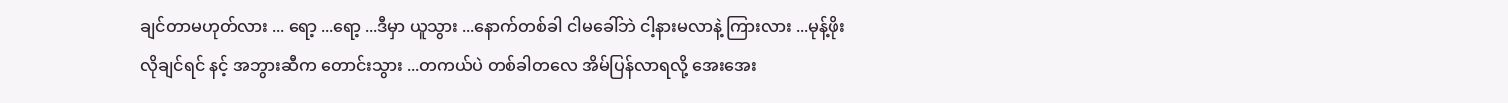ချင်တာမဟုတ်လား ... ရော့ ...ရော့ ...ဒီမှာ ယူသွား ...နောက်တစ်ခါ ငါမခေါ်ဘဲ ငါ့နားမလာနဲ့ ကြားလား ...မုန့်ဖိုး လိုချင်ရင် နင့် အဘွားဆီက တောင်းသွား ...တကယ်ပဲ တစ်ခါတလေ အိမ်ပြန်လာရလို့ အေးအေး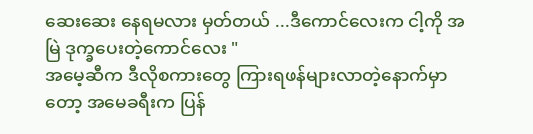ဆေးဆေး နေရမလား မှတ်တယ် ...ဒီကောင်လေးက ငါ့ကို အမြဲ ဒုက္ခပေးတဲ့ကောင်လေး "
အမေ့ဆီက ဒီလိုစကားတွေ ကြားရဖန်များလာတဲ့နောက်မှာတော့ အမေခရီးက ပြန်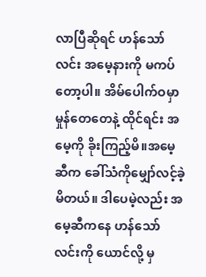လာပြီဆိုရင် ဟန်သော်လင်း အမေ့နားကို မကပ်တော့ပါ။ အိမ်ပေါက်ဝမှာ မှုန်တေတေနဲ့ ထိုင်ရင်း အမေ့ကို ခိုးကြည့်မိ။အမေ့ဆီက ခေါ်သံကိုမျှော်လင့်ခဲ့မိတယ်။ ဒါပေမဲ့လည်း အမေ့ဆီကနေ ဟန်သော်လင်းကို ယောင်လို့ မှ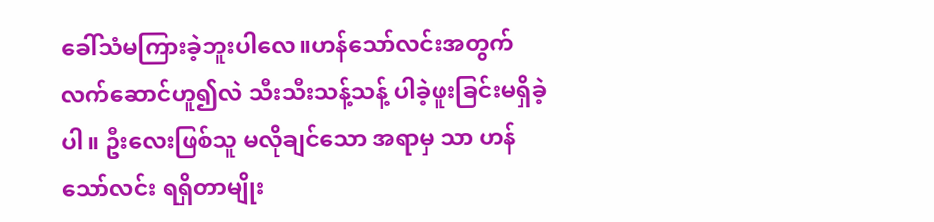ခေါ်သံမကြားခဲ့ဘူးပါလေ။ဟန်သော်လင်းအတွက် လက်ဆောင်ဟူ၍လဲ သီးသီးသန့်သန့် ပါခဲ့ဖူးခြင်းမရှိခဲ့ပါ။ ဦးလေးဖြစ်သူ မလိုချင်သော အရာမှ သာ ဟန်သော်လင်း ရရှိတာမျိုး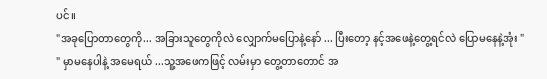ပင်။
"အခုပြောတာတွေကို... အခြားသူတွေကိုလဲ လျှောက်မပြောနဲ့နော် ... ပြီးတော့ နင့်အဖေနဲ့တွေ့ရင်လဲ ပြောမနေနဲ့အုံး "
" မှာမနေပါနဲ့ အမေရယ် ...သူ့အဖေကဖြင့် လမ်းမှာ တွေ့တာတောင် အ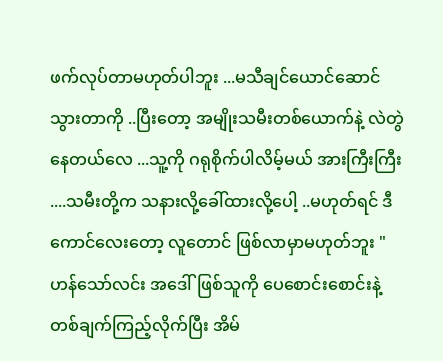ဖက်လုပ်တာမဟုတ်ပါဘူး ...မသီချင်ယောင်ဆောင်သွားတာကို ..ပြီးတော့ အမျိုးသမီးတစ်ယောက်နဲ့ လဲတွဲနေတယ်လေ ...သူ့ကို ဂရုစိုက်ပါလိမ့်မယ် အားကြီးကြီး ....သမီးတို့က သနားလို့ခေါ်ထားလို့ပေါ့ ..မဟုတ်ရင် ဒီကောင်လေးတော့ လူတောင် ဖြစ်လာမှာမဟုတ်ဘူး "
ဟန်သော်လင်း အဒေါ်ဖြစ်သူကို ပေစောင်းစောင်းနဲ့ တစ်ချက်ကြည့်လိုက်ပြီး အိမ်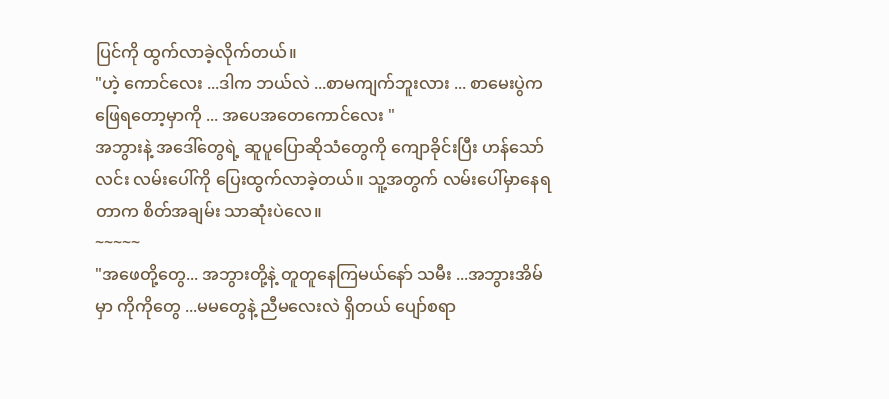ပြင်ကို ထွက်လာခဲ့လိုက်တယ်။
"ဟဲ့ ကောင်လေး ...ဒါက ဘယ်လဲ ...စာမကျက်ဘူးလား ... စာမေးပွဲက ဖြေရတော့မှာကို ... အပေအတေကောင်လေး "
အဘွားနဲ့ အဒေါ်တွေရဲ့ ဆူပူပြောဆိုသံတွေကို ကျောခိုင်းပြီး ဟန်သော် လင်း လမ်းပေါ်ကို ပြေးထွက်လာခဲ့တယ်။ သူ့အတွက် လမ်းပေါ်မှာနေရတာက စိတ်အချမ်း သာဆုံးပဲလေ။
~~~~~
"အဖေတို့တွေ... အဘွားတို့နဲ့ တူတူနေကြမယ်နော် သမီး ...အဘွားအိမ်မှာ ကိုကိုတွေ ...မမတွေနဲ့ ညီမလေးလဲ ရှိတယ် ပျော်စရာ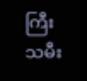ကြီး သမီး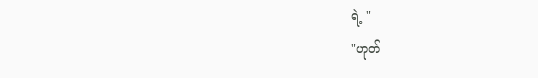ရဲ့ "
"ဟုတ်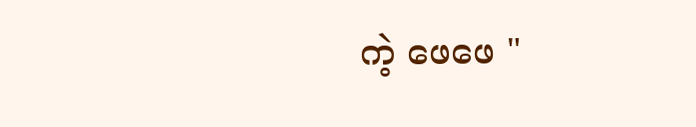ကဲ့ ဖေဖေ "